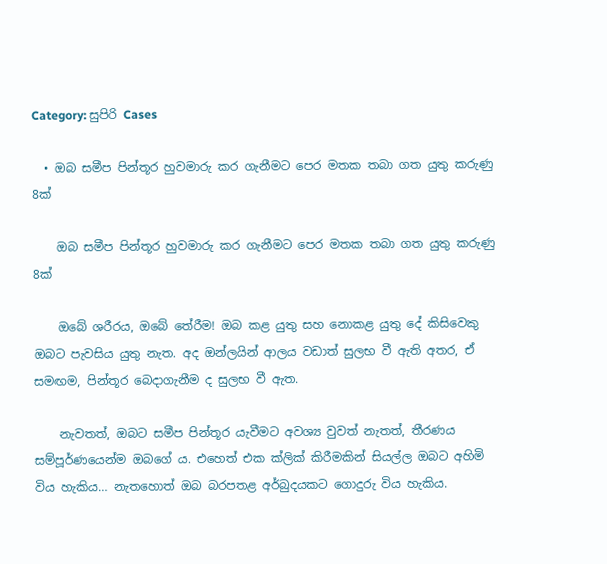Category: සුපිරි Cases

  • ඔබ සමීප පින්තූර හුවමාරු කර ගැනීමට පෙර මතක තබා ගත යුතු කරුණු 8ක්

    ඔබ සමීප පින්තූර හුවමාරු කර ගැනීමට පෙර මතක තබා ගත යුතු කරුණු 8ක්

    ඔබේ ශරීරය, ඔබේ තේරීම! ඔබ කළ යුතු සහ නොකළ යුතු දේ කිසිවෙකු ඔබට පැවසිය යුතු නැත. අද ඔන්ලයින් ආලය වඩාත් සුලභ වී ඇති අතර, ඒ සමඟම, පින්තූර බෙදාගැනීම ද සුලභ වී ඇත.

    නැවතත්, ඔබට සමීප පින්තූර යැවීමට අවශ්‍ය වුවත් නැතත්, තීරණය සම්පූර්ණයෙන්ම ඔබගේ ය. එහෙත් එක ක්ලික් කිරීමකින් සියල්ල ඔබට අහිමි විය හැකිය… නැතහොත් ඔබ බරපතළ අර්බුදයකට ගොදුරු විය හැකිය.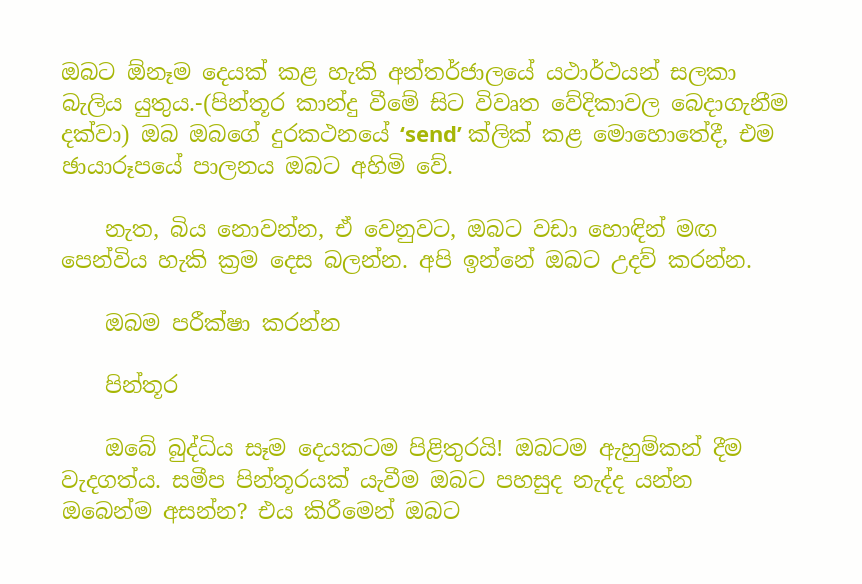ඔබට ඕනෑම දෙයක් කළ හැකි අන්තර්ජාලයේ යථාර්ථයන් සලකා බැලිය යුතුය.-(පින්තූර කාන්දු වීමේ සිට විවෘත වේදිකාවල බෙදාගැනීම දක්වා) ඔබ ඔබගේ දුරකථනයේ ‘send’ ක්ලික් කළ මොහොතේදී, එම ඡායාරූපයේ පාලනය ඔබට අහිමි වේ.

    නැත, බිය නොවන්න, ඒ වෙනුවට, ඔබට වඩා හොඳින් මඟ පෙන්විය හැකි ක්‍රම දෙස බලන්න. අපි ඉන්නේ ඔබට උදව් කරන්න.

    ඔබම පරීක්ෂා කරන්න

    පින්තූර

    ඔබේ බුද්ධිය සෑම දෙයකටම පිළිතුරයි! ඔබටම ඇහුම්කන් දීම වැදගත්ය. සමීප පින්තූරයක් යැවීම ඔබට පහසුද නැද්ද යන්න ඔබෙන්ම අසන්න? එය කිරීමෙන් ඔබට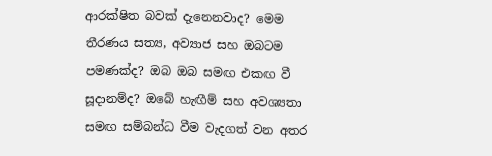ආරක්ෂිත බවක් දැනෙනවාද? මෙම තීරණය සත්‍ය, අව්‍යාජ සහ ඔබටම පමණක්ද? ඔබ ඔබ සමඟ එකඟ වී සූදානම්ද? ඔබේ හැඟීම් සහ අවශ්‍යතා සමඟ සම්බන්ධ වීම වැදගත් වන අතර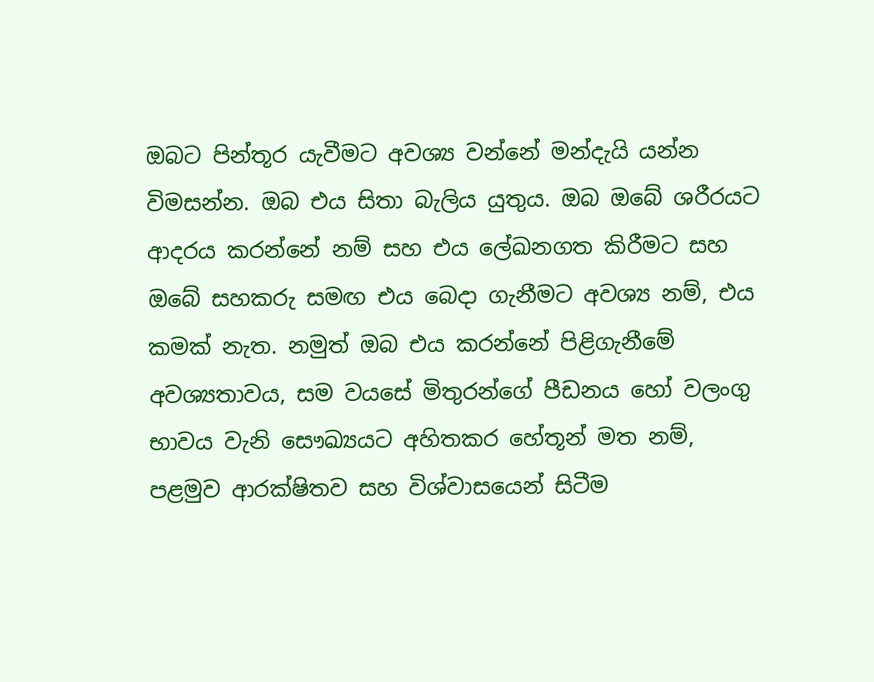ඔබට පින්තූර යැවීමට අවශ්‍ය වන්නේ මන්දැයි යන්න විමසන්න. ඔබ එය සිතා බැලිය යුතුය. ඔබ ඔබේ ශරීරයට ආදරය කරන්නේ නම් සහ එය ලේඛනගත කිරීමට සහ ඔබේ සහකරු සමඟ එය බෙදා ගැනීමට අවශ්‍ය නම්, එය කමක් නැත. නමුත් ඔබ එය කරන්නේ පිළිගැනීමේ අවශ්‍යතාවය, සම වයසේ මිතුරන්ගේ පීඩනය හෝ වලංගු භාවය වැනි සෞඛ්‍යයට අහිතකර හේතූන් මත නම්, පළමුව ආරක්ෂිතව සහ විශ්වාසයෙන් සිටීම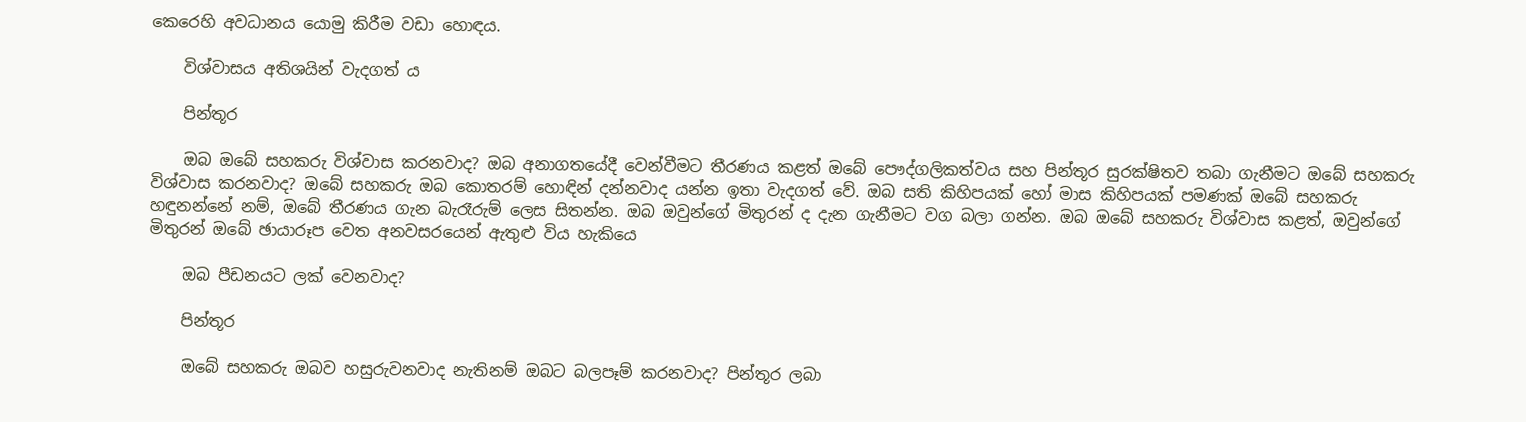කෙරෙහි අවධානය යොමු කිරීම වඩා හොඳය.

    විශ්වාසය අතිශයින් වැදගත් ය

    පින්තූර

    ඔබ ඔබේ සහකරු විශ්වාස කරනවාද? ඔබ අනාගතයේදී වෙන්වීමට තීරණය කළත් ඔබේ පෞද්ගලිකත්වය සහ පින්තූර සුරක්ෂිතව තබා ගැනීමට ඔබේ සහකරු විශ්වාස කරනවාද? ඔබේ සහකරු ඔබ කොතරම් හොඳින් දන්නවාද යන්න ඉතා වැදගත් වේ. ඔබ සති කිහිපයක් හෝ මාස කිහිපයක් පමණක් ඔබේ සහකරු හඳුනන්නේ නම්, ඔබේ තීරණය ගැන බැරෑරුම් ලෙස සිතන්න. ඔබ ඔවුන්ගේ මිතුරන් ද දැන ගැනීමට වග බලා ගන්න. ඔබ ඔබේ සහකරු විශ්වාස කළත්, ඔවුන්ගේ මිතුරන් ඔබේ ඡායාරූප වෙත අනවසරයෙන් ඇතුළු විය හැකිය‍ෙ

    ඔබ පීඩනයට ලක් වෙනවාද?

    පින්තූර

    ඔබේ සහකරු ඔබව හසුරුවනවාද නැතිනම් ඔබට බලපෑම් කරනවාද? පින්තූර ලබා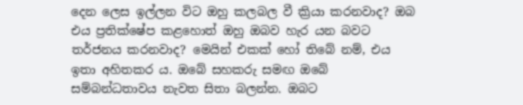දෙන ලෙස ඉල්ලන විට ඔහු කලබල වී ක්‍රියා කරනවාද? ඔබ එය ප්‍රතික්ෂේප කළහොත් ඔහු ඔබව හැර යන බවට තර්ජනය කරනවාද? මෙයින් එකක් හෝ තිබේ නම්, එය ඉතා අහිතකර ය. ඔබේ සහකරු සමඟ ඔබේ සම්බන්ධතාවය නැවත සිතා බලන්න. ඔබට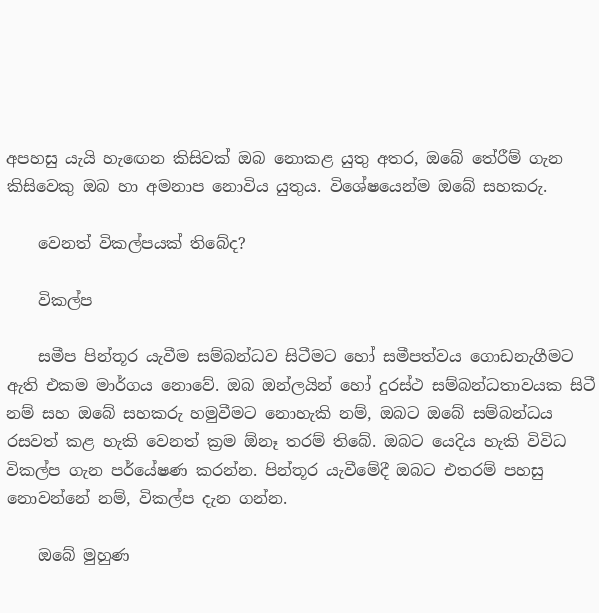අපහසු යැයි හැඟෙන කිසිවක් ඔබ නොකළ යුතු අතර, ඔබේ තේරීම් ගැන කිසිවෙකු ඔබ හා අමනාප නොවිය යුතුය. විශේෂයෙන්ම ඔබේ සහකරු.

    වෙනත් විකල්පයක් තිබේද?

    විකල්ප

    සමීප පින්තූර යැවීම සම්බන්ධව සිටීමට හෝ සමීපත්වය ගොඩනැගීමට ඇති එකම මාර්ගය නොවේ. ඔබ ඔන්ලයින් හෝ දුරස්ථ සම්බන්ධතාවයක සිටී නම් සහ ඔබේ සහකරු හමුවීමට නොහැකි නම්, ඔබට ඔබේ සම්බන්ධය රසවත් කළ හැකි වෙනත් ක්‍රම ඕනෑ තරම් තිබේ. ඔබට යෙදිය හැකි විවිධ විකල්ප ගැන පර්යේෂණ කරන්න. පින්තූර යැවීමේදී ඔබට එතරම් පහසු නොවන්නේ නම්, විකල්ප දැන ගන්න.

    ඔබේ මුහුණ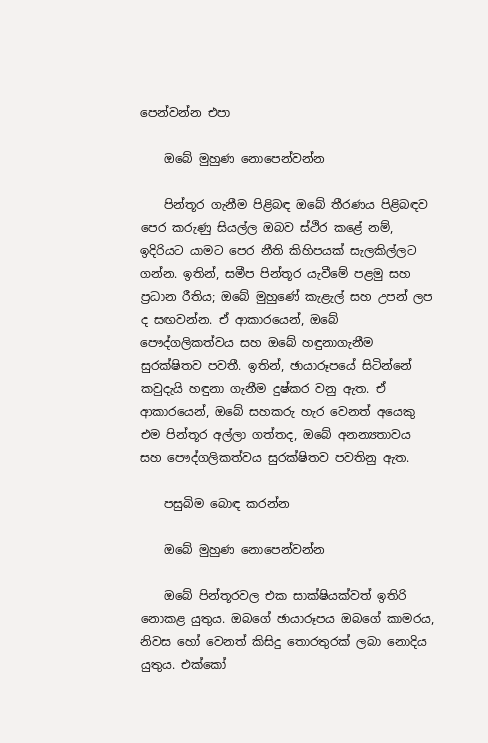පෙන්වන්න එපා

    ඔබේ මුහුණ නොපෙන්වන්න

    පින්තූර ගැනීම පිළිබඳ ඔබේ තීරණය පිළිබඳව පෙර කරුණු සියල්ල ඔබව ස්ථිර කළේ නම්, ඉදිරියට යාමට පෙර නීති කිහිපයක් සැලකිල්ලට ගන්න. ඉතින්, සමීප පින්තූර යැවීමේ පළමු සහ ප්‍රධාන රීතිය; ඔබේ මුහුණේ කැළැල් සහ උපන් ලප ද සඟවන්න. ඒ ආකාරයෙන්, ඔබේ පෞද්ගලිකත්වය සහ ඔබේ හඳුනාගැනීම සුරක්ෂිතව පවතී. ඉතින්, ඡායාරූපයේ සිටින්නේ කවුදැයි හඳුනා ගැනීම දුෂ්කර වනු ඇත. ඒ ආකාරයෙන්, ඔබේ සහකරු හැර වෙනත් අයෙකු එම පින්තූර අල්ලා ගත්තද, ඔබේ අනන්‍යතාවය සහ පෞද්ගලිකත්වය සුරක්ෂිතව පවතිනු ඇත.

    පසුබිම බොඳ කරන්න

    ඔබේ මුහුණ නොපෙන්වන්න

    ඔබේ පින්තූරවල එක සාක්ෂියක්වත් ඉතිරි නොකළ යුතුය. ඔබගේ ඡායාරූපය ඔබගේ කාමරය, නිවස හෝ වෙනත් කිසිදු තොරතුරක් ලබා නොදිය යුතුය. එක්කෝ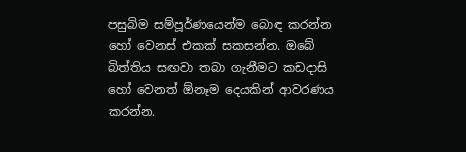පසුබිම සම්පූර්ණයෙන්ම බොඳ කරන්න හෝ වෙනස් එකක් සකසන්න. ඔබේ බිත්තිය සඟවා තබා ගැනීමට කඩදාසි හෝ වෙනත් ඕනෑම දෙයකින් ආවරණය කරන්න.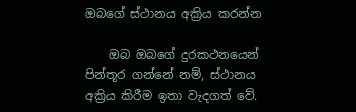ඔබගේ ස්ථානය අක්‍රිය කරන්න

    ඔබ ඔබගේ දුරකථනයෙන් පින්තූර ගන්නේ නම්, ස්ථානය අක්‍රිය කිරීම ඉතා වැදගත් වේ.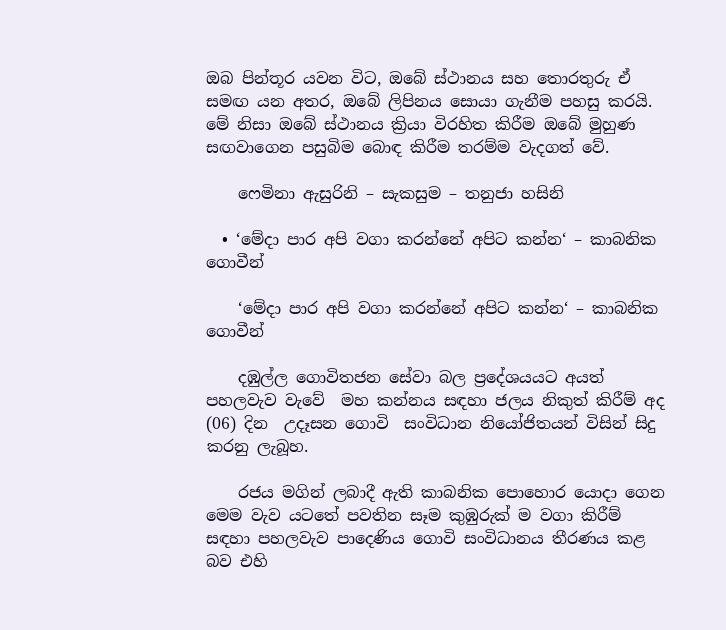ඔබ පින්තූර යවන විට, ඔබේ ස්ථානය සහ තොරතුරු ඒ සමඟ යන අතර, ඔබේ ලිපිනය සොයා ගැනීම පහසු කරයි. මේ නිසා ඔබේ ස්ථානය ක්‍රියා විරහිත කිරීම ඔබේ මුහුණ සඟවාගෙන පසුබිම බොඳ කිරීම තරම්ම වැදගත් වේ.

    ෆෙමිනා ඇසුරිනි – සැකසුම – තනුජා හසිනි

  • ‘මේදා පාර අපි වගා කරන්නේ අපිට කන්න‘ – කාබනික ගොවීන්

    ‘මේදා පාර අපි වගා කරන්නේ අපිට කන්න‘ – කාබනික ගොවීන්

    දඹුල්ල ගොවිතජන සේවා බල ප්‍රදේශයයට අයත් පහලවැව වැවේ  මහ කන්නය සඳහා ජලය නිකුත් කිරීම් අද (06) දින  උදෑසන ගොවි  සංවිධාන නියෝජිතයන් විසින් සිදු කරනු ලැබූහ.

    රජය මගින් ලබාදී ඇති කාබනික පොහොර යොදා ගෙන මෙම වැව යටතේ පවතින සෑම කුඹුරුක් ම වගා කිරීම් සඳහා පහලවැව පාදෙණිය ගොවි සංවිධානය තීරණය කළ බව එහි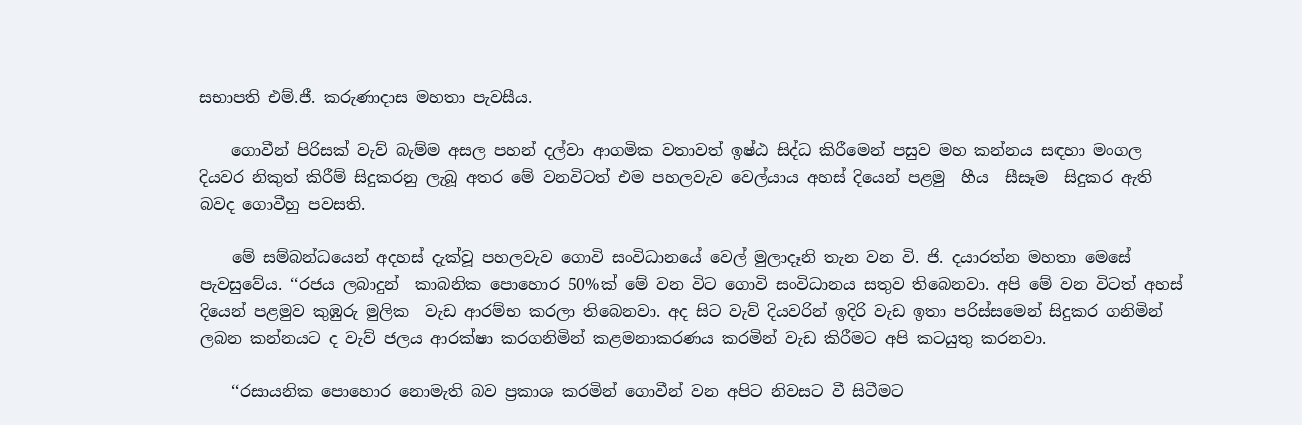සභාපති එම්.ජී. කරුණාදාස මහතා පැවසීය.

    ගොවීන් පිරිසක් වැව් බැම්ම අසල පහන් දල්වා ආගමික වතාවත් ඉෂ්ඨ සිද්ධ කිරීමෙන් පසුව මහ කන්නය සඳහා මංගල දියවර නිකුත් කිරීම් සිදුකරනු ලැබූ අතර මේ වනවිටත් එම පහලවැව වෙල්යාය අහස් දියෙන් පළමු  හීය  සීසෑම  සිදුකර ඇති බවද ගොවීහු පවසති.

    මේ සම්බන්ධයෙන් අදහස් දැක්වූ පහලවැව ගොවි සංවිධානයේ වෙල් මුලාදෑනි තැන වන වි. ජි. දයාරත්න මහතා මෙසේ පැවසුවේය. ‘‘රජය ලබාදුන්  කාබනික පොහොර 50%ක් මේ වන විට ගොවි සංවිධානය සතුව තිබෙනවා. අපි මේ වන විටත් අහස් දියෙන් පළමුව කුඹුරු මුලික  වැඩ ආරම්භ කරලා තිබෙනවා. අද සිට වැව් දියවරින් ඉදිරි වැඩ ඉතා පරිස්සමෙන් සිදුකර ගනිමින් ලබන කන්නයට ද වැව් ජලය ආරක්ෂා කරගනිමින් කළමනාකරණය කරමින් වැඩ කිරීමට අපි කටයුතු කරනවා.

    ‘‘රසායනික පොහොර නොමැති බව ප්‍රකාශ කරමින් ගොවීන් වන අපිට නිවසට වී සිටීමට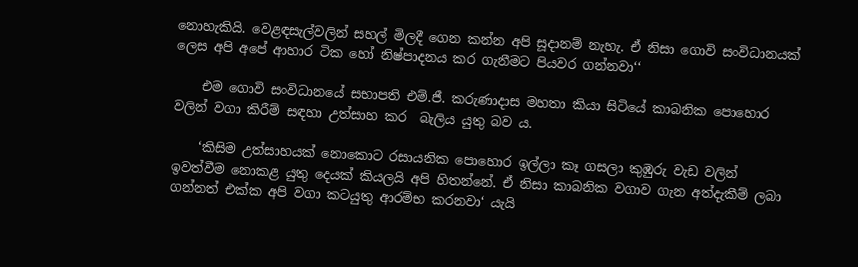නොහැකියි. වෙළඳසැල්වලින් සහල් මිලදී ගෙන කන්න අපි සූදානම් නැහැ. ඒ නිසා ගොවි සංවිධානයක් ලෙස අපි අපේ ආහාර ටික හෝ නිෂ්පාදනය කර ගැනීමට පියවර ගන්නවා‘‘

    එම ගොවි සංවිධානයේ සභාපති එම්.ජී. කරුණාදාස මහතා කියා සිටියේ කාබනික පොහොර වලින් වගා කිරීම් සඳහා උත්සාහ කර  බැලිය යුතු බව ය.

    ‘කිසිම උත්සාහයක් නොකොට රසායනික පොහොර ඉල්ලා කෑ ගසලා කුඹුරු වැඩ වලින් ඉවත්වීම නොකළ යුතු දෙයක් කියලයි අපි හිතන්නේ. ඒ නිසා කාබනික වගාව ගැන අත්දැකීම් ලබා ගන්නත් එක්ක අපි වගා කටයුතු ආරම්භ කරනවා‘ යැයි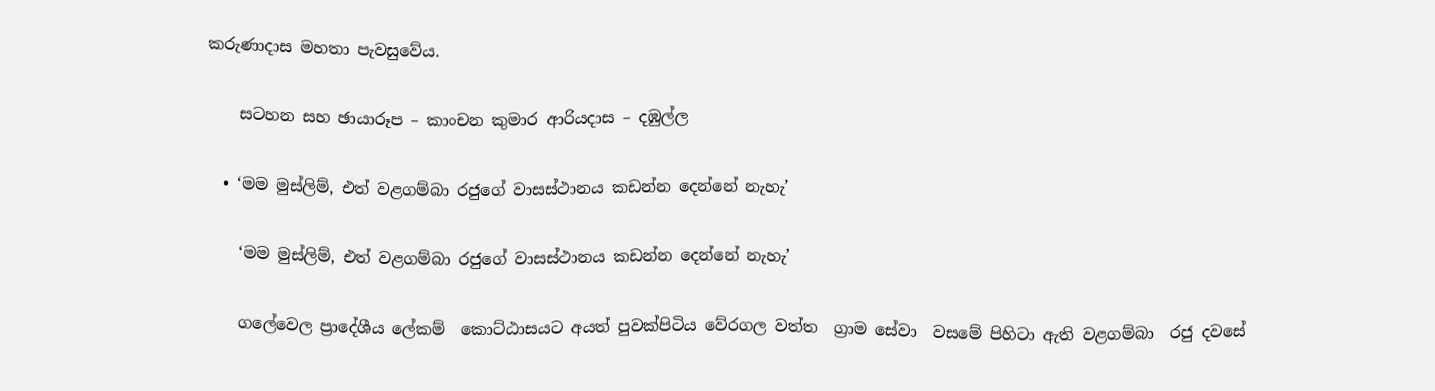කරුණාදාස මහතා පැවසුවේය.

    සටහන සහ ඡායාරූප – කාංචන කුමාර ආරියදාස – දඹුල්ල

  • ‘මම මුස්ලිම්, එත් වළගම්බා රජුගේ වාසස්ථානය කඩන්න දෙන්නේ නැහැ’

    ‘මම මුස්ලිම්, එත් වළගම්බා රජුගේ වාසස්ථානය කඩන්න දෙන්නේ නැහැ’

    ගලේවෙල ප්‍රාදේශීය ලේකම්  කොට්ඨාසයට අයත් පුවක්පිටිය වේරගල වත්ත  ග්‍රාම සේවා  වසමේ පිහිටා ඇති වළගම්බා  රජු දවසේ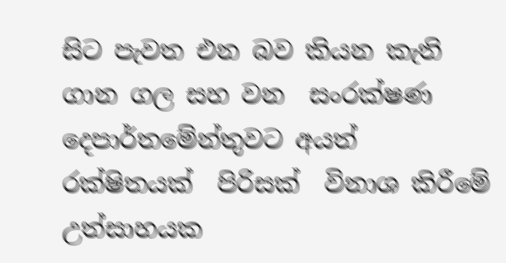සිට පැවත එන බව කියන කැති  ගාන ගල සහ වන  සංරක්ෂණ දෙපාර්තමේන්තුවට අයත් රක්ෂිතයක්  පිරිසක්  විනාශ කිරීමේ උත්සාහයක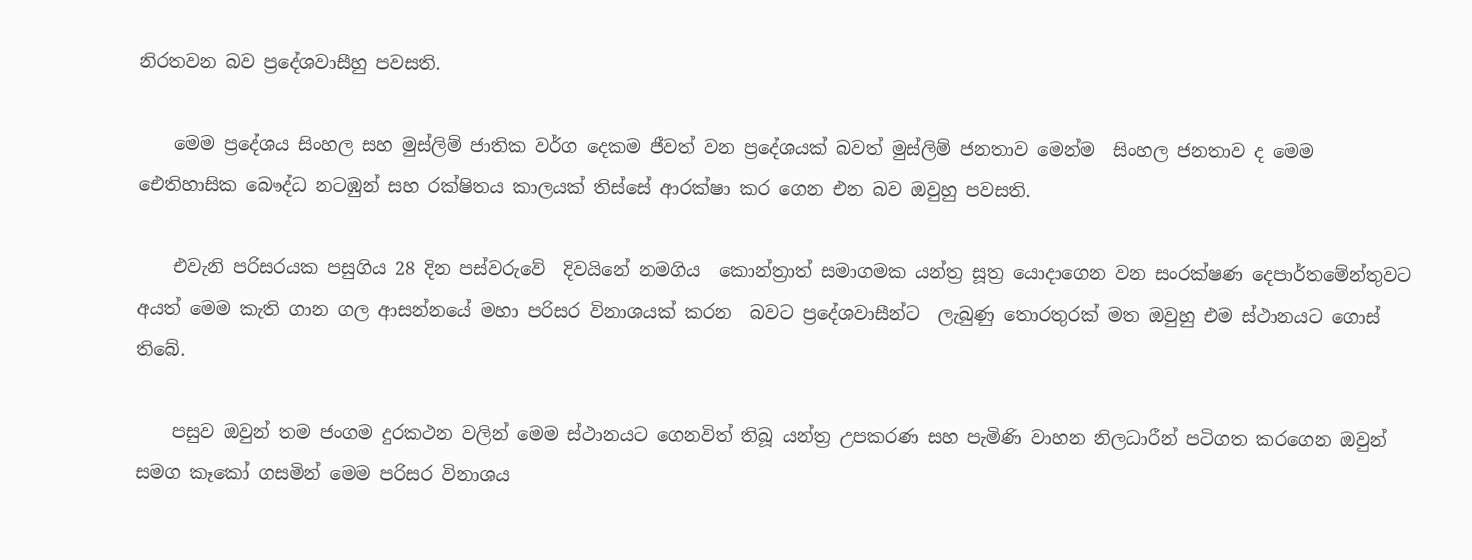නිරතවන බව ප්‍රදේශවාසීහු පවසති.

    මෙම ප්‍රදේශය සිංහල සහ මුස්ලිම් ජාතික වර්ග දෙකම ජීවත් වන ප්‍රදේශයක් බවත් මුස්ලිම් ජනතාව මෙන්ම  සිංහල ජනතාව ද මෙම ඓතිහාසික බෞද්ධ නටඹුන් සහ රක්ෂිතය කාලයක් තිස්සේ ආරක්ෂා කර ගෙන එන බව ඔවුහු පවසති.

    එවැනි පරිසරයක පසුගිය 28 දින පස්වරුවේ  දිවයිනේ නමගිය  කොන්ත්‍රාත් සමාගමක යන්ත්‍ර සූත්‍ර යොදාගෙන වන සංරක්ෂණ දෙපාර්තමේන්තුවට අයත් මෙම කැති ගාන ගල ආසන්නයේ මහා පරිසර විනාශයක් කරන  බවට ප්‍රදේශවාසීන්ට  ලැබුණු තොරතුරක් මත ඔවුහු එම ස්ථානයට ගොස් තිබේ.

    පසුව ඔවුන් තම ජංගම දුරකථන වලින් මෙම ස්ථානයට ගෙනවිත් තිබූ යන්ත්‍ර උපකරණ සහ පැමිණි වාහන නිලධාරීන් පටිගත කරගෙන ඔවුන් සමග කෑකෝ ගසමින් මෙම පරිසර විනාශය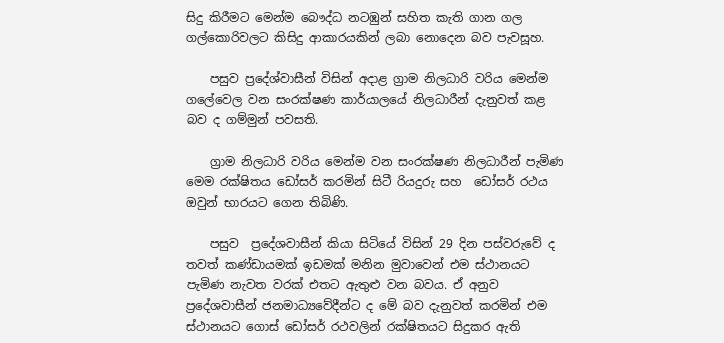සිදු කිරීමට මෙන්ම බෞද්ධ නටඹුන් සහිත කැති ගාන ගල ගල්කොරිවලට කිසිදු ආකාරයකින් ලබා නොදෙන බව පැවසූහ.

    පසුව ප්‍රදේශ්වාසීන් විසින් අදාළ ග්‍රාම නිලධාරි වරිය මෙන්ම ගලේවෙල වන සංරක්ෂණ කාර්යාලයේ නිලධාරීන් දැනුවත් කළ බව ද ගම්මුන් පවසති.

    ග්‍රාම නිලධාරි වරිය මෙන්ම වන සංරක්ෂණ නිලධාරීන් පැමිණ මෙම රක්ෂිතය ඩෝසර් කරමින් සිටී රියදුරු සහ  ඩෝසර් රථය ඔවුන් භාරයට ගෙන තිබිණි.

    පසුව  ප්‍රදේශවාසීන් කියා සිටියේ විසින් 29 දින පස්වරුවේ ද තවත් කණ්ඩායමක් ඉඩමක් මනින මුවාවෙන් එම ස්ථානයට පැමිණ නැවත වරක් එතට ඇතුළු වන බවය. ඒ අනුව ප්‍රදේශවාසීන් ජනමාධ්‍යවේදීන්ට ද මේ බව දැනුවත් කරමින් එම ස්ථානයට ගොස් ඩෝසර් රථවලින් රක්ෂිතයට සිදුකර ඇති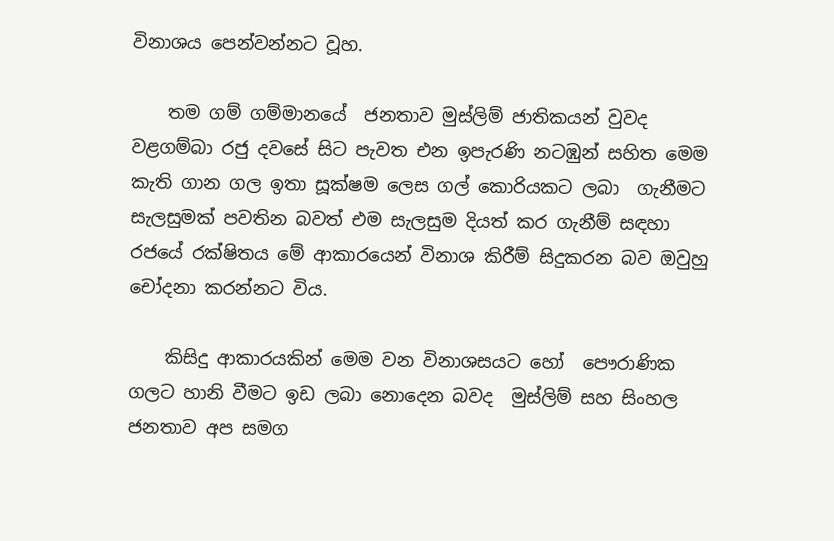විනාශය පෙන්වන්නට වූහ.

    තම ගම් ගම්මානයේ  ජනතාව මුස්ලිම් ජාතිකයන් වුවද වළගම්බා රජු දවසේ සිට පැවත එන ඉපැරණි නටඹුන් සහිත මෙම කැති ගාන ගල ඉතා සූක්ෂම ලෙස ගල් කොරියකට ලබා  ගැනීමට  සැලසුමක් පවතින බවත් එම සැලසුම දියත් කර ගැනීම් සඳහා රජයේ රක්ෂිතය මේ ආකාරයෙන් විනාශ කිරීම් සිදුකරන බව ඔවුහු චෝදනා කරන්නට විය.

    කිසිදු ආකාරයකින් මෙම වන විනාශසයට හෝ  පෞරාණික  ගලට හානි වීමට ඉඩ ලබා නොදෙන බවද  මුස්ලිම් සහ සිංහල ජනතාව අප සමග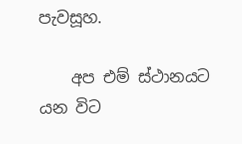පැවසූහ.

    අප එම් ස්ථානයට යන විට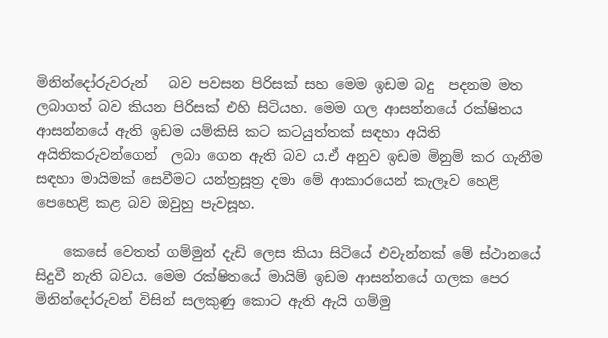මිනින්දෝරුවරුන්   බව පවසන පිරිසක් සහ මෙම ඉඩම බදු  පදනම මත ලබාගත් බව කියන පිරිසක් එහි සිටියහ. මෙම ගල ආසන්නයේ රක්ෂිතය ආසන්නයේ ඇති ඉඩම යම්කිසි කට කටයුත්තක් සඳහා අයිති අයිතිකරුවන්ගෙන්  ලබා ගෙන ඇති බව ය.ඒ අනුව ඉඩම මිනුම් කර ගැනීම සඳහා මායිමක් සෙවීමට යන්ත්‍රසූත්‍ර දමා මේ ආකාරයෙන් කැලෑව හෙළි පෙහෙළි කළ බව ඔවුහු පැවසූහ.

    කෙසේ වෙතත් ගම්මුන් දැඩි ලෙස කියා සිටියේ එවැන්නක් මේ ස්ථානයේ සිදුවී නැති බවය. මෙම රක්ෂිතයේ මායිම් ඉඩම ආසන්නයේ ගලක පෙර මිනින්දෝරුවන් විසින් සලකුණු කොට ඇති ඇයි ගම්මු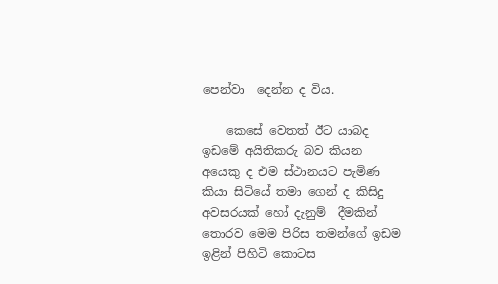පෙන්වා  දෙන්න ද විය.

    කෙසේ වෙතත් ඊට යාබද ඉඩමේ අයිතිකරු බව කියන අයෙකු ද එම ස්ථානයට පැමිණ කියා සිටියේ තමා ගෙන් ද කිසිදු අවසරයක් හෝ දැනුම්  දීමකින් තොරව මෙම පිරිස තමන්ගේ ඉඩම ඉළින් පිහිටි කොටස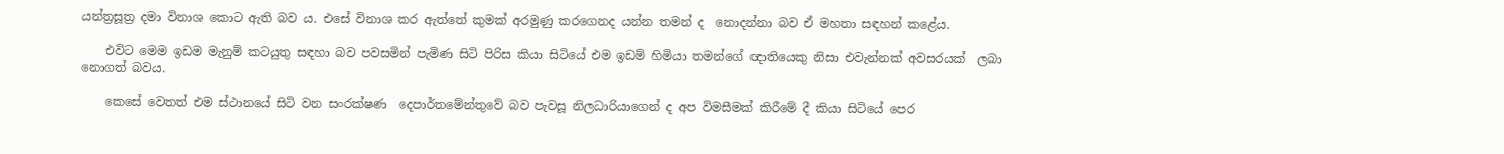යන්ත්‍රසූත්‍ර දමා විනාශ කොට ඇති බව ය. එසේ විනාශ කර ඇත්තේ කුමක් අරමුණු කරගෙනද යන්න තමන් ද  නොදන්නා බව ඒ මහතා සඳහන් කළේය.

    එවිට මෙම ඉඩම මැනුම් කටයුතු සඳහා බව පවසමින් පැමිණ සිටි පිරිස කියා සිටියේ එම ඉඩම් හිමියා තමන්ගේ ඥාතියෙකු නිසා එවැන්නක් අවසරයක්  ලබා නොගත් බවය.

    කෙසේ වෙතත් එම ස්ථානයේ සිටි වන සංරක්ෂණ  දෙපාර්තමේන්තුවේ බව පැවසූ නිලධාරියාගෙන් ද අප විමසීමක් කිරීමේ දී කියා සිටියේ පෙර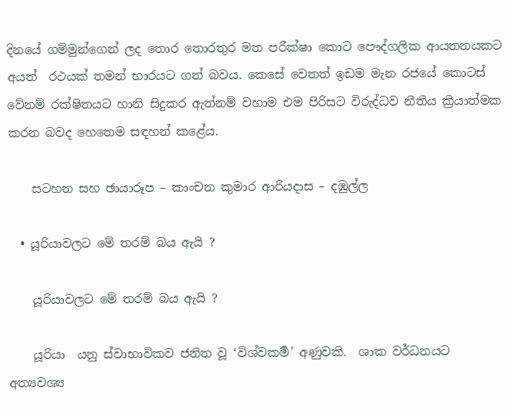දිනයේ ගම්මුන්ගෙන් ලද තොර තොරතුර මත පරික්ෂා කොට පෞද්ගලික ආයතනයකට අයත්  රථයක් තමන් භාරයට ගත් බවය. කෙසේ වෙතත් ඉඩම මැන රජයේ කොටස් වේනම් රක්ෂිතයට හානි සිදුකර ඇත්නම් වහාම එම පිරිසට විරුද්ධව නීතිය ක්‍රියාත්මක කරන බවද හෙතෙම සඳහන් කළේය.

    සටහන සහ ඡායාරූප – කාංචන කුමාර ආරියදාස – දඹුල්ල

  • යූරියාවලට මේ තරම් බය ඇයි ?

    යූරියාවලට මේ තරම් බය ඇයි ?

    යූරියා  යනු ස්වාභාවිකව ජනිත වූ ‘විශ්වකර්‍ම’ අණුවකි.  ශාක වර්ධනයට අත්‍යවශ්‍ය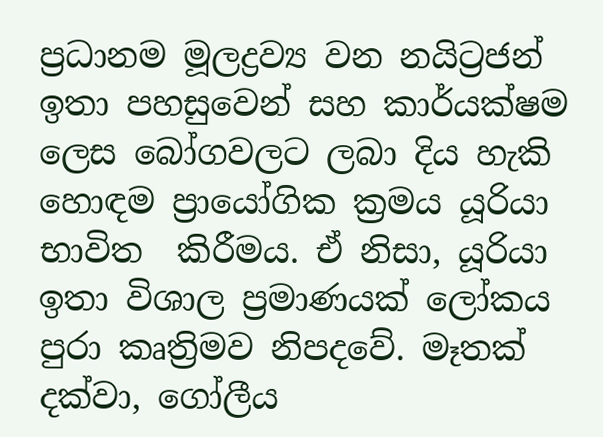ප්‍රධානම මූලද්‍රව්‍ය වන නයිට්‍රජන් ඉතා පහසුවෙන් සහ කාර්යක්ෂම ලෙස බෝගවලට ලබා දිය හැකි හොඳම ප්‍රායෝගික ක්‍රමය යූරියා භාවිත  කිරීමය. ඒ නිසා, යූරියා ඉතා විශාල ප්‍රමාණයක් ලෝකය පුරා කෘත්‍රිමව නිපදවේ. මෑතක් දක්වා, ගෝලීය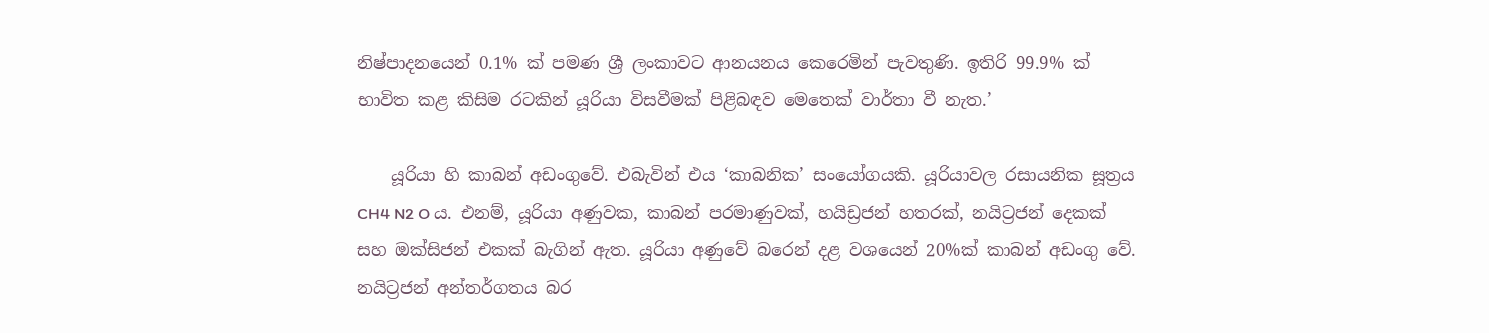නිෂ්පාදනයෙන් 0.1% ක් පමණ ශ්‍රී ලංකාවට ආනයනය කෙරෙමින් පැවතුණි. ඉතිරි 99.9% ක් භාවිත කළ කිසිම රටකින් යූරියා විසවීමක් පිළිබඳව මෙතෙක් වාර්තා වී නැත.’

    යූරියා හි කාබන් අඩංගුවේ. එබැවින් එය ‘කාබනික’ සංයෝගයකි. යූරියාවල රසායනික සූත්‍රය CH4 N2 O ය. එනම්, යූරියා අණුවක, කාබන් පරමාණුවක්, හයිඩ්‍රජන් හතරක්, නයිට්‍රජන් දෙකක් සහ ඔක්සිජන් එකක් බැගින් ඇත. යූරියා අණුවේ බරෙන් දළ වශයෙන් 20%ක් කාබන් අඩංගු වේ. නයිට්‍රජන් අන්තර්ගතය බර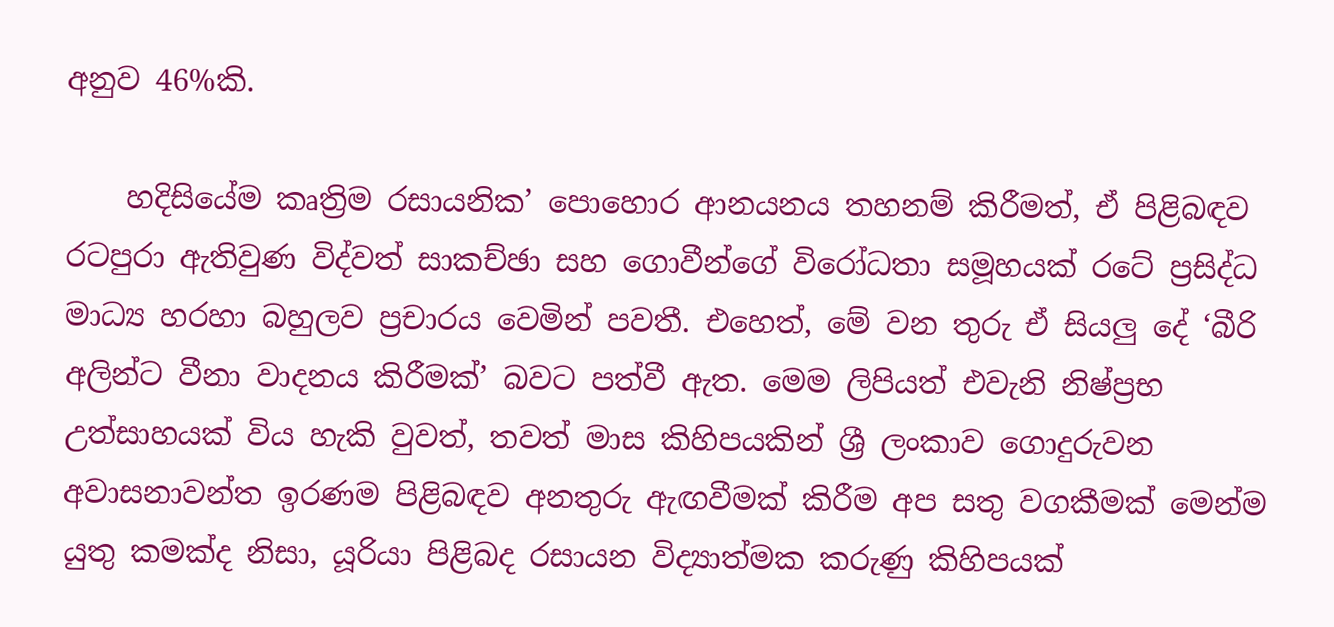අනුව 46%කි.

    හදිසියේම කෘත්‍රිම රසායනික’ පොහොර ආනයනය තහනම් කිරීමත්, ඒ පිළිබඳව රටපුරා ඇතිවුණ විද්වත් සාකච්ඡා සහ ගොවීන්ගේ විරෝධතා සමූහයක් රටේ ප්‍රසිද්ධ මාධ්‍ය හරහා බහුලව ප්‍රචාරය වෙමින් පවතී. එහෙත්, මේ වන තුරු ඒ සියලු‍ දේ ‘බීරි අලින්ට වීනා වාදනය කිරීමක්’ බවට පත්වී ඇත. මෙම ලිපියත් එවැනි නිෂ්ප්‍රභ උත්සාහයක් විය හැකි වුවත්, තවත් මාස කිහිපයකින් ශ්‍රී ලංකාව ගොදුරුවන අවාසනාවන්ත ඉරණම පිළිබඳව අනතුරු ඇඟවීමක් කිරීම අප සතු වගකීමක් මෙන්ම යුතු කමක්ද නිසා, යූරියා පිළිබද රසායන විද්‍යාත්මක කරුණු කිහිපයක්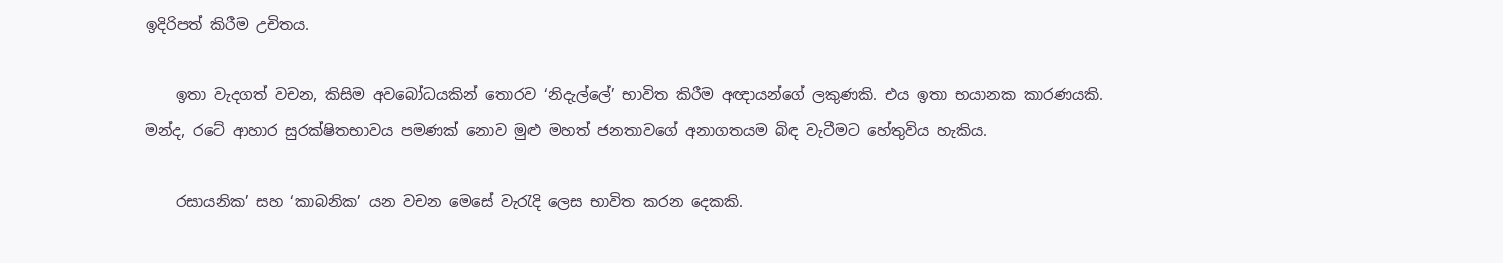ඉදිරිපත් කිරීම උචිතය.

    ඉතා වැදගත් වචන, කිසිම අවබෝධයකින් තොරව ‘නිදැල්ලේ’ භාවිත කිරීම අඥායන්ගේ ලකුණකි. එය ඉතා භයානක කාරණයකි. මන්ද, රටේ ආහාර සුරක්ෂිතභාවය පමණක් නොව මුළු මහත් ජනතාවගේ අනාගතයම බිඳ වැටීමට හේතුවිය හැකිය.

    රසායනික’ සහ ‘කාබනික’ යන වචන මෙසේ වැරැදි ලෙස භාවිත කරන දෙකකි.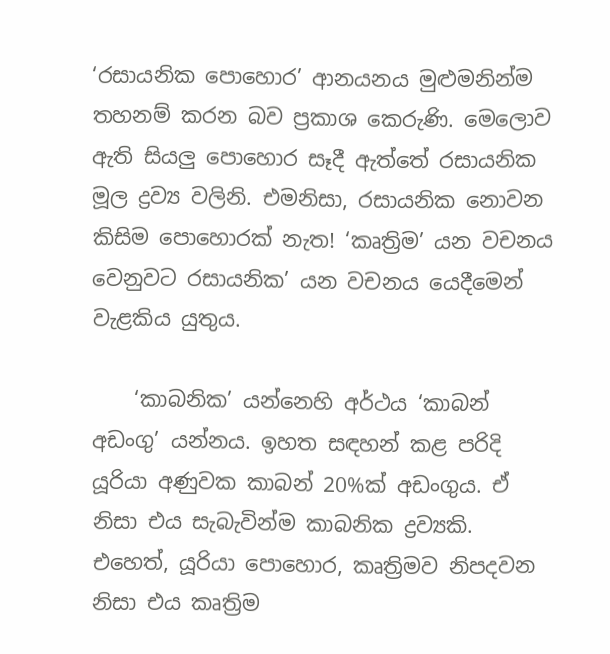‘රසායනික පොහොර’ ආනයනය මුළුමනින්ම තහනම් කරන බව ප්‍රකාශ කෙරුණි. මෙලොව ඇති සියලු‍ පොහොර සෑදී ඇත්තේ රසායනික මූල ද්‍රව්‍ය වලිනි. එමනිසා, රසායනික නොවන කිසිම පොහොරක් නැත! ‘කෘත්‍රිම’ යන වචනය වෙනුවට රසායනික’ යන වචනය යෙදීමෙන් වැළකිය යුතුය.

    ‘කාබනික’ යන්නෙහි අර්ථය ‘කාබන් අඩංගු’ යන්නය. ඉහත සඳහන් කළ පරිදි යූරියා අණුවක කාබන් 20%ක් අඩංගුය. ඒ නිසා එය සැබැවින්ම කාබනික ද්‍රව්‍යකි. එහෙත්, යූරියා පොහොර, කෘත්‍රිමව නිපදවන නිසා එය කෘත්‍රිම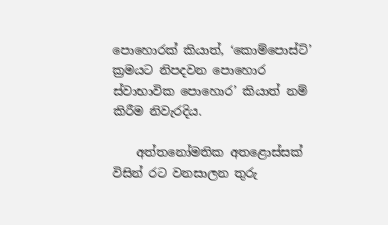පොහොරක් කියාත්, ‘කොම්පොස්ට්’ ක්‍රමයට නිපදවන පොහොර ස්වාභාවික පොහොර’ කියාත් නම් කිරීම නිවැරදිය.

    අත්තනෝමතික අතළොස්සක් විසින් රට වනසාලන තුරු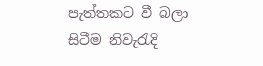පැත්තකට වී බලා සිටීම නිවැරැදි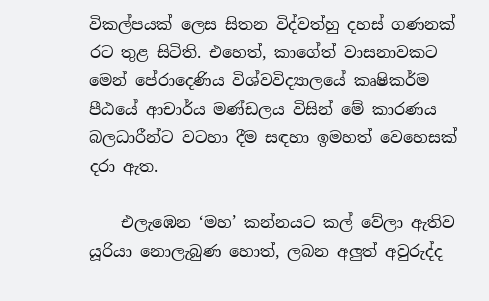විකල්පයක් ලෙස සිතන විද්වත්හු දහස් ගණනක් රට තුළ සිටිති. එහෙත්, කාගේත් වාසනාවකට මෙන් පේරාදෙණිය විශ්වවිද්‍යාලයේ කෘෂිකර්ම පීඨයේ ආචාර්ය මණ්ඩලය විසින් මේ කාරණය බලධාරීන්ට වටහා දීම සඳහා ඉමහත් වෙහෙසක් දරා ඇත.

    එලැඹෙන ‘මහ’ කන්නයට කල් වේලා ඇතිව යූරියා නොලැබුණ හොත්, ලබන අලු‍ත් අවුරුද්ද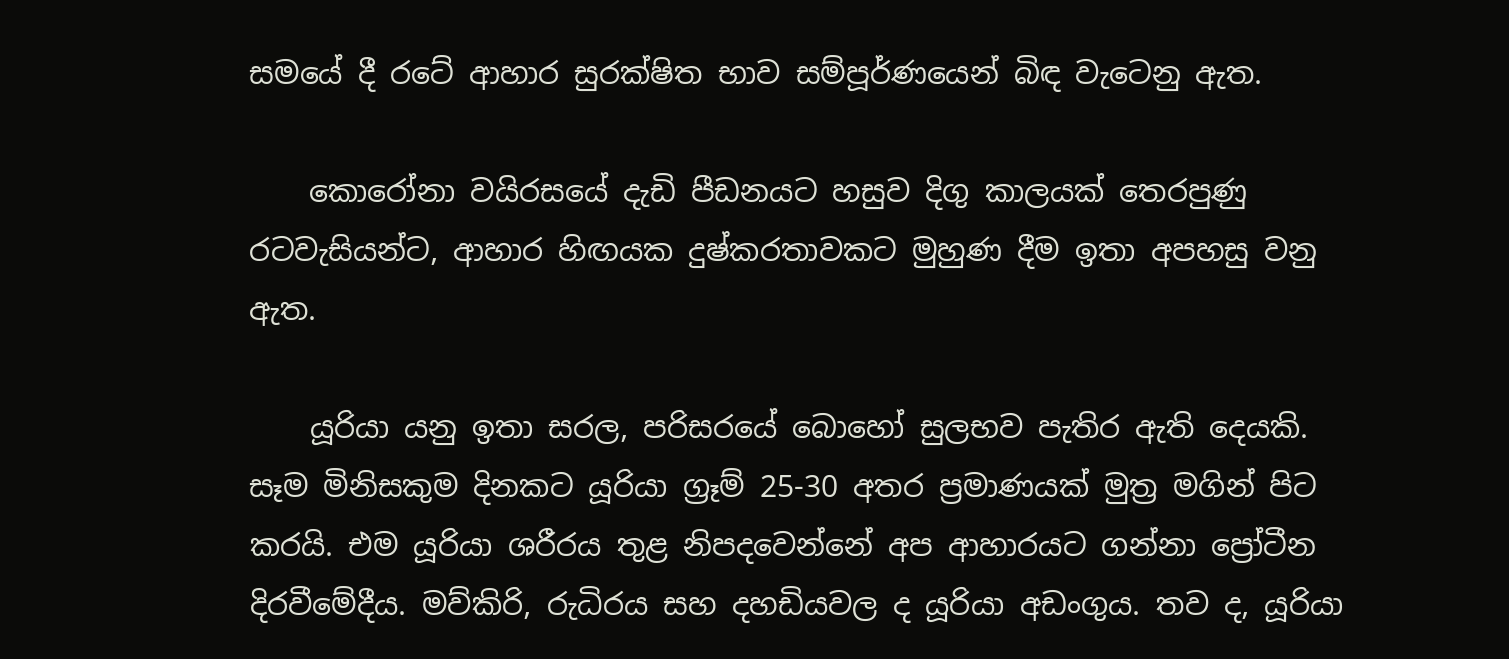සමයේ දී රටේ ආහාර සුරක්ෂිත භාව සම්පූර්ණයෙන් බිඳ වැටෙනු ඇත.

    කොරෝනා වයිරසයේ දැඩි පීඩනයට හසුව දිගු කාලයක් තෙරපුණු රටවැසියන්ට, ආහාර හිඟයක දුෂ්කරතාවකට මුහුණ දීම ඉතා අපහසු වනු ඇත.

    යූරියා යනු ඉතා සරල, පරිසරයේ බොහෝ සුලභව පැතිර ඇති දෙයකි. සෑම මිනිසකුම දිනකට යූරියා ග්‍රෑම් 25-30 අතර ප්‍රමාණයක් මුත්‍ර මගින් පිට කරයි. එම යූරියා ශරීරය තුළ නිපදවෙන්නේ අප ආහාරයට ගන්නා ප්‍රෝටීන දිරවීමේදීය. මව්කිරි, රුධිරය සහ දහඩියවල ද යූරියා අඩංගුය. තව ද, යූරියා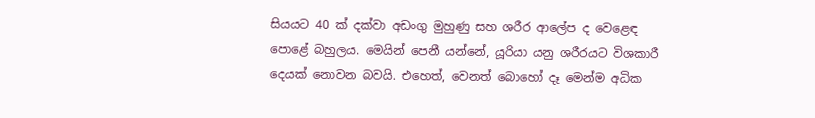සියයට 40 ක් දක්වා අඩංගු මුහුණු සහ ශරීර ආලේප ද වෙළෙඳ පොළේ බහුලය. මෙයින් පෙනී යන්නේ, යූරියා යනු ශරීරයට විශකාරී දෙයක් නොවන බවයි. එහෙත්, වෙනත් බොහෝ දෑ මෙන්ම අධික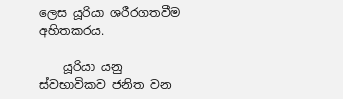ලෙස යූරියා ශරීරගතවීම අහිතකරය.

    යූරියා යනු ස්වභාවිකව ජනිත වන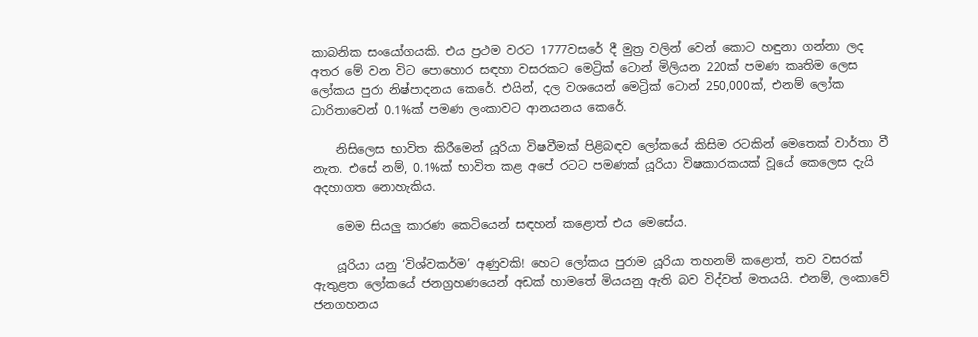කාබනික සංයෝගයකි. එය ප්‍රථම වරට 1777වසරේ දී මුත්‍ර වලින් වෙන් කොට හඳුනා ගන්නා ලද අතර මේ වන විට පොහොර සඳහා වසරකට මෙට්‍රික් ටොන් මිලියන 220ක් පමණ කෘතිම ලෙස ලෝකය පුරා නිෂ්පාදනය කෙරේ. එයින්, දල වශයෙන් මෙට්‍රික් ටොන් 250,000ක්, එනම් ලෝක ධාරිතාවෙන් 0.1%ක් පමණ ලංකාවට ආනයනය කෙරේ.

    නිසිලෙස භාවිත කිරීමෙන් යූරියා විෂවීමක් පිළිබඳව ලෝකයේ කිසිම රටකින් මෙතෙක් වාර්තා වී නැත. එසේ නම්, 0.1%ක් භාවිත කළ අපේ රටට පමණක් යූරියා විෂකාරකයක් වූයේ කෙලෙස දැයි අදහාගත නොහැකිය.

    මෙම සියලු කාරණ කෙටියෙන් සඳහන් කළොත් එය මෙසේය.

    යූරියා යනු ‘විශ්වකර්ම’ අණුවකි! හෙට ලෝකය පුරාම යූරියා තහනම් කළොත්, තව වසරක් ඇතුළත ලෝකයේ ජනග්‍රහණයෙන් අඩක් හාමතේ මියයනු ඇති බව විද්වත් මතයයි. එනම්, ලංකාවේ ජනගහනය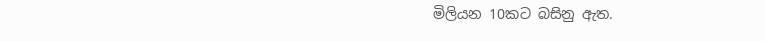මිලියන 10කට බසිනු ඇත.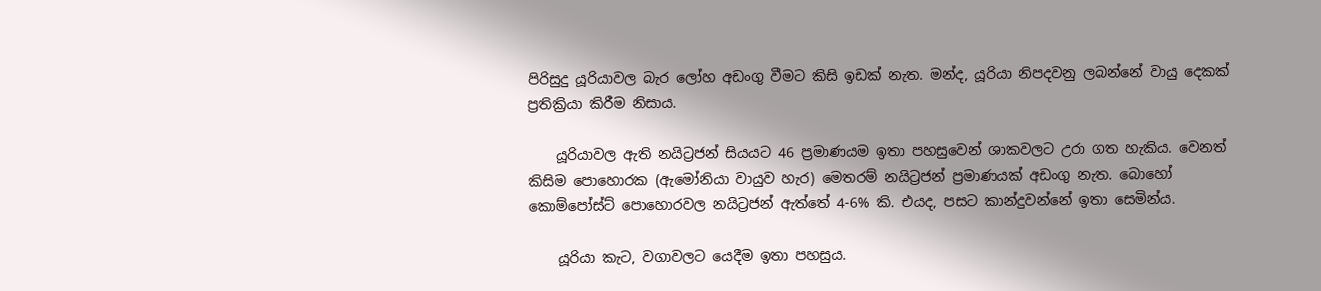පිරිසුදු යූරියාවල බැර ලෝහ අඩංගු වීමට කිසි ඉඩක් නැත. මන්ද, යූරියා නිපදවනු ලබන්නේ වායු දෙකක් ප්‍රතික්‍රියා කිරීම නිසාය.

    යූරියාවල ඇති නයිට්‍රජන් සියයට 46 ප්‍රමාණයම ඉතා පහසුවෙන් ශාකවලට උරා ගත හැකිය. වෙනත් කිසිම පොහොරක (ඇමෝනියා වායුව හැර) මෙතරම් නයිට්‍රජන් ප්‍රමාණයක් අඩංගු නැත. බොහෝ කොම්පෝස්ට් පොහොරවල නයිට්‍රජන් ඇත්තේ 4-6% කි. එයද, පසට කාන්දුවන්නේ ඉතා සෙමින්ය.

    යූරියා කැට, වගාවලට යෙදීම ඉතා පහසුය.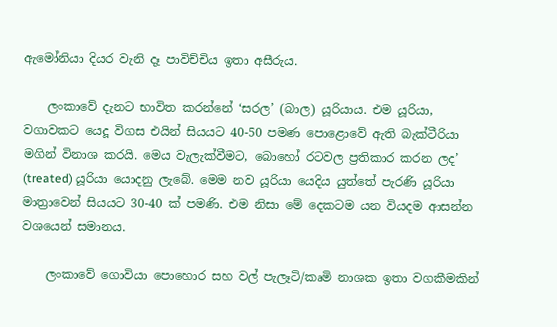ඇමෝනියා දියර වැනි දෑ පාවිච්චිය ඉතා අසීරුය.

    ලංකාවේ දැනට භාවිත කරන්නේ ‘සරල’ (බාල) යූරියාය. එම යූරියා, වගාවකට යෙදූ විගස එයින් සියයට 40-50 පමණ පොළොවේ ඇති බැක්ටීරියා මගින් විනාශ කරයි. මෙය වැලැක්වීමට, බොහෝ රටවල ප්‍රතිකාර කරන ලද’ (treated) යූරියා යොදනු ලැබේ. මෙම නව යූරියා යෙදිය යුත්තේ පැරණි යූරියා මාත්‍රාවෙන් සියයට 30-40 ක් පමණි. එම නිසා මේ දෙකටම යන වියදම ආසන්න වශයෙන් සමානය.

    ලංකාවේ ගොවියා පොහොර සහ වල් පැලෑටි/කෘමි නාශක ඉතා වගකීමකින්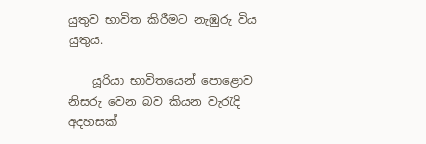යුතුව භාවිත කිරීමට නැඹුරු විය යුතුය.

    යූරියා භාවිතයෙන් පොළොව නිසරු වෙන බව කියන වැරැදි අදහසක්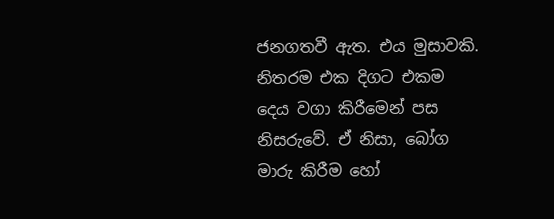ජනගතවී ඇත. එය මුසාවකි. නිතරම එක දිගට එකම දෙය වගා කිරීමෙන් පස නිසරුවේ. ඒ නිසා, බෝග මාරු කිරීම හෝ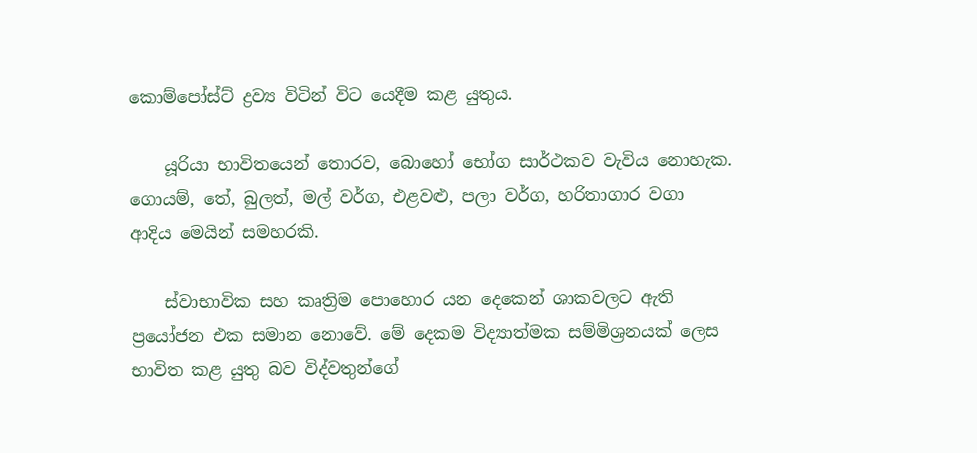කොම්පෝස්ට් ද්‍රව්‍ය විටින් විට යෙදීම කළ යුතුය.

    යූරියා භාවිතයෙන් තොරව, බොහෝ භෝග සාර්ථකව වැවිය නොහැක. ගොයම්, තේ, බුලත්, මල් වර්ග, එළවළු, පලා වර්ග, හරිතාගාර වගා ආදිය මෙයින් සමහරකි.

    ස්වාභාවික සහ කෘත්‍රිම පොහොර යන දෙකෙන් ශාකවලට ඇති ප්‍රයෝජන එක සමාන නොවේ. මේ දෙකම විද්‍යාත්මක සම්මිශ්‍රනයක් ලෙස භාවිත කළ යුතු බව විද්වතුන්ගේ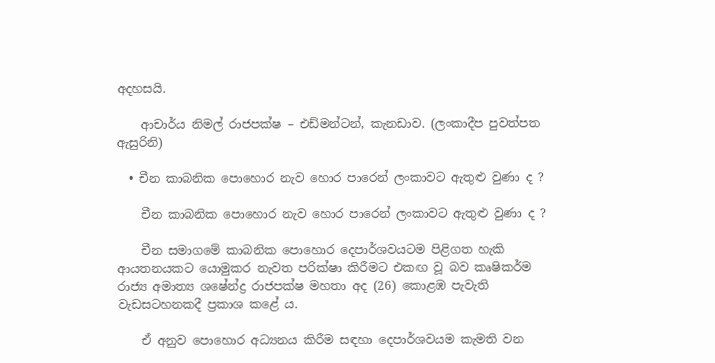අදහසයි.

    ආචාර්ය නිමල් රාජපක්ෂ – එඩ්මන්ටන්, කැනඩාව. (ලංකාදීප පුවත්පත ඇසුරිනි)

  • චීන කාබනික පොහොර නැව හොර පාරෙන් ලංකාවට ඇතුළු වුණා ද ?

    චීන කාබනික පොහොර නැව හොර පාරෙන් ලංකාවට ඇතුළු වුණා ද ?

    චීන සමාගමේ කාබනික පොහොර දෙපාර්ශවයටම පිළිගත හැකි ආයතනයකට යොමුකර නැවත පරික්ෂා කිරීමට එකඟ වූ බව කෘෂිකර්ම රාජ්‍ය අමාත්‍ය ශෂේන්ද්‍ර රාජපක්ෂ මහතා අද (26) කොළඹ පැවැති වැඩසටහනකදී ප්‍රකාශ කළේ ය.

    ඒ අනුව පොහොර අධ්‍යනය කිරීම සඳහා දෙපාර්ශවයම කැමති වන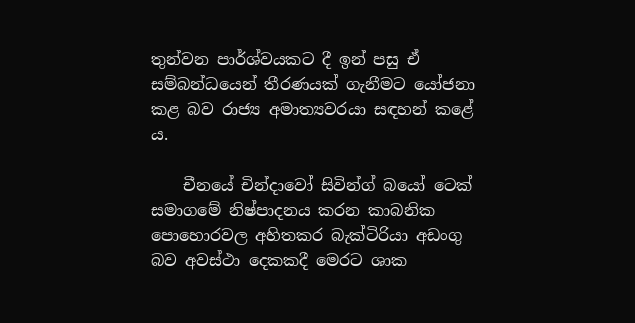තුන්වන පාර්ශ්වයකට දී ඉන් පසු ඒ සම්බන්ධයෙන් තීරණයක් ගැනීමට යෝජනා කළ බව රාජ්‍ය අමාත්‍යවරයා සඳහන් කළේ ය.

    චීනයේ චින්දාවෝ සිවින්ග් බයෝ ටෙක් සමාගමේ නිෂ්පාදනය කරන කාබනික පොහොරවල අහිතකර බැක්ටිරියා අඩංගු බව අවස්ථා දෙකකදී මෙරට ශාක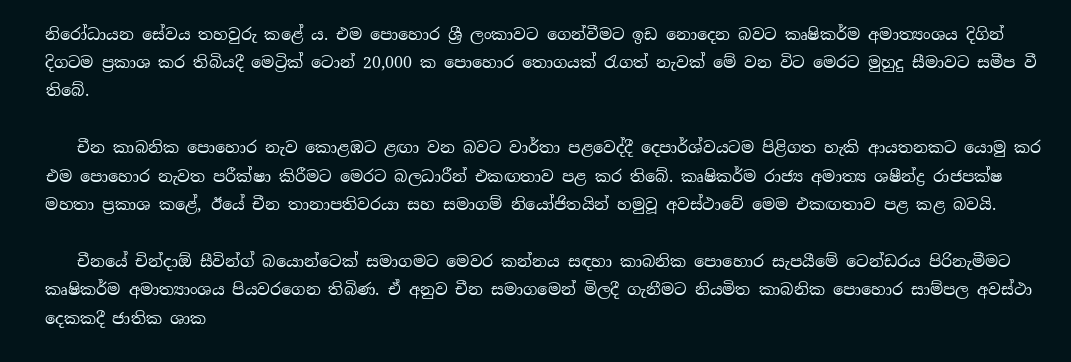නිරෝධායන සේවය තහවුරු කළේ ය. එම පොහොර ශ්‍රී ලංකාවට ගෙන්වීමට ඉඩ නොදෙන බවට කෘෂිකර්ම අමාත්‍යංශය දිගින් දිගටම ප්‍රකාශ කර තිබියදී මෙට්‍රික් ටොන් 20,000 ක පොහොර තොගයක් රැගත් නැවක් මේ වන විට මෙරට මුහුදු සීමාවට සමීප වී තිබේ.

    චීන කාබනික පොහොර නැව කොළඹට ළඟා වන බවට වාර්තා පළවෙද්දී දෙපාර්ශ්වයටම පිළිගත හැකි ආයතනකට යොමු කර එම පොහොර නැවත පරීක්ෂා කිරීමට මෙරට බලධාරීන් එකඟතාව පළ කර තිබේ. කෘෂිකර්ම රාජ්‍ය අමාත්‍ය ශෂීන්ද්‍ර රාජපක්ෂ මහතා ප්‍රකාශ කළේ, ඊයේ චීන තානාපතිවරයා සහ සමාගම් නියෝජිතයින් හමුවූ අවස්ථාවේ මෙම එකඟතාව පළ කළ බවයි.

    චීනයේ චින්දාඕ සීවින්ග් බයොන්ටෙක් සමාගමට මෙවර කන්නය සඳහා කාබනික පොහොර සැපයීමේ ටෙන්ඩරය පිරිනැමීමට කෘෂිකර්ම අමාත්‍යාංශය පියවරගෙන තිබිණ. ඒ අනුව චීන සමාගමෙන් මිලදී ගැනීමට නියමිත කාබනික පොහොර සාම්පල අවස්ථා දෙකකදී ජාතික ශාක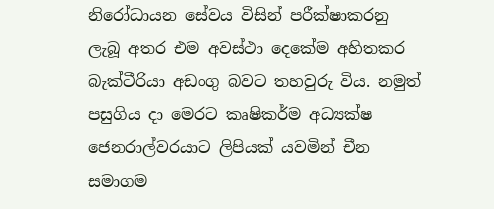නිරෝධායන සේවය විසින් පරීක්ෂාකරනු ලැබූ අතර එම අවස්ථා දෙකේම අහිතකර බැක්ටීරියා අඩංගු බවට තහවුරු විය. නමුත් පසුගිය දා මෙරට කෘෂිකර්ම අධ්‍යක්ෂ ජෙනරාල්වරයාට ලිපියක් යවමින් චීන සමාගම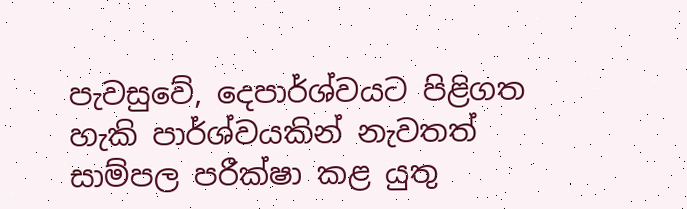පැවසුවේ, දෙපාර්ශ්වයට පිළිගත හැකි පාර්ශ්වයකින් නැවතත් සාම්පල පරීක්ෂා කළ යුතු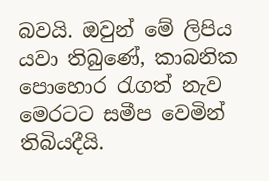බවයි. ඔවුන් මේ ලිපිය යවා තිබුණේ, කාබනික පොහොර රැගත් නැව මෙරටට සමීප වෙමින් තිබියදීයි.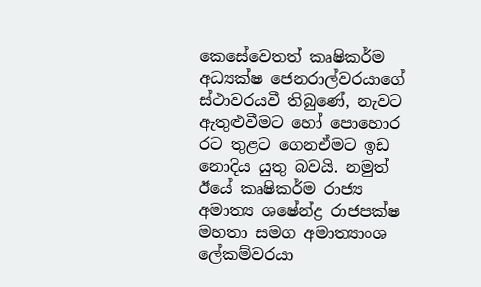කෙසේවෙතත් කෘෂිකර්ම අධ්‍යක්ෂ ජෙනරාල්වරයාගේ ස්ථාවරයවී තිබුණේ, නැවට ඇතුළුවීමට හෝ පොහොර රට තුළට ගෙනඒමට ඉඩ නොදිය යුතු බවයි. නමුත් ඊයේ කෘෂිකර්ම රාජ්‍ය අමාත්‍ය ශෂේන්ද්‍ර රාජපක්ෂ මහතා සමග අමාත්‍යාංශ ලේකම්වරයා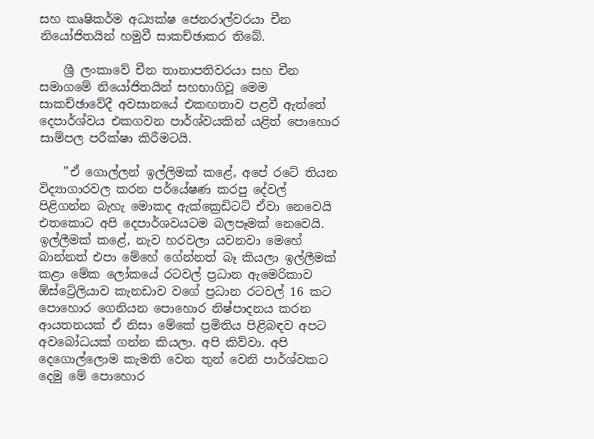සහ කෘෂිකර්ම අධ්‍යක්ෂ ජෙනරාල්වරයා චීන නියෝජිතයින් හමුවී සාකච්ඡාකර තිබේ.

    ශ්‍රී ලංකාවේ චීන තානාපතිවරයා සහ චීන සමාගමේ නියෝජිතයින් සහභාගිවූ මෙම සාකච්ඡාවේදී අවසානයේ එකඟතාව පළවී ඇත්තේ දෙපාර්ශ්වය එකගවන පාර්ශ්වයකින් යළිත් පොහොර සාම්පල පරීක්ෂා කිරීමටයි.

    ”ඒ ගොල්ලන් ඉල්ලිමක් කළේ, අපේ රටේ තියන විද්‍යාගාරවල කරන පර්යේෂණ කරපු දේවල් පිළිගන්න බැහැ මොකද ඇක්ක්‍රෙඩිටට් ඒවා නෙවෙයි එතකොට අපි දෙපාර්ශවයටම බලපෑමක් නෙවෙයි. ඉල්ලීමක් කළේ, නැව හරවලා යවනවා මෙහේ බාන්නත් එපා මේහේ ගේන්නත් බෑ කියලා ඉල්ලීමක් කළා මේක ලෝකයේ රටවල් ප්‍රධාන ඇමෙරිකාව ඕස්ට්‍රේලියාව කැනඩාව වගේ ප්‍රධාන රටවල් 16 කට පොහොර ගෙනියන පොහොර නිෂ්පාදනය කරන ආයතනයක් ඒ නිසා මේකේ ප්‍රමිතිය පිළිබඳව අපට අවබෝධයක් ගන්න කියලා. අපි කිව්වා. අපි දෙගොල්ලොම කැමති වෙන තුන් වෙනි පාර්ශ්වකට දෙමු මේ පොහොර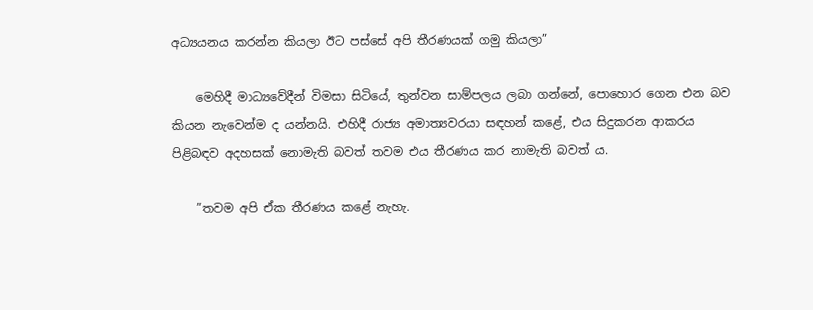අධ්‍යයනය කරන්න කියලා ඊට පස්සේ අපි තීරණයක් ගමු කියලා”

    මෙහිදී මාධ්‍යවේදීන් විමසා සිටියේ, තුන්වන සාම්පලය ලබා ගන්නේ, පොහොර ගෙන එන බව කියන නැවෙන්ම ද යන්නයි. එහිදී රාජ්‍ය අමාත්‍යවරයා සඳහන් කළේ, එය සිදුකරන ආකරය පිළිබඳව අදහසක් නොමැති බවත් තවම එය තීරණය කර නාමැති බවත් ය.

    ”තවම අපි ඒක තීරණය කළේ නැහැ.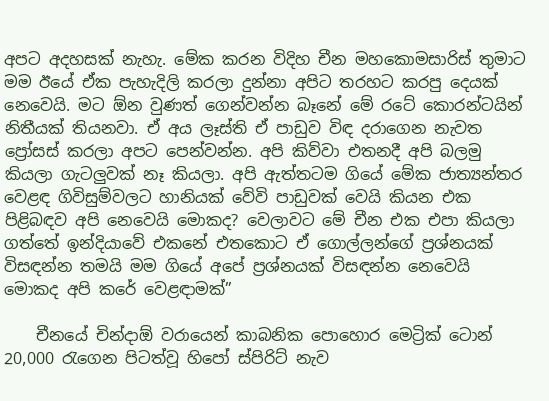අපට අදහසක් නැහැ. මේක කරන විදිහ චීන මහකොමසාරිස් තුමාට මම ඊයේ ඒක පැහැදිලි කරලා දුන්නා අපිට තරහට කරපු දෙයක් නෙවෙයි. මට ඕන වුණත් ගෙන්වන්න බෑනේ මේ රටේ කොරන්ටයින් නිතීයක් තියනවා. ඒ අය ලෑස්ති ඒ පාඩුව විඳ දරාගෙන නැවත ප්‍රෝසස් කරලා අපට පෙන්වන්න. අපි කිව්වා එතනදී අපි බලමු කියලා ගැටලුවක් නෑ කියලා. අපි ඇත්තටම ගියේ මේක ජාත්‍යන්තර වෙළඳ ගිවිසුම්වලට හානියක් වේවි පාඩුවක් වෙයි කියන එක පිළිබඳව අපි නෙවෙයි මොකද? වෙලාවට මේ චීන එක එපා කියලා ගත්තේ ඉන්දියාවේ එකනේ එතකොට ඒ ගොල්ලන්ගේ ප්‍රශ්නයක් විසඳන්න තමයි මම ගියේ අපේ ප්‍රශ්නයක් විසඳන්න නෙවෙයි මොකද අපි කරේ වෙළඳාමක්”

    චීනයේ චින්දාඕ වරායෙන් කාබනික පොහොර මෙට්‍රික් ටොන් 20,000 රැගෙන පිටත්වූ හිපෝ ස්පිරිට් නැව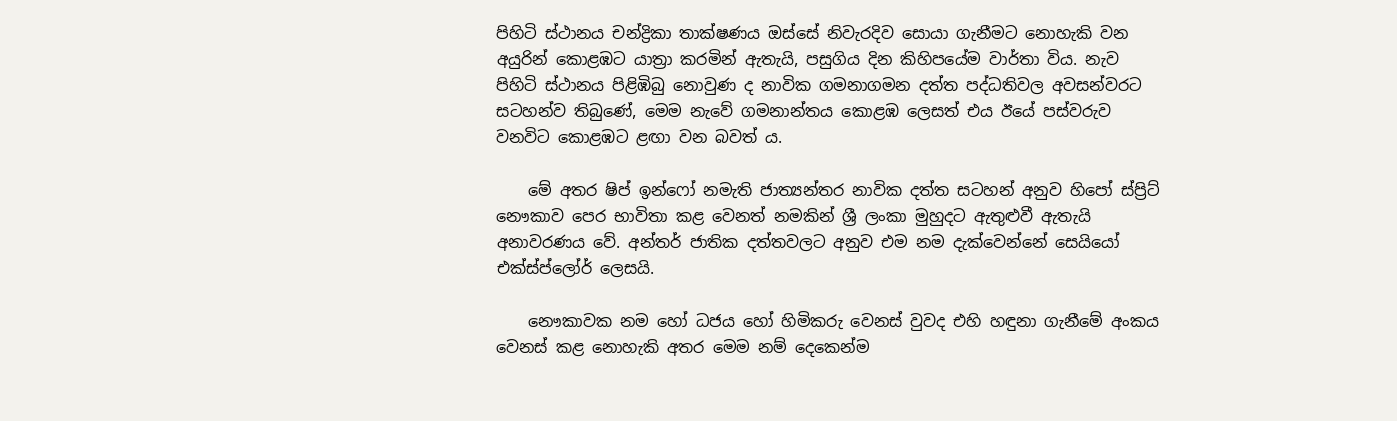පිහිටි ස්ථානය චන්ද්‍රිකා තාක්ෂණය ඔස්සේ නිවැරදිව සොයා ගැනීමට නොහැකි වන අයුරින් කොළඹට යාත්‍රා කරමින් ඇතැයි, පසුගිය දින කිහිපයේම වාර්තා විය. නැව පිහිටි ස්ථානය පිළිඹිබු නොවුණ ද නාවික ගමනාගමන දත්ත පද්ධතිවල අවසන්වරට සටහන්ව තිබුණේ, මෙම නැවේ ගමනාන්තය කොළඹ ලෙසත් එය ඊයේ පස්වරුව වනවිට කොළඹට ළඟා වන බවත් ය.

    මේ අතර ෂිප් ඉන්ෆෝ නමැති ජාත්‍යන්තර නාවික දත්ත සටහන් අනුව හිපෝ ස්ප්‍රිට් නෞකාව පෙර භාවිතා කළ වෙනත් නමකින් ශ්‍රී ලංකා මුහුදට ඇතුළුවී ඇතැයි අනාවරණය වේ. අන්තර් ජාතික දත්තවලට අනුව එම නම දැක්වෙන්නේ සෙයියෝ එක්ස්ප්ලෝර් ලෙසයි.

    නෞකාවක නම හෝ ධජය හෝ හිමිකරු වෙනස් වුවද එහි හඳුනා ගැනීමේ අංකය වෙනස් කළ නොහැකි අතර මෙම නම් දෙකෙන්ම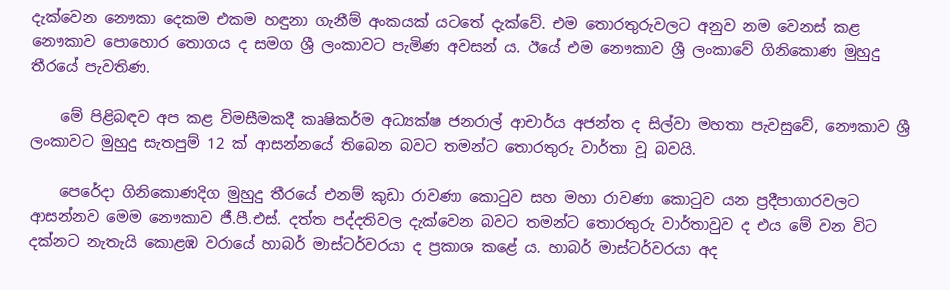දැක්වෙන නෞකා දෙකම එකම හඳුනා ගැනීම් අංකයක් යටතේ දැක්වේ. එම තොරතුරුවලට අනුව නම වෙනස් කළ නෞකාව පොහොර තොගය ද සමග ශ්‍රී ලංකාවට පැමිණ අවසන් ය. ඊයේ එම නෞකාව ශ්‍රී ලංකාවේ ගිනිකොණ මුහුදු තීරයේ පැවතිණ.

    මේ පිළිබඳව අප කළ විමසීමකදී කෘෂිකර්ම අධ්‍යක්ෂ ජනරාල් ආචාර්ය අජන්ත ද සිල්වා මහතා පැවසුවේ, නෞකාව ශ්‍රී ලංකාවට මුහුදු සැතපුම් 12 ක් ආසන්නයේ තිබෙන බවට තමන්ට තොරතුරු වාර්තා වූ බවයි.

    පෙරේදා ගිනිකොණදිග මුහුදු තීරයේ එනම් කුඩා රාවණා කොටුව සහ මහා රාවණා කොටුව යන ප්‍රදීපාගාරවලට ආසන්නව මෙම නෞකාව ජී.පී.එස්. දත්ත පද්දතිවල දැක්වෙන බවට තමන්ට තොරතුරු වාර්තාවුව ද එය මේ වන විට දක්නට නැතැයි කොළඹ වරායේ හාබර් මාස්ටර්වරයා ද ප්‍රකාශ කළේ ය. හාබර් මාස්ටර්වරයා අද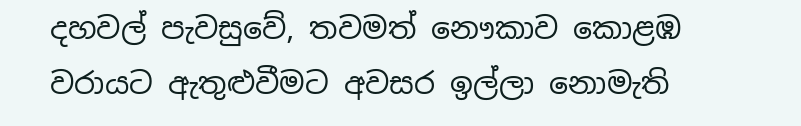දහවල් පැවසුවේ, තවමත් නෞකාව කොළඹ වරායට ඇතුළුවීමට අවසර ඉල්ලා නොමැති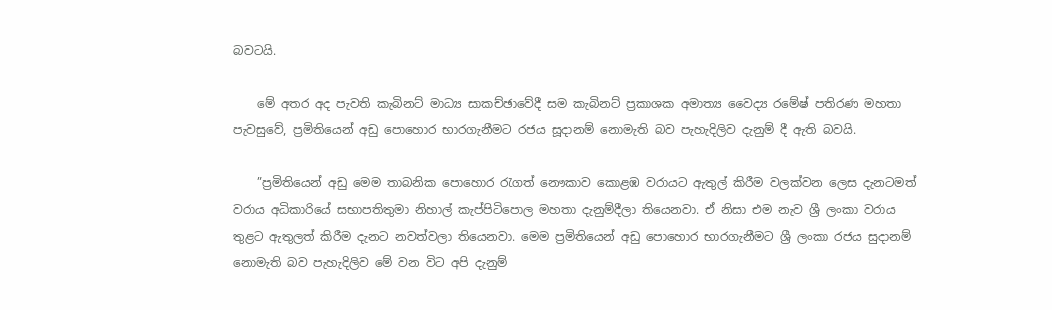බවටයි.

    මේ අතර අද පැවති කැබිනට් මාධ්‍ය සාකච්ඡාවේදී සම කැබිනට් ප්‍රකාශක අමාත්‍ය වෛද්‍ය රමේෂ් පතිරණ මහතා පැවසුවේ, ප්‍රමිතියෙන් අඩු පොහොර භාරගැනීමට රජය සූදානම් නොමැති බව පැහැදිලිව දැනුම් දී ඇති බවයි.

    ”ප්‍රමිතියෙන් අඩු මෙම තාබනික පොහොර රැගත් නෞකාව කොළඹ වරායට ඇතුල් කිරීම වලක්වන ලෙස දැනටමත් වරාය අධිකාරියේ සභාපතිතුමා නිහාල් කැප්පිටිපොල මහතා දැනුම්දීලා තියෙනවා. ඒ නිසා එම නැව ශ්‍රී ලංකා වරාය තුළට ඇතුලත් කිරීම දැනට නවත්වලා තියෙනවා. මෙම ප්‍රමිතියෙන් අඩු පොහොර භාරගැනීමට ශ්‍රී ලංකා රජය සුදානම් නොමැති බව පැහැදිලිව මේ වන විට අපි දැනුම්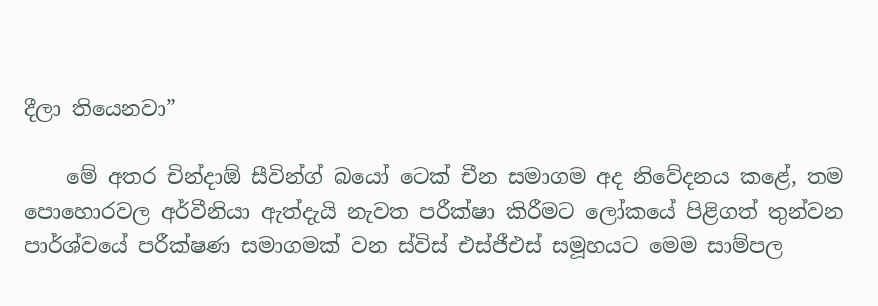දීලා තියෙනවා”

    මේ අතර චින්දාඕ සීවින්ග් බයෝ ටෙක් චීන සමාගම අද නිවේදනය කළේ, තම පොහොරවල අර්වීනියා ඇත්දැයි නැවත පරීක්ෂා කිරීමට ලෝකයේ පිළිගත් තුන්වන පාර්ශ්වයේ පරීක්ෂණ සමාගමක් වන ස්විස් එස්ජීඑස් සමූහයට මෙම සාම්පල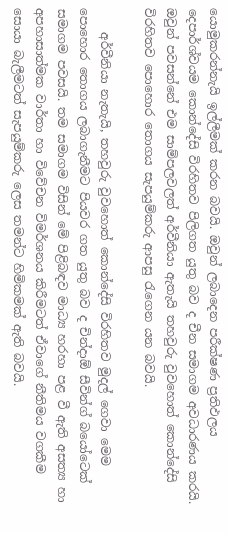යොමුකරන්නැයි ඉල්ලීමක් කරන බවයි. ඔවුන් ලබාදෙන පරීක්ෂණ ප්‍රතිඵලය දෙපාර්ශ්වයම කොන්දේසි විරහිතව පිලිගත යුතු බව ද චීන සමාගම අවධාරණය කරයි. ඔවුන් පවසන්නේ එම සාම්පලවලත් අර්වීනියා ඇතැයි තහවුරු වුවහොත් කොන්දේසි විරහිතව පොහොර තොගය සැපයුම්කරු ආපසු රැගෙන යන බවයි.

    අර්වීනියා නැතැයි, තහවුරු වුවහොත් කොන්දේසි විරහිතව මුදල් ගෙවා මෙම පොහොර තොගය ලබාගැනීමට පියවර ගත යුතු බව ද චින්දාඕ සීවින්ග් බයෝටෙක් සමාගම පවසයි. තම සමාගම විසින් මේ පිළිබඳව මාධ්‍ය හරහා පළ වී ඇති අසත්‍ය හා අපහාසාත්මක වාර්තා හා විවේචන විමර්ශනය කිරීමටත් ඒවාගේ නීතිමය වගකීම සොයා බැලීමටත් සැපයුම්කරු ලෙස තමන්ට හිමිකමක් ඇති බවයි.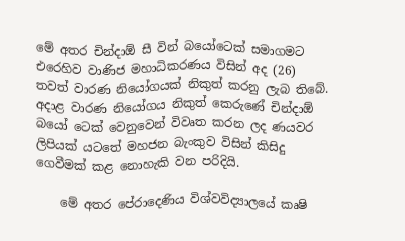මේ අතර චින්දාඕ සී වින් බයෝටෙක් සමාගමට එරෙහිව වාණිජ මහාධිකරණය විසින් අද (26) තවත් වාරණ නියෝගයක් නිකුත් කරනු ලැබ තිබේ. අදාළ වාරණ නියෝගය නිකුත් කෙරුණේ චින්දාඕ බයෝ ටෙක් වෙනුවෙන් විවෘත කරන ලද ණයවර ලිපියක් යටතේ මහජන බැංකුව විසින් කිසිදු ගෙවීමක් කළ නොහැකි වන පරිදියි.

    මේ අතර පේරාදෙණිය විශ්වවිද්‍යාලයේ කෘෂි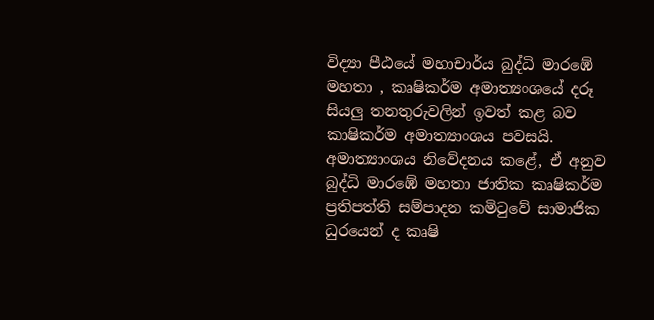විද්‍යා පීඨයේ මහාචාර්ය බුද්ධි මාරඹේ මහතා , කෘෂිකර්ම අමාත්‍යංශයේ දරූ සියලු තනතුරුවලින් ඉවත් කළ බව කාෂිකර්ම අමාත්‍යාංශය පවසයි. අමාත්‍යාංශය නිවේදනය කළේ, ඒ අනුව බුද්ධි මාරඹේ මහතා ජාතික කෘෂිකර්ම ප්‍රතිපත්ති සම්පාදන කමිටුවේ සාමාජික ධුරයෙන් ද කෘෂි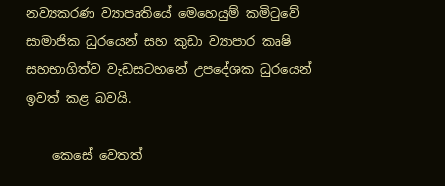නව්‍යකරණ ව්‍යාපෘතියේ මෙහෙයුම් කමිටුවේ සාමාජික ධුරයෙන් සහ කුඩා ව්‍යාපාර කෘෂි සහභාගිත්ව වැඩසටහනේ උපදේශක ධුරයෙන් ඉවත් කළ බවයි.

    කෙසේ වෙතත්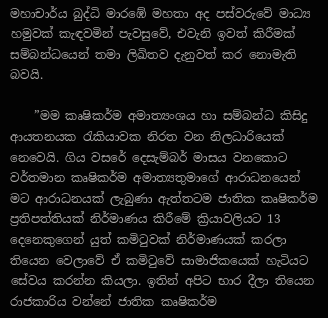මහාචාර්ය බුද්ධි මාරඹේ මහතා අද පස්වරුවේ මාධ්‍ය හමුවක් කැඳවමින් පැවසුවේ, එවැනි ඉවත් කිරීමක් සම්බන්ධයෙන් තමා ලිඛිතව දැනුවත් කර නොමැති බවයි.

    ”මම කෘෂිකර්ම අමාත්‍යංශය හා සම්බන්ධ කිසිදු ආයතනයක රැකියාවක නිරත වන නිලධාරියෙක් නෙවෙයි. ගිය වසරේ දෙසැම්බර් මාසය වනකොට වර්තමාන කෘෂිකර්ම අමාත්‍යතුමාගේ ආරාධනයෙන් මට ආරාධනයක් ලැබුණා ඇත්තටම ජාතික කෘෂිකර්ම ප්‍රතිපත්තියක් නිර්මාණය කිරීමේ ක්‍රියාවලියට 13 දෙනෙකුගෙන් යුත් කමිටුවක් නිර්මාණයක් කරලා තියෙන වෙලාවේ ඒ කමිටුවේ සාමාජිකයෙක් හැටියට සේවය කරන්න කියලා. ඉතින් අපිට භාර දීලා තියෙන රාජකාරිය වන්නේ ජාතික කෘෂිකර්ම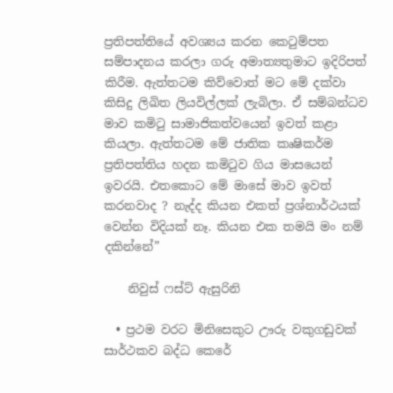ප්‍රතිපත්තියේ අවශ්‍යය කරන කෙටුම්පත සම්පාදනය කරලා ගරු අමාත්‍යතුමාට ඉදිරිපත් කිරීම. ඇත්තටම කිව්වොත් මට මේ දක්වා කිසිදු ලිඛිත ලියවිල්ලක් ලැබිලා. ඒ සම්බන්ධව මාව කමිටු සාමාජිකත්වයෙන් ඉවත් කළා කියලා. ඇත්තටම මේ ජාතික කෘෂිකර්ම ප්‍රතිපත්තිය හදන කමිටුව ගිය මාසයෙන් ඉවරයි. එතකොට මේ මාසේ මාව ඉවත් කරනවාද ? නැද්ද කියන එකත් ප්‍රශ්නාර්ථයක් වෙන්න විදියක් නෑ. කියන එක තමයි මං නම් දකින්නේ”

    නිවුස් ෆස්ට් ඇසුරිනි

  • ප්‍රථම වරට මිනිසෙකුට ඌරු වකුගඩුවක් සාර්ථකව බද්ධ කෙරේ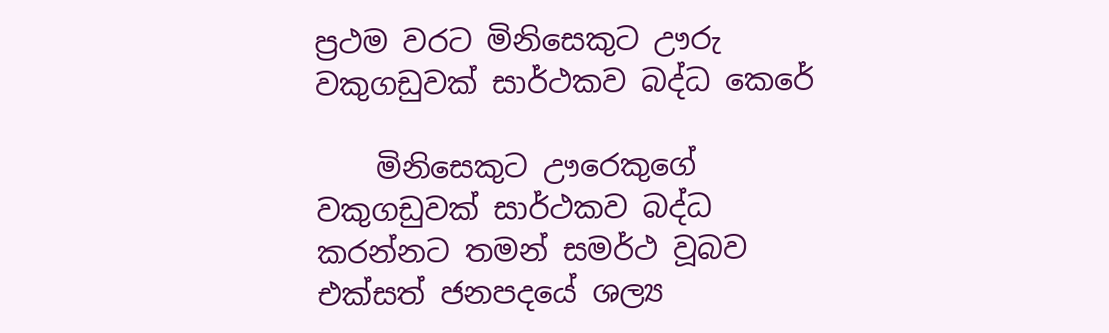ප්‍රථම වරට මිනිසෙකුට ඌරු වකුගඩුවක් සාර්ථකව බද්ධ කෙරේ

    මිනිසෙකුට ඌරෙකුගේ වකුගඩුවක් සාර්ථකව බද්ධ කරන්නට තමන් සමර්ථ වූබව එක්සත් ජනපදයේ ශල්‍ය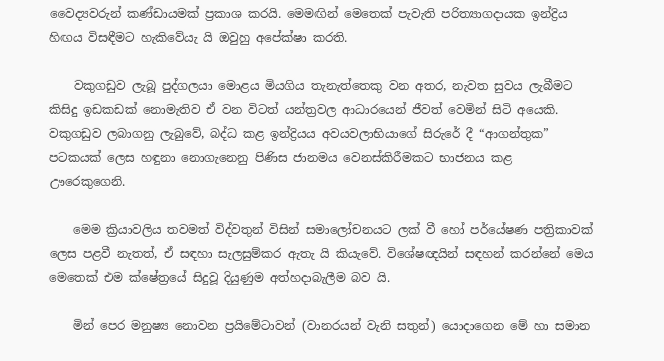වෛද්‍යවරුන් කණ්ඩායමක් ප්‍රකාශ කරයි. මෙමඟින් මෙතෙක් පැවැති පරිත්‍යාගදායක ඉන්ද්‍රිය හිඟය විසඳීමට හැකිවේයැ යි ඔවුහු අපේක්ෂා කරති.

    වකුගඩුව ලැබූ පුද්ගලයා මොළය මියගිය තැනැත්තෙකු වන අතර, නැවත සුවය ලැබීමට කිසිදු ඉඩකඩක් නොමැතිව ඒ වන විටත් යන්ත්‍රවල ආධාරයෙන් ජීවත් වෙමින් සිටි අයෙකි. වකුගඩුව ලබාගනු ලැබුවේ, බද්ධ කළ ඉන්ද්‍රියය අවයවලාභියාගේ සිරුරේ දී “ආගන්තුක” පටකයක් ලෙස හඳුනා නොගැනෙනු පිණිස ජානමය වෙනස්කිරීමකට භාජනය කළ ඌරෙකුගෙනි.

    මෙම ක්‍රියාවලිය තවමත් විද්වතුන් විසින් සමාලෝචනයට ලක් වී හෝ පර්යේෂණ පත්‍රිකාවක් ලෙස පළවී නැතත්, ඒ සඳහා සැලසුම්කර ඇතැ යි කියැවේ. විශේෂඥයින් සඳහන් කරන්නේ මෙය මෙතෙක් එම ක්ෂේත්‍රයේ සිදුවූ දියුණුම අත්හදාබැලීම බව යි.

    මින් පෙර මනුෂ්‍ය නොවන ප්‍රයිමේටාවන් (වානරයන් වැනි සතුන්) යොදාගෙන මේ හා සමාන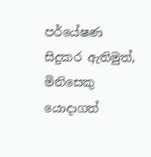පර්යේෂණ සිදුකර ඇතිමුත්, මිනිසෙකු යොදාගත්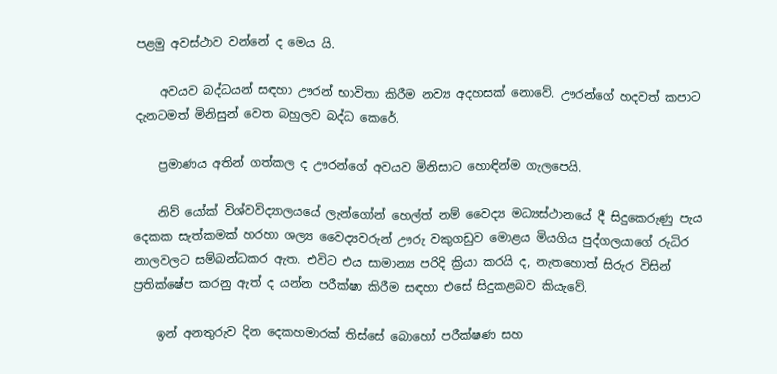පළමු අවස්ථාව වන්නේ ද මෙය යි.

    අවයව බද්ධයන් සඳහා ඌරන් භාවිතා කිරීම නව්‍ය අදහසක් නොවේ. ඌරන්ගේ හදවත් කපාට දැනටමත් මිනිසුන් වෙත බහුලව බද්ධ කෙරේ.

    ප්‍රමාණය අතින් ගත්කල ද ඌරන්ගේ අවයව මිනිසාට හොඳින්ම ගැලපෙයි.

    නිව් යෝක් විශ්වවිද්‍යාලයයේ ලැන්ගෝන් හෙල්ත් නම් වෛද්‍ය මධ්‍යස්ථානයේ දී සිදුකෙරුණු පැය දෙකක සැත්කමක් හරහා ශල්‍ය වෛද්‍යවරුන් ඌරු වකුගඩුව මොළය මියගිය පුද්ගලයාගේ රුධිර නාලවලට සම්බන්ධකර ඇත. එවිට එය සාමාන්‍ය පරිදි ක්‍රියා කරයි ද, නැතහොත් සිරුර විසින් ප්‍රතික්ෂේප කරනු ඇත් ද යන්න පරීක්ෂා කිරීම සඳහා එසේ සිදුකළබව කියැවේ.

    ඉන් අනතුරුව දින දෙකහමාරක් තිස්සේ බොහෝ පරීක්ෂණ සහ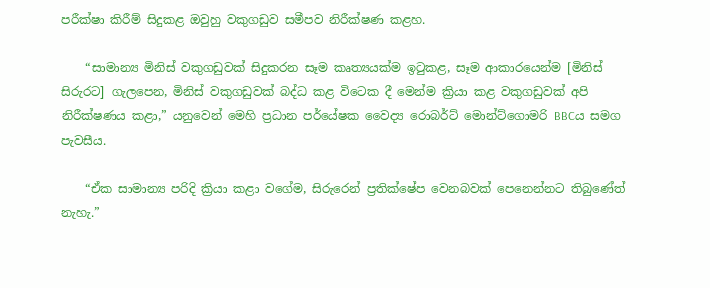පරීක්ෂා කිරීම් සිදුකළ ඔවුහු වකුගඩුව සමීපව නිරීක්ෂණ කළහ.

    “සාමාන්‍ය මිනිස් වකුගඩුවක් සිදුකරන සෑම කෘත්‍යයක්ම ඉටුකළ, සෑම ආකාරයෙන්ම [මිනිස් සිරුරට] ගැලපෙන, මිනිස් වකුගඩුවක් බද්ධ කළ විටෙක දී මෙන්ම ක්‍රියා කළ වකුගඩුවක් අපි නිරීක්ෂණය කළා,” යනුවෙන් මෙහි ප්‍රධාන පර්යේෂක වෛද්‍ය රොබර්ට් මොන්ට්ගොමරි BBCය සමග පැවසීය.

    “ඒක සාමාන්‍ය පරිදි ක්‍රියා කළා වගේම, සිරුරෙන් ප්‍රතික්ෂේප වෙනබවක් පෙනෙන්නට තිබුණේත් නැහැ.”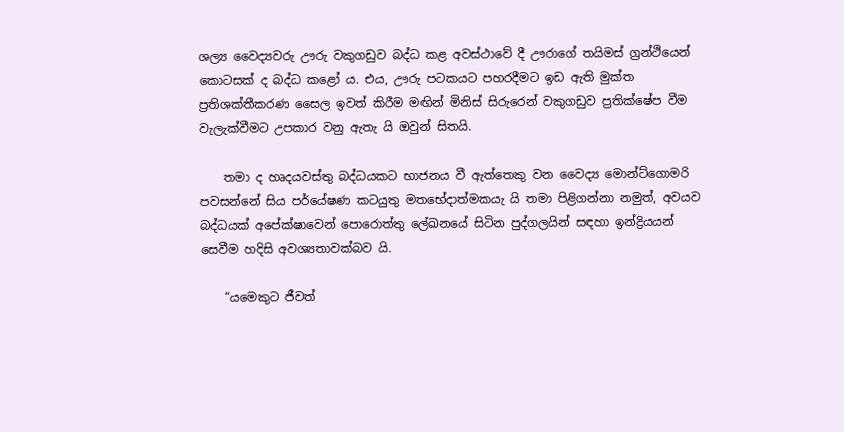ශල්‍ය වෛද්‍යවරු ඌරු වකුගඩුව බද්ධ කළ අවස්ථාවේ දී ඌරාගේ තයිමස් ග්‍රන්ථියෙන් කොටසක් ද බද්ධ කළෝ ය. එය, ඌරු පටකයට පහරදීමට ඉඩ ඇති මුක්ත ප්‍රතිශක්තීකරණ සෛල ඉවත් කිරීම මඟින් මිනිස් සිරුරෙන් වකුගඩුව ප්‍රතික්ෂේප වීම වැලැක්වීමට උපකාර වනු ඇතැ යි ඔවුන් සිතයි.

    තමා ද හෘදයවස්තු බද්ධයකට භාජනය වී ඇත්තෙකු වන වෛද්‍ය මොන්ට්ගොමරි පවසන්නේ සිය පර්යේෂණ කටයුතු මතභේදාත්මකයැ යි තමා පිළිගන්නා නමුත්, අවයව බද්ධයක් අපේක්ෂාවෙන් පොරොත්තු ලේඛනයේ සිටින පුද්ගලයින් සඳහා ඉන්ද්‍රියයන් සෙවීම හදිසි අවශ්‍යතාවක්බව යි.

    “යමෙකුට ජීවත්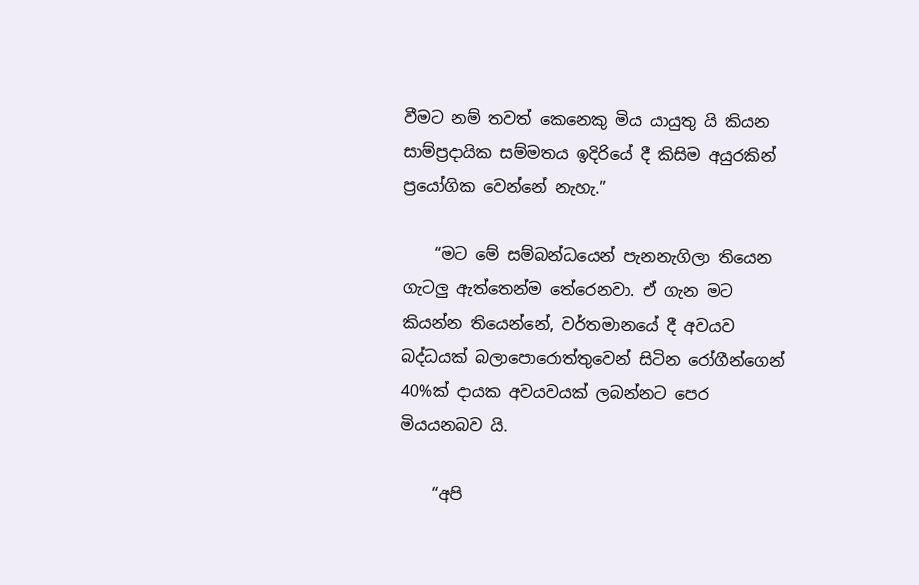වීමට නම් තවත් කෙනෙකු මිය යායුතු යි කියන සාම්ප්‍රදායික සම්මතය ඉදිරියේ දී කිසිම අයුරකින් ප්‍රයෝගික වෙන්නේ නැහැ.”

    “මට මේ සම්බන්ධයෙන් පැනනැගිලා තියෙන ගැටලු ඇත්තෙන්ම තේරෙනවා. ඒ ගැන මට කියන්න තියෙන්නේ, වර්තමානයේ දී අවයව බද්ධයක් බලාපොරොත්තුවෙන් සිටින රෝගීන්ගෙන් 40%ක් දායක අවයවයක් ලබන්නට පෙර මියයනබව යි.

    “අපි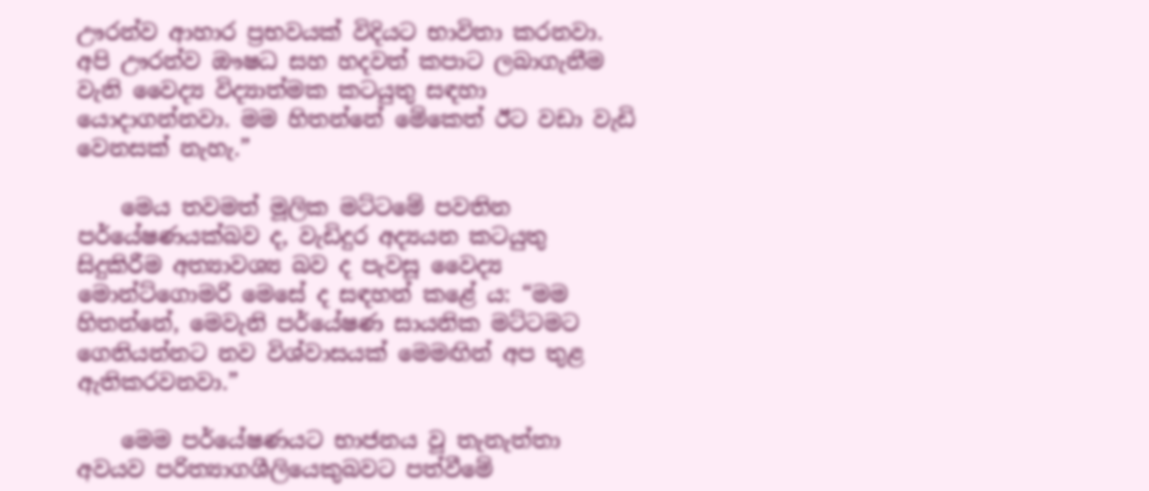ඌරන්ව ආහාර ප්‍රභවයක් විදියට භාවිතා කරනවා. අපි ඌරන්ව ඖෂධ සහ හදවත් කපාට ලබාගැනීම වැනි වෛද්‍ය විද්‍යාත්මක කටයුතු සඳහා යොදාගන්නවා. මම හිතන්නේ මේකෙත් ඊට වඩා වැඩි වෙනසක් නැහැ.”

    මෙය තවමත් මූලික මට්ටමේ පවතින පර්යේෂණයක්බව ද, වැඩිදුර අද්‍යයන කටයුතු සිදුකිරීම අත්‍යාවශ්‍ය බව ද පැවසූ වෛද්‍ය මොන්ට්ගොමරි මෙසේ ද සඳහන් කළේ ය: “මම හිතන්නේ, මෙවැනි පර්යේෂණ සායනික මට්ටමට ගෙනියන්නට නව විශ්වාසයක් මෙමඟින් අප තුළ ඇතිකරවනවා.”

    මෙම පර්යේෂණයට භාජනය වූ තැනැත්තා අවයව පරිත්‍යාගශීලියෙකුබවට පත්වීමේ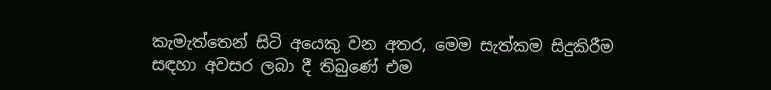කැමැත්තෙන් සිටි අයෙකු වන අතර, මෙම සැත්කම සිදුකිරීම සඳහා අවසර ලබා දී තිබුණේ එම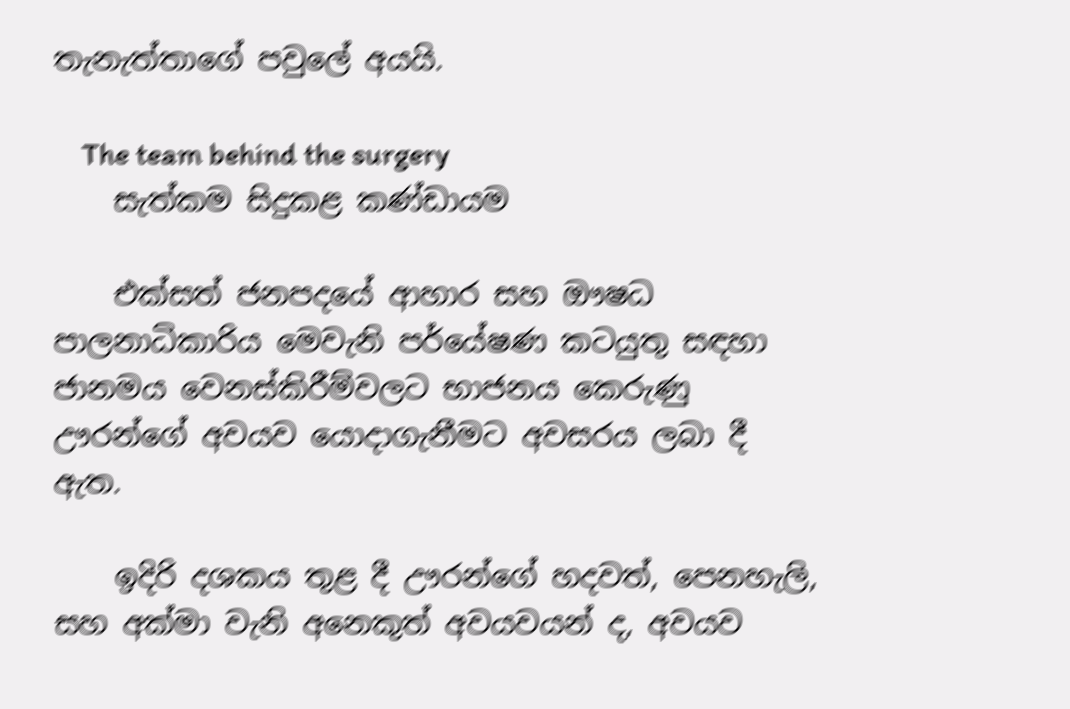තැනැත්තාගේ පවුලේ අයයි.

    The team behind the surgery
    සැත්කම සිදුකළ කණ්ඩායම

    එක්සත් ජනපදයේ ආහාර සහ ඖෂධ පාලනාධිකාරිය මෙවැනි පර්යේෂණ කටයුතු සඳහා ජානමය වෙනස්කිරීම්වලට භාජනය කෙරුණු ඌරන්ගේ අවයව යොදාගැනීමට අවසරය ලබා දී ඇත.

    ඉදිරි දශකය තුළ දී ඌරන්ගේ හදවත්, පෙනහැලි, සහ අක්මා වැනි අනෙකුත් අවයවයන් ද, අවයව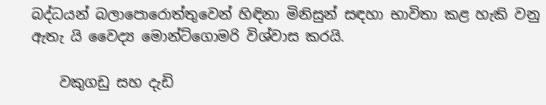බද්ධයන් බලාපොරොත්තුවෙන් හිඳිනා මිනිසුන් සඳහා භාවිතා කළ හැකි වනු ඇතැ යි වෛද්‍ය මොන්ට්ගොමරි විශ්වාස කරයි.

    වකුගඩු සහ දැඩි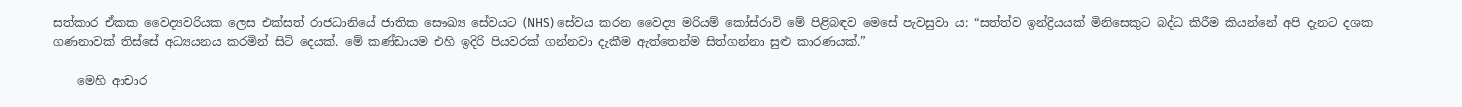සත්කාර ඒකක වෛද්‍යවරියක ලෙස එක්සත් රාජධානියේ ජාතික සෞඛ්‍ය සේවයට (NHS) සේවය කරන වෛද්‍ය මරියම් කෝස්රාවි මේ පිළිබඳව මෙසේ පැවසුවා ය: “සත්ත්ව ඉන්ද්‍රියයක් මිනිසෙකුට බද්ධ කිරීම කියන්නේ අපි දැනට දශක ගණනාවක් තිස්සේ අධ්‍යයනය කරමින් සිටි දෙයක්. මේ කණ්ඩායම එහි ඉදිරි පියවරක් ගන්නවා දැකීම ඇත්තෙන්ම සිත්ගන්නා සුළු කාරණයක්.”

    මෙහි ආචාර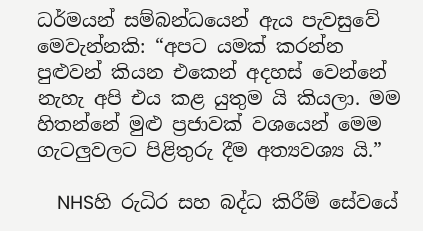ධර්මයන් සම්බන්ධයෙන් ඇය පැවසුවේ මෙවැන්නකි: “අපට යමක් කරන්න පුළුවන් කියන එකෙන් අදහස් වෙන්නේ නැහැ අපි එය කළ යුතුම යි කියලා. මම හිතන්නේ මුළු ප්‍රජාවක් වශයෙන් මෙම ගැටලුවලට පිළිතුරු දීම අත්‍යවශ්‍ය යි.”

    NHSහි රුධිර සහ බද්ධ කිරීම් සේවයේ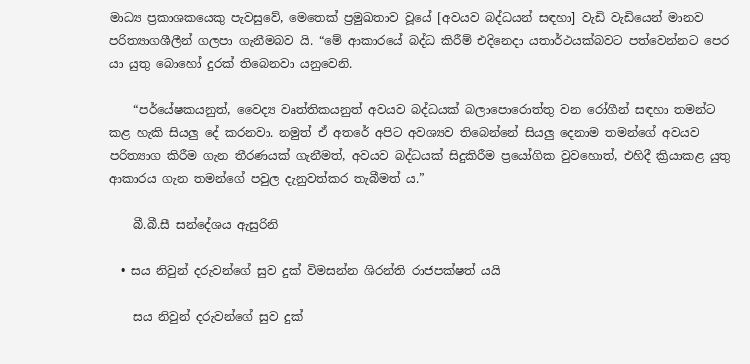මාධ්‍ය ප්‍රකාශකයෙකු පැවසුවේ, මෙතෙක් ප්‍රමුඛතාව වූයේ [අවයව බද්ධයන් සඳහා] වැඩි වැඩියෙන් මානව පරිත්‍යාගශීලීන් ගලපා ගැනීමබව යි. “මේ ආකාරයේ බද්ධ කිරීම් එදිනෙදා යතාර්ථයක්බවට පත්වෙන්නට පෙර යා යුතු බොහෝ දුරක් තිබෙනවා යනුවෙනි.

    “පර්යේෂකයනුත්, වෛද්‍ය වෘත්තිකයනුත් අවයව බද්ධයක් බලාපොරොත්තු වන රෝගීන් සඳහා තමන්ට කළ හැකි සියලු දේ කරනවා. නමුත් ඒ අතරේ අපිට අවශ්‍යව තිබෙන්නේ සියලු දෙනාම තමන්ගේ අවයව පරිත්‍යාග කිරීම ගැන තීරණයක් ගැනීමත්, අවයව බද්ධයක් සිදුකිරීම ප්‍රයෝගික වුවහොත්, එහිදී ක්‍රියාකළ යුතු ආකාරය ගැන තමන්ගේ පවුල දැනුවත්කර තැබීමත් ය.”

    බී.බී.සී සන්දේශය ඇසුරිනි

  • සය නිවුන් දරුවන්ගේ සුව දුක් විමසන්න ශිරන්ති රාජපක්ෂත් යයි

    සය නිවුන් දරුවන්ගේ සුව දුක්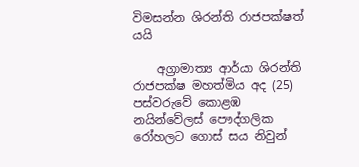විමසන්න ශිරන්ති රාජපක්ෂත් යයි

    අග්‍රාමාත්‍ය ආර්යා ශිරන්ති රාජපක්ෂ මහත්මිය අද (25) පස්වරුවේ කොළඹ නයින්වේලස් පෞද්ගලික රෝහලට ගොස් සය නිවුන්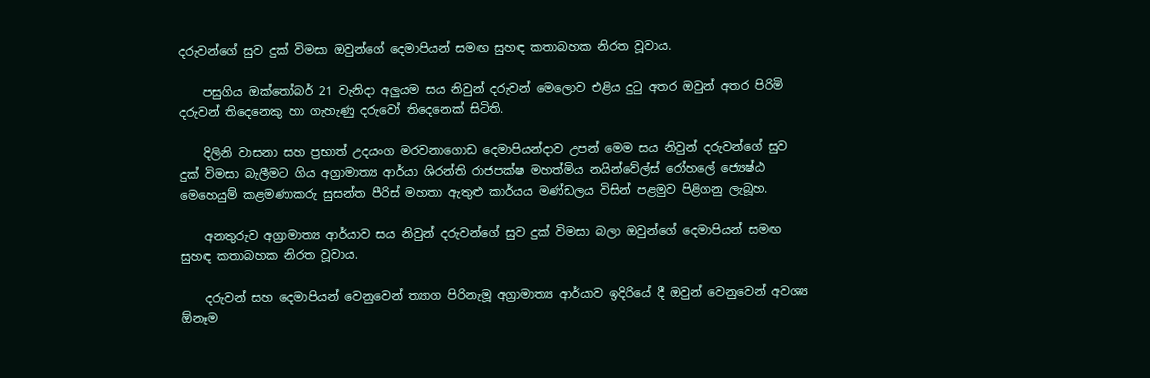දරුවන්ගේ සුව දුක් විමසා ඔවුන්ගේ දෙමාපියන් සමඟ සුහඳ කතාබහක නිරත වූවාය.

    පසුගිය ඔක්තෝබර් 21 වැනිදා අලුයම සය නිවුන් දරුවන් මෙලොව එළිය දුටු අතර ඔවුන් අතර පිරිමි දරුවන් තිදෙනෙකු හා ගැහැණු දරුවෝ තිදෙනෙක් සිටිති.

    දිලිනි වාසනා සහ ප්‍රභාත් උදයංග මරවනාගොඩ දෙමාපියන්දාව උපන් මෙම සය නිවුන් දරුවන්ගේ සුව දුක් විමසා බැලීමට ගිය අග්‍රාමාත්‍ය ආර්යා ශිරන්ති රාජපක්ෂ මහත්මිය නයින්වේල්ස් රෝහලේ ජ්‍යෙෂ්ඨ මෙහෙයුම් කළමණාකරු සුසන්ත පීරිස් මහතා ඇතුළු කාර්යය මණ්ඩලය විසින් පළමුව පිළිගනු ලැබූහ.

    අනතුරුව අග්‍රාමාත්‍ය ආර්යාව සය නිවුන් දරුවන්ගේ සුව දුක් විමසා බලා ඔවුන්ගේ දෙමාපියන් සමඟ සුහඳ කතාබහක නිරත වූවාය.

    දරුවන් සහ දෙමාපියන් වෙනුවෙන් ත්‍යාග පිරිනැමූ අග්‍රාමාත්‍ය ආර්යාව ඉදිරියේ දී ඔවුන් වෙනුවෙන් අවශ්‍ය ඕනෑම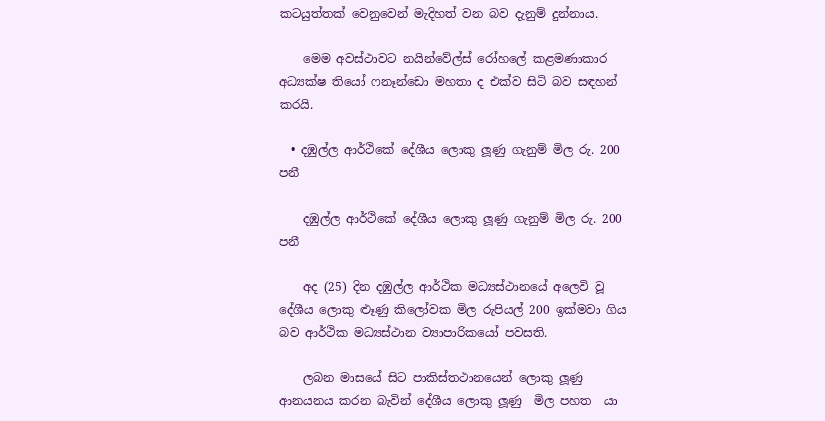කටයුත්තක් වෙනුවෙන් මැදිහත් වන බව දැනුම් දුන්නාය.

    මෙම අවස්ථාවට නයින්වේල්ස් රෝහලේ කළමණාකාර අධ්‍යක්ෂ තියෝ ෆනෑන්ඩො මහතා ද එක්ව සිටි බව සඳහන් කරයි.

  • දඹුල්ල ආර්ථිකේ දේශීය ලොකු ලූණු ගැනුම් මිල රු. 200 පනී

    දඹුල්ල ආර්ථිකේ දේශීය ලොකු ලූණු ගැනුම් මිල රු. 200 පනී

    අද (25) දින දඹුල්ල ආර්ථික මධ්‍යස්ථානයේ අලෙවි වූ දේශීය ලොකු ළූණු කිලෝවක මිල රුපියල් 200 ඉක්මවා ගිය බව ආර්ථික මධ්‍යස්ථාන ව්‍යාපාරිකයෝ පවසති.

    ලබන මාසයේ සිට පාකිස්තථානයෙන් ලොකු ලූණු ආනයනය කරන බැවින් දේශීය ලොකු ලූණු  මිල පහත  යා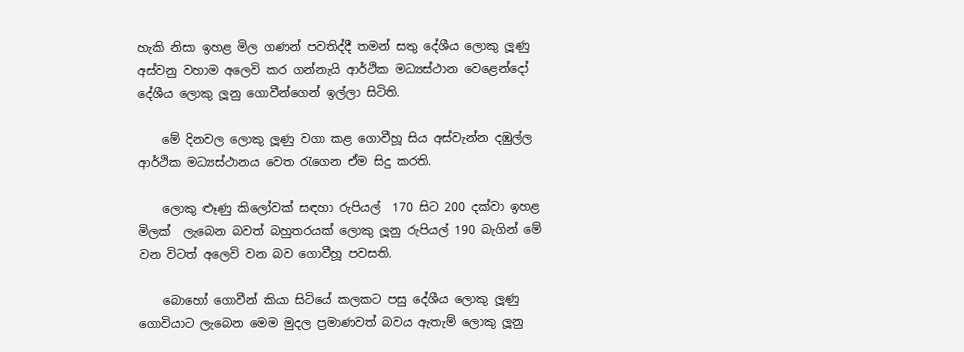හැකි නිසා ඉහළ මිල ගණන් පවතිද්දී තමන් සතු දේශීය ලොකු ලූණු අස්වනු වහාම අලෙවි කර ගන්නැයි ආර්ථික මධ්‍යස්ථාන වෙළෙන්දෝ දේශීය ලොකු ලූනු ගොවීන්ගෙන් ඉල්ලා සිටිති.

    මේ දිනවල ලොකු ලූණු වගා කළ ගොවීහූ සිය අස්වැන්න දඹුල්ල ආර්ථික මධ්‍යස්ථානය වෙත රැගෙන ඒම සිදු කරති.

    ලොකු ළූණු කිලෝවක් සඳහා රුපියල්  170 සිට 200 දක්වා ඉහළ මිලක්  ලැබෙන බවත් බහුතරයක් ලොකු ලූනු රුපියල් 190 බැගින් මේ වන විටත් අලෙවි වන බව ගොවීහූ පවසති.

    බොහෝ ගොවීන් කියා සිටියේ කලකට පසු දේශීය ලොකු ලූණු ගොවියාට ලැබෙන මෙම මුදල ප්‍රමාණවත් බවය‍ ඇතැම් ලොකු ලූනු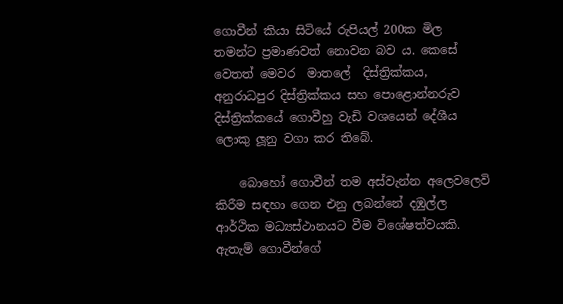ගොවීන් කියා සිටියේ රුපියල් 200ක මිල තමන්ට ප්‍රමාණවත් නොවන බව ය. කෙසේ වෙතත් මෙවර  මාතලේ  දිස්ත්‍රික්කය, අනුරාධපුර දිස්ත්‍රික්කය සහ පොළොන්නරුව දිස්ත්‍රික්කයේ ගොවීහු වැඩි වශයෙන් දේශීය ලොකු ලූනු වගා කර තිබේ.

    බොහෝ ගොවීන් තම අස්වැන්න අලෙවලෙවි කිරීම සඳහා ගෙන එනු ලබන්නේ දඹුල්ල ආර්ථික මධ්‍යස්ථානයට වීම විශේෂත්වයකි. ඇතැම් ගොවීන්ගේ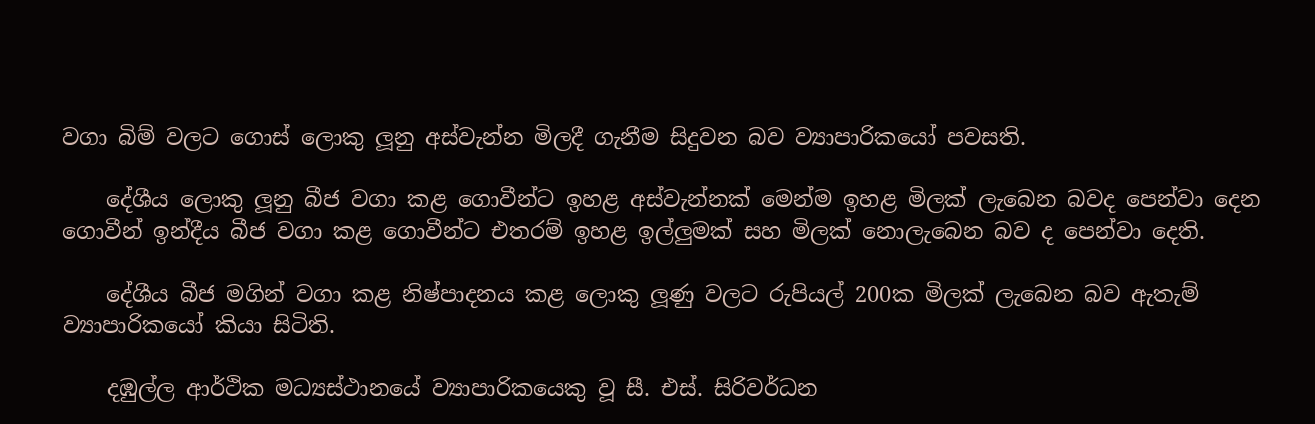වගා බිම් වලට ගොස් ලොකු ලූනු අස්වැන්න මිලදී ගැනීම සිදුවන බව ව්‍යාපාරිකයෝ පවසති.

    දේශීය ලොකු ලූනු බීජ වගා කළ ගොවීන්ට ඉහළ අස්වැන්නක් මෙන්ම ඉහළ මිලක් ලැබෙන බවද පෙන්වා දෙන ගොවීන් ඉන්දීය බීජ වගා කළ ගොවීන්ට එතරම් ඉහළ ඉල්ලුමක් සහ මිලක් නොලැබෙන බව ද පෙන්වා දෙති.

    දේශීය බීජ මගින් වගා කළ නිෂ්පාදනය කළ ලොකු ලූණු වලට රුපියල් 200ක මිලක් ලැබෙන බව ඇතැම් ව්‍යාපාරිකයෝ කියා සිටිති.

    දඹුල්ල ආර්ථික මධ්‍යස්ථානයේ ව්‍යාපාරිකයෙකු වූ සී. එස්. සිරිවර්ධන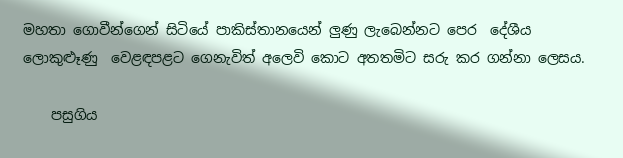මහතා ගොවීන්ගෙන් සිටියේ පාකිස්තානයෙන් ලුණු ලැබෙන්නට පෙර  දේශීය ලොකුළූණු  වෙළඳපළට ගෙනැවිත් අලෙවි කොට අතතමිට සරු කර ගන්නා ලෙසය.

    පසුගිය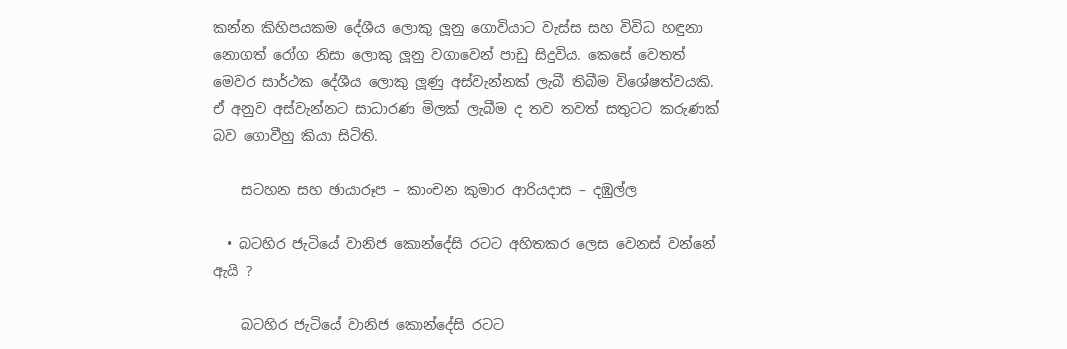කන්න කිහිපයකම දේශීය ලොකු ලූනු ගොවියාට වැස්ස සහ විවිධ හඳුනා නොගත් රෝග නිසා ලොකු ලූනු වගාවෙන් පාඩු සිදුවිය. කෙසේ වෙතත් මෙවර සාර්ථක දේශීය ලොකු ලූණු අස්වැන්නක් ලැබී තිබීම විශේෂත්වයකි. ඒ අනුව අස්වැන්නට සාධාරණ මිලක් ලැබීම ද තව තවත් සතුටට කරුණක් බව ගොවීහු කියා සිටිති.

    සටහන සහ ඡායාරූප – කාංචන කුමාර ආරියදාස – දඹුල්ල

  • බටහිර ජැටියේ වානිජ කොන්දේසි රටට අහිතකර ලෙස වෙනස් වන්නේ ඇයි ?

    බටහිර ජැටියේ වානිජ කොන්දේසි රටට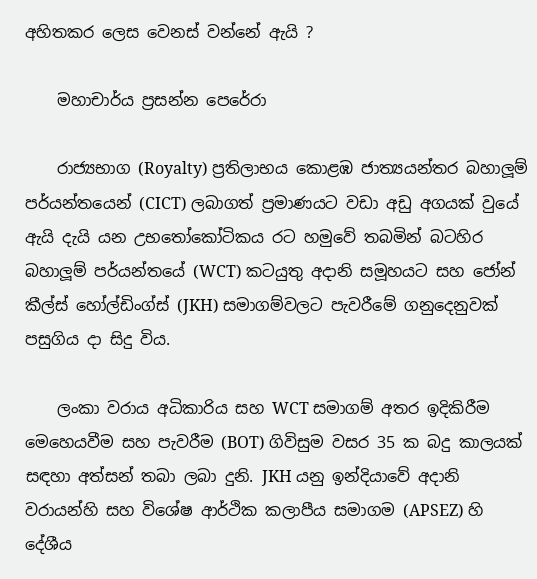අහිතකර ලෙස වෙනස් වන්නේ ඇයි ?

    මහාචාර්ය ප්‍රසන්න පෙරේරා

    රාජ්‍යභාග (Royalty) ප්‍රතිලාභය කොළඹ ජාත්‍යයන්තර බහාලූම් පර්යන්තයෙන් (CICT) ලබාගත් ප්‍රමාණයට වඩා අඩු අගයක් වුයේ ඇයි දැයි යන උභතෝකෝටිකය රට හමුවේ තබමින් බටහිර බහාලූම් පර්යන්තයේ (WCT) කටයුතු අදානි සමූහයට සහ ජෝන් කීල්ස් හෝල්ඩිංග්ස් (JKH) සමාගම්වලට පැවරීමේ ගනුදෙනුවක් පසුගිය දා සිදු විය.

    ලංකා වරාය අධිකාරිය සහ WCT සමාගම් අතර ඉදිකිරීම මෙහෙයවීම සහ පැවරීම (BOT) ගිවිසුම වසර 35 ක බදු කාලයක් සඳහා අත්සන් තබා ලබා දුනි. JKH යනු ඉන්දියාවේ අදානි වරායන්හි සහ විශේෂ ආර්ථික කලාපීය සමාගම (APSEZ) හි දේශීය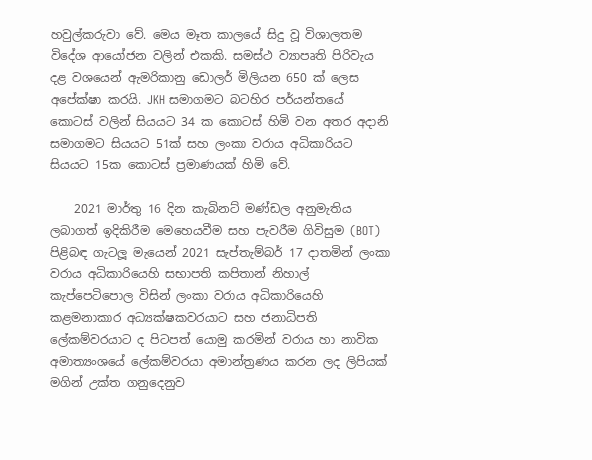හවුල්කරුවා වේ. මෙය මෑත කාලයේ සිදු වූ විශාලතම විදේශ ආයෝජන වලින් එකකි. සමස්ථ ව්‍යාපෘති පිරිවැය දළ වශයෙන් ඇමරිකානු ඩොලර් මිලියන 650 ක් ලෙස අපේක්ෂා කරයි. JKH සමාගමට බටහිර පර්යන්තයේ කොටස් වලින් සියයට 34 ක කොටස් හිමි වන අතර අදානි සමාගමට සියයට 51ක් සහ ලංකා වරාය අධිකාරියට  සියයට 15ක කොටස් ප්‍රමාණයක් හිමි වේ.

    2021 මාර්තු 16 දින කැබිනට් මණ්ඩල අනුමැතිය ලබාගත් ඉදිකිරීම මෙහෙයවීම සහ පැවරීම ගිවිසුම (BOT) පිළිබඳ ගැටලූ මැයෙන් 2021 සැප්තැම්බර් 17 දාතමින් ලංකා වරාය අධිකාරියෙහි සභාපති කපිතාන් නිහාල් කැප්පෙටිපොල විසින් ලංකා වරාය අධිකාරියෙහි කළමනාකාර අධ්‍යක්ෂකවරයාට සහ ජනාධිපති ලේකම්වරයාට ද පිටපත් යොමු කරමින් වරාය හා නාවික අමාත්‍යංශයේ ලේකම්වරයා අමාන්ත්‍රණය කරන ලද ලිපියක් මගින් උක්ත ගනුදෙනුව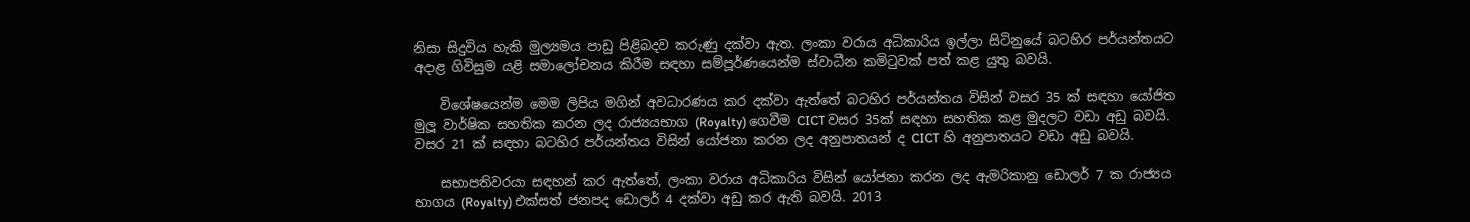නිසා සිදුවිය හැකි මුල්‍යමය පාඩු පිළිබදව කරුණු දක්වා ඇත. ලංකා වරාය අධිකාරිය ඉල්ලා සිටිනුයේ බටහිර පර්යන්තයට අදාළ ගිවිසුම යළි සමාලෝචනය කිරීම සඳහා සම්පූර්ණයෙන්ම ස්වාධීන කමිටුවක් පත් කළ යුතු බවයි.

    විශේෂයෙන්ම මෙම ලිපිය මගින් අවධාරණය කර දක්වා ඇත්තේ බටහිර පර්යන්තය විසින් වසර 35 ක් සඳහා යෝජිත මුලූ වාර්ෂික සහතික කරන ලද රාජ්‍යයභාග (Royalty) ගෙවීම CICT වසර 35ක් සඳහා සහතික කළ මුදලට වඩා අඩු බවයි. වසර 21 ක් සඳහා බටහිර පර්යන්තය විසින් යෝජනා කරන ලද අනුපාතයන් ද CICT හි අනුපාතයට වඩා අඩු බවයි.

    සභාපතිවරයා සඳහන් කර ඇත්තේ, ලංකා වරාය අධිකාරිය විසින් යෝජනා කරන ලද ඇමරිකානු ඩොලර් 7 ක රාජ්‍යය භාගය (Royalty) එක්සත් ජනපද ඩොලර් 4 දක්වා අඩු කර ඇති බවයි. 2013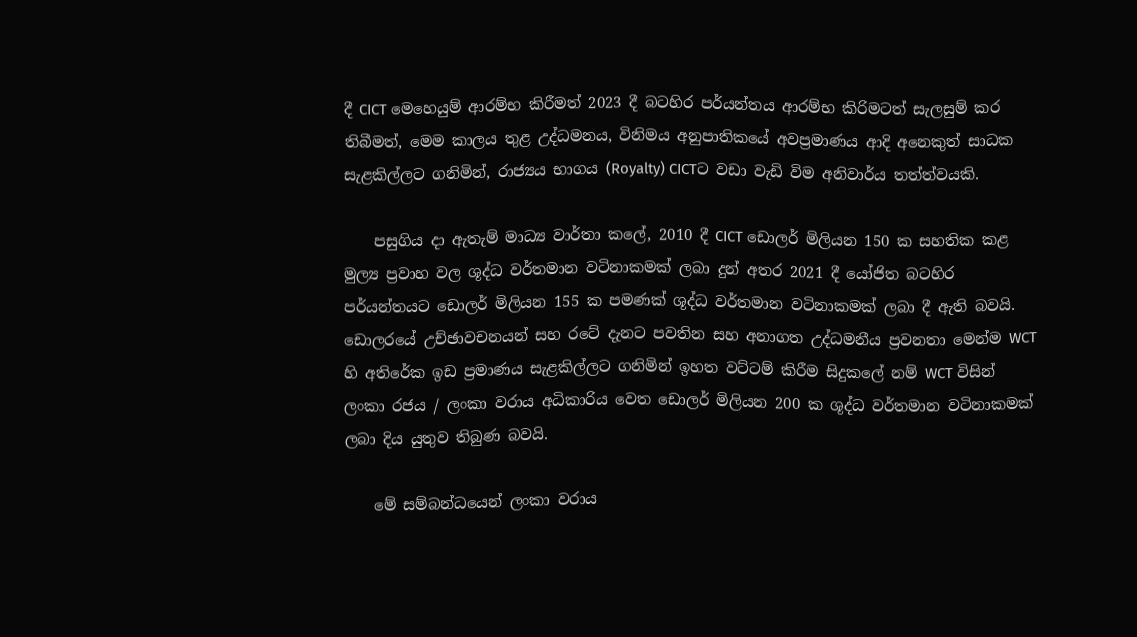දී CICT මෙහෙයුම් ආරම්භ කිරීමත් 2023 දී බටහිර පර්යන්තය ආරම්භ කිරිමටත් සැලසුම් කර තිබීමත්, මෙම කාලය තුළ උද්ධමනය, විනිමය අනුපාතිකයේ අවප්‍රමාණය ආදි අනෙකුත් සාධක සැළකිල්ලට ගනිමින්, රාජ්‍යය භාගය (Royalty) CICTට වඩා වැඩි විම අනිවාර්ය තත්ත්වයකි.

    පසුගිය දා ඇතැම් මාධ්‍ය වාර්තා කලේ, 2010 දී CICT ඩොලර් මිලියන 150 ක සහතික කළ මුල්‍ය ප්‍රවාහ වල ශූද්ධ වර්තමාන වටිනාකමක් ලබා දුන් අතර 2021 දී යෝජිත බටහිර පර්යන්තයට ඩොලර් මිලියන 155 ක පමණක් ශූද්ධ වර්තමාන වටිනාකමක් ලබා දී ඇති බවයි. ඩොලරයේ උච්ඡාවචනයන් සහ රටේ දැනට පවතින සහ අනාගත උද්ධමනීය ප්‍රවනතා මෙන්ම WCT හි අතිරේක ඉඩ ප්‍රමාණය සැළකිල්ලට ගනිමින් ඉහත වට්ටම් කිරීම සිදුකලේ නම් WCT විසින් ලංකා රජය / ලංකා වරාය අධිකාරිය වෙත ඩොලර් මිලියන 200 ක ශූද්ධ වර්තමාන වටිනාකමක් ලබා දිය යුතුව තිබුණ බවයි.

    මේ සම්බන්ධයෙන් ලංකා වරාය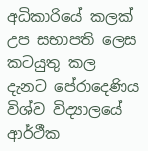අධිකාරියේ කලක් උප සභාපති ලෙස කටයුතු කල දැනට පේරාදෙණිය විශ්ව විද්‍යාලයේ ආර්ථීක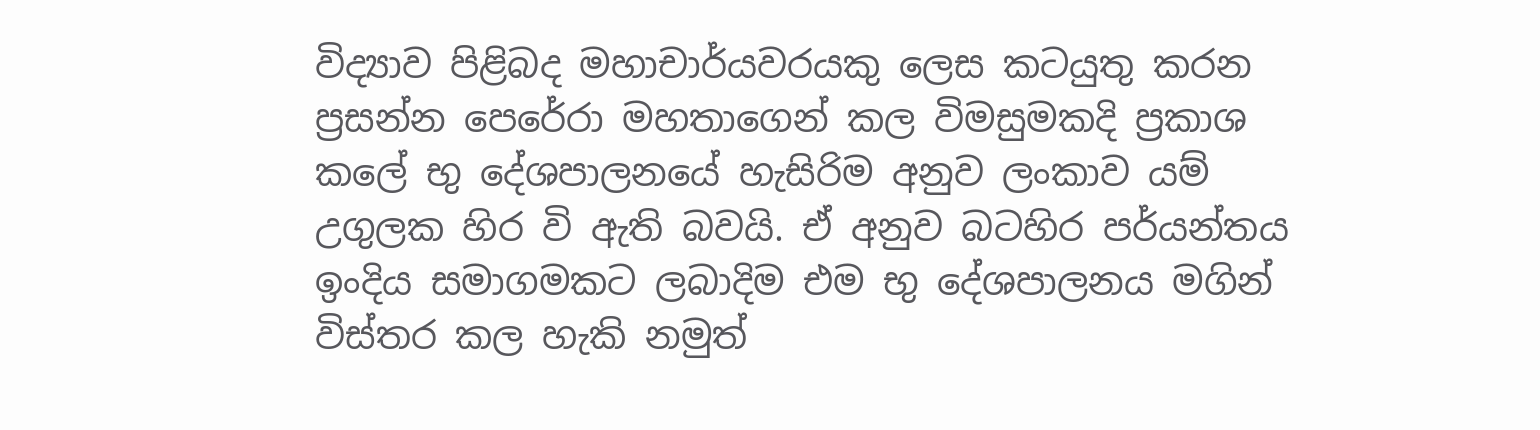විද්‍යාව පිළිබද මහාචාර්යවරයකු ලෙස කටයුතු කරන ප්‍රසන්න පෙරේරා මහතාගෙන් කල විමසුමකදි ප්‍රකාශ කලේ භු දේශපාලනයේ හැසිරිම අනුව ලංකාව යම් උගුලක හිර වි ඇති බවයි. ඒ අනුව බටහිර පර්යන්තය ඉංදිය සමාගමකට ලබාදිම එම භු දේශපාලනය මගින් විස්තර කල හැකි නමුත්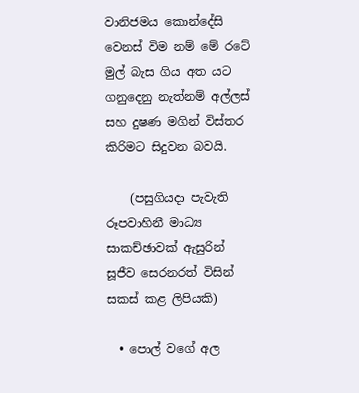වානිජමය කොන්දේසි වෙනස් විම නම් මේ රටේ මුල් බැස ගිය අත යට ගනුදෙනු නැත්නම් අල්ලස් සහ දුෂණ මගින් විස්තර කිරිමට සිදුවන බවයි.

    (පසුගියදා පැවැති රූපවාහිනී මාධ්‍ය සාකච්ඡාවක් ඇසුරින් සූජීව සෙරනරත් විසින් සකස් කළ ලිපියකි)

  • පොල් වගේ අල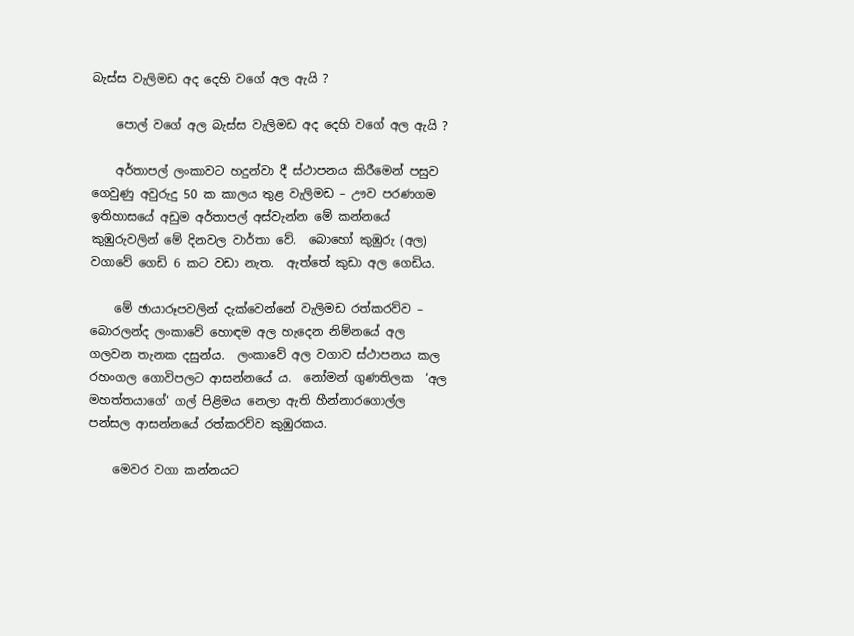බැස්ස වැලිමඩ අද දෙහි වගේ අල ඇයි ?

    පොල් වගේ අල බැස්ස වැලිමඩ අද දෙහි වගේ අල ඇයි ?

    අර්තාපල් ලංකාවට හදුන්වා දී ස්ථාපනය කිරීමෙන් පසුව ගෙවුණු අවුරුදු 50 ක කාලය තුළ වැලිමඩ – ඌව පරණගම ඉතිහාසයේ අඩුම අර්තාපල් අස්වැන්න මේ කන්නයේ කුඹුරුවලින් මේ දිනවල වාර්තා වේ.  බොහෝ කුඹුරු (අල) වගාවේ ගෙඩි 6 කට වඩා නැත.  ඇත්තේ කුඩා අල ගෙඩිය.

    මේ ඡායාරූපවලින් දැක්වෙන්නේ වැලිමඩ රත්කරව්ව – බොරලන්ද ලංකාවේ හොඳම අල හැදෙන නිම්නයේ අල ගලවන තැනක දසුන්ය.  ලංකාවේ අල වගාව ස්ථාපනය කල රහංගල ගොවිපලට ආසන්නයේ ය.  නෝමන් ගුණතිලක  ‘අල මහත්තයාගේ‘ ගල් පිළිමය නෙලා ඇති හීන්නාරගොල්ල පන්සල ආසන්නයේ රත්කරව්ව කුඹුරකය.

    මෙවර වගා කන්නයට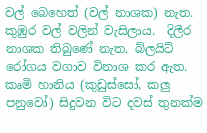වල් බෙහෙත් (වල් නාශක) නැත.  කුඹුර වල් වලින් වැසිලාය.  දිලීර නාශක තිබුණේ නැත. බ්ලයිට් රෝගය වගාව විනාශ කර ඇත.  කෘමි හානිය (කුඩුස්සෝ, කලු පනුවෝ) සිදුවන විට දවස් තුනක්ම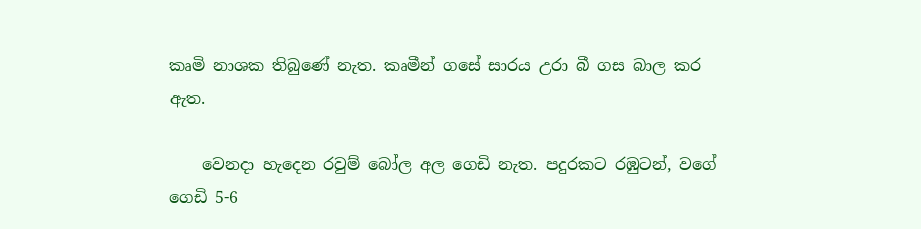කෘමි නාශක තිබුණේ නැත. කෘමීන් ගසේ සාරය උරා බී ගස බාල කර ඇත.

    වෙනදා හැදෙන රවුම් බෝල අල ගෙඩි නැත. පදුරකට රඹුටන්, වගේ ගෙඩි 5-6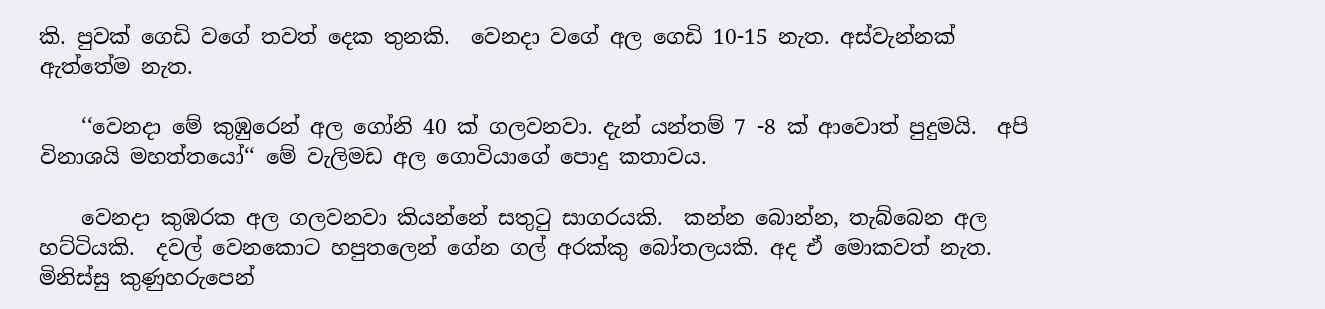කි. පුවක් ගෙඩි වගේ තවත් දෙක තුනකි.  වෙනදා වගේ අල ගෙඩි 10-15 නැත. අස්වැන්නක් ඇත්තේම නැත.

    ‘‘වෙනදා මේ කුඹුරෙන් අල ගෝනි 40 ක් ගලවනවා. දැන් යන්තම් 7 -8 ක් ආවොත් පුදුමයි.  අපි විනාශයි මහත්තයෝ‘‘ මේ වැලිමඩ අල ගොවියාගේ පොදු කතාවය.

    වෙනදා කුඹරක අල ගලවනවා කියන්නේ සතුටු සාගරයකි.  කන්න බොන්න, තැබ්බෙන අල හට්ටියකි.  දවල් වෙනකොට හපුතලෙන් ගේන ගල් අරක්කු බෝතලයකි. අද ඒ මොකවත් නැත. මිනිස්සු කුණුහරුපෙන්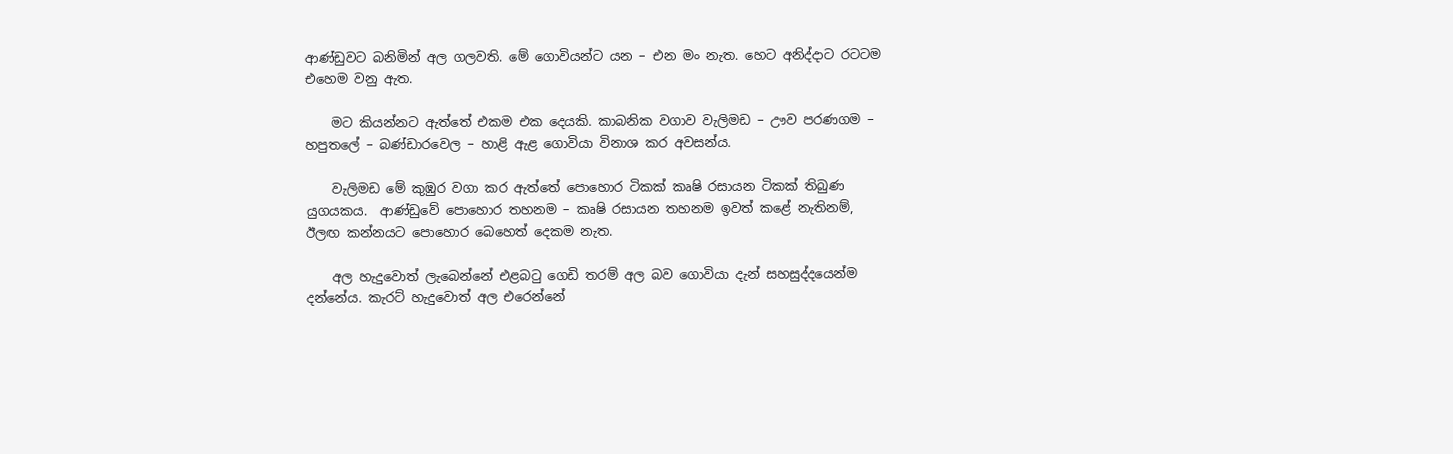ආණ්ඩුවට බනිමින් අල ගලවති. මේ ගොවියන්ට යන – එන මං නැත. හෙට අනිද්දාට රටටම එහෙම වනු ඇත.

    මට කියන්නට ඇත්තේ එකම එක දෙයකි. කාබනික වගාව වැලිමඩ – ඌව පරණගම – හපුතලේ – බණ්ඩාරවෙල – හාළි ඇළ ගොවියා විනාශ කර අවසන්ය.

    වැලිමඩ මේ කුඹුර වගා කර ඇත්තේ පොහොර ටිකක් කෘෂි රසායන ටිකක් තිබුණ යුගයකය.  ආණ්ඩුවේ පොහොර තහනම – කෘෂි රසායන තහනම ඉවත් කළේ නැතිනම්, ඊලඟ කන්නයට පොහොර බෙහෙත් දෙකම නැත.

    අල හැදුවොත් ලැබෙන්නේ එළබටු ගෙඩි තරම් අල බව ගොවියා දැන් සහසුද්දයෙන්ම දන්නේය. කැරට් හැදුවොත් අල එරෙන්නේ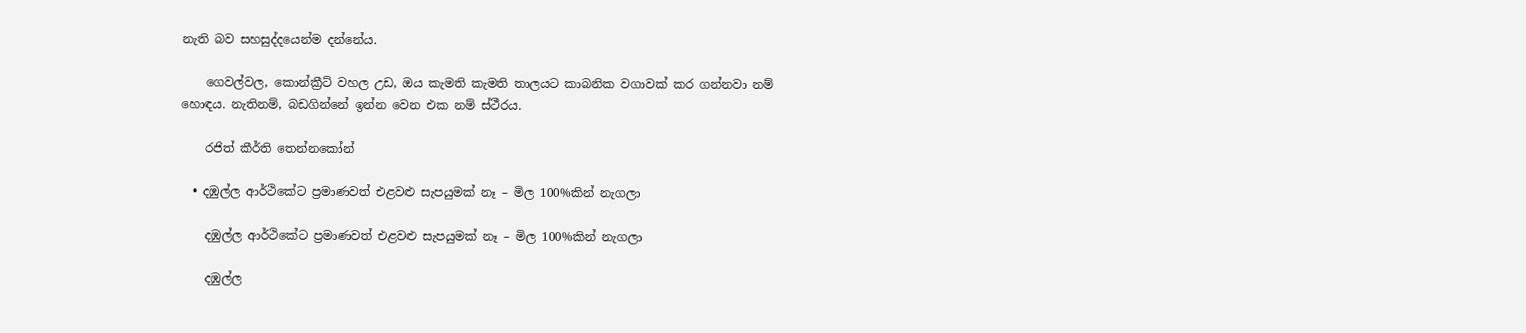නැති බව සහසුද්දයෙන්ම දන්නේය.

    ගෙවල්වල, කොන්ක්‍රීට් වහල උඩ, ඔය කැමති කැමති තාලයට කාබනික වගාවක් කර ගන්නවා නම් හොඳය. නැතිනම්, බඩගින්නේ ඉන්න වෙන එක නම් ස්ථීරය.

    රජිත් කීර්ති තෙන්නකෝන්

  • දඹුල්ල ආර්ථිකේට ප්‍රමාණවත් එළවළු සැපයුමක් නෑ – මිල 100%කින් නැගලා

    දඹුල්ල ආර්ථිකේට ප්‍රමාණවත් එළවළු සැපයුමක් නෑ – මිල 100%කින් නැගලා

    දඹුල්ල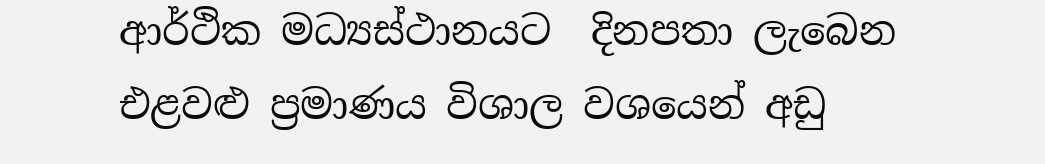ආර්ථික මධ්‍යස්ථානයට  දිනපතා ලැබෙන එළවළු ප්‍රමාණය විශාල වශයෙන් අඩු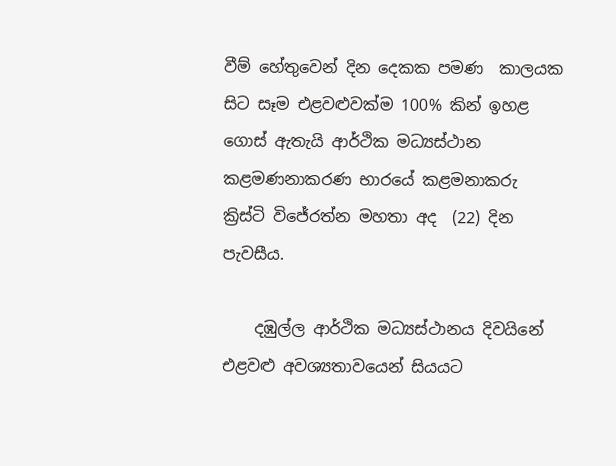වීම් හේතුවෙන් දින දෙකක පමණ  කාලයක සිට සෑම එළවළුවක්ම 100% කින් ඉහළ ගොස් ඇතැයි ආර්ථික මධ්‍යස්ථාන කළමණනාකරණ භාරයේ කළමනාකරු ක්‍රිස්ටි විජේරත්න මහතා අද  (22) දින පැවසීය.

    දඹුල්ල ආර්ථික මධ්‍යස්ථානය දිවයිනේ එළවළු අවශ්‍යතාවයෙන් සියයට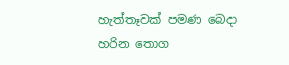හැත්තෑවක් පමණ බෙදා හරින තොග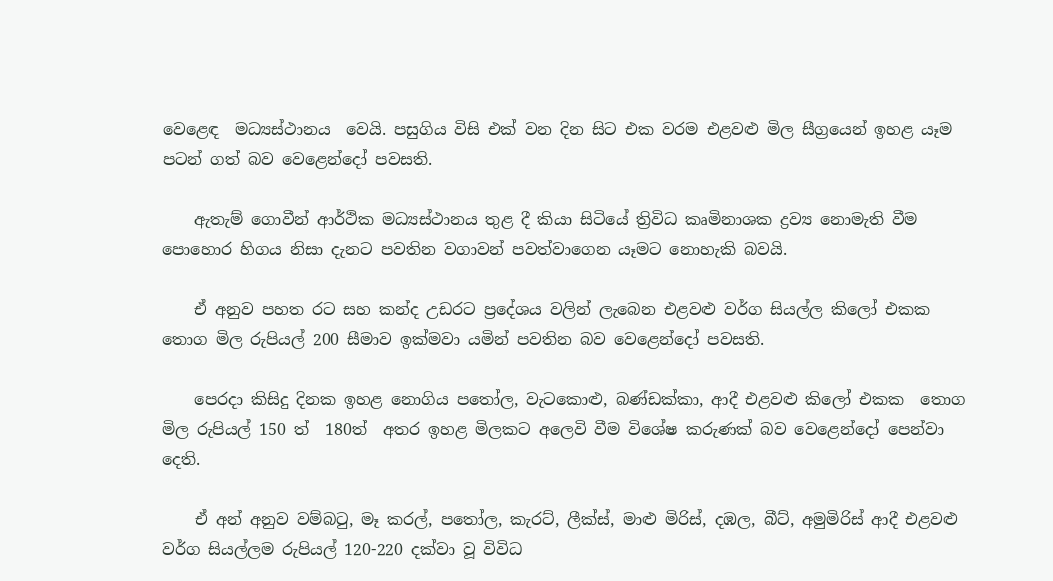වෙළෙඳ  මධ්‍යස්ථානය  වෙයි. පසුගිය විසි එක් වන දින සිට එක වරම එළවළු මිල සීග්‍රයෙන් ඉහළ යෑම පටන් ගත් බව වෙළෙන්දෝ පවසති.

    ඇතැම් ගොවීන් ආර්ථික මධ්‍යස්ථානය තුළ දී කියා සිටියේ ත්‍රිවිධ කෘමිනාශක ද්‍රව්‍ය නොමැති වීම පොහොර හිගය නිසා දැනට පවතින වගාවන් පවත්වාගෙන යෑමට නොහැකි බවයි.

    ඒ අනුව පහත රට සහ කන්ද උඩරට ප්‍රදේශය වලින් ලැබෙන එළවළු වර්ග සියල්ල කිලෝ එකක තොග මිල රුපියල් 200 සීමාව ඉක්මවා යමින් පවතින බව වෙළෙන්දෝ පවසති.

    පෙරදා කිසිදු දිනක ඉහළ නොගිය පතෝල, වැටකොළු, බණ්ඩක්කා, ආදී එළවළු කිලෝ එකක  තොග මිල රුපියල් 150 ත්  180ත්  අතර ඉහළ මිලකට අලෙවි වීම විශේෂ කරුණක් බව වෙළෙන්දෝ පෙන්වා දෙති.

    ඒ අන් අනුව වම්බටු, මෑ කරල්, පතෝල, කැරට්, ලීක්ස්, මාළු මිරිස්, දඹල, බීට්, අමුමිරිස් ආදී එළවළු වර්ග සියල්ලම රුපියල් 120-220 දක්වා වූ විවිධ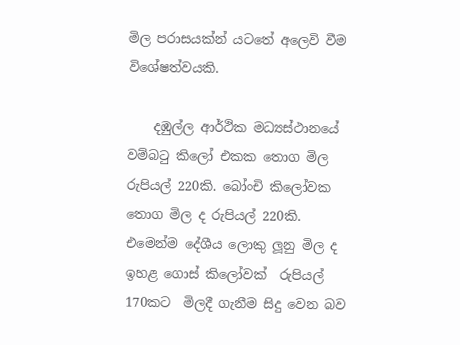මිල පරාසයක්න් යටතේ අලෙවි වීම විශේෂත්වයකි.

    දඹුල්ල ආර්ථික මධ්‍යස්ථානයේ වම්බටු කිලෝ එකක තොග මිල  රුපියල් 220කි. බෝංචි කිලෝවක තොග මිල ද රුපියල් 220කි. එමෙන්ම දේශීය ලොකු ලූනු මිල ද ඉහළ ගොස් කිලෝවක්  රුපියල්  170කට  මිලදී ගැනීම සිදු වෙන බව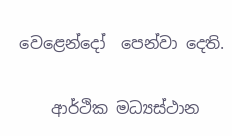වෙළෙන්දෝ  පෙන්වා දෙති.

    ආර්ථික මධ්‍යස්ථාන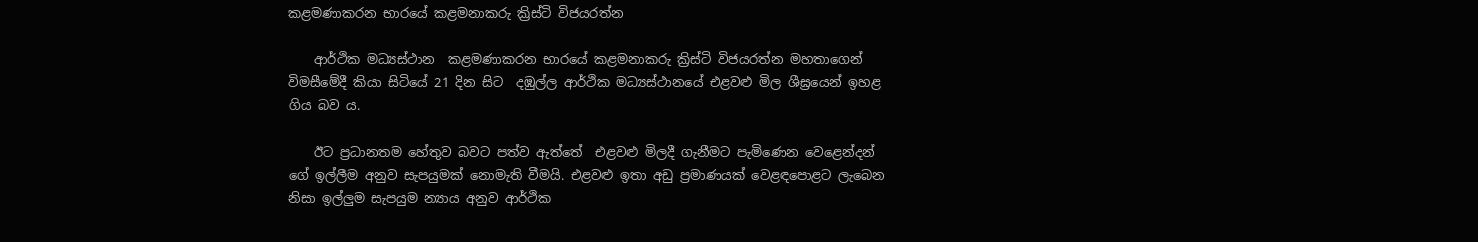කළමණාකරන භාරයේ කළමනාකරු ක්‍රිස්ටි විජයරත්න

    ආර්ථික මධ්‍යස්ථාන  කළමණාකරන භාරයේ කළමනාකරු ක්‍රිස්ටි විජයරත්න මහතාගෙන් විමසීමේදී කියා සිටියේ 21 දින සිට  දඹුල්ල ආර්ථික මධ්‍යස්ථානයේ එළවළු මිල ශීඝ්‍රයෙන් ඉහළ ගිය බව ය.

    ඊට ප්‍රධානතම හේතුව බවට පත්ව ඇත්තේ  එළවළු මිලදී ගැනීමට පැමිණෙන වෙළෙන්දන් ගේ ඉල්ලීම අනුව සැපයුමක් නොමැති වීමයි. එළවළු ඉතා අඩු ප්‍රමාණයක් වෙළඳපොළට ලැබෙන නිසා ඉල්ලුම සැපයුම න්‍යාය අනුව ආර්ථික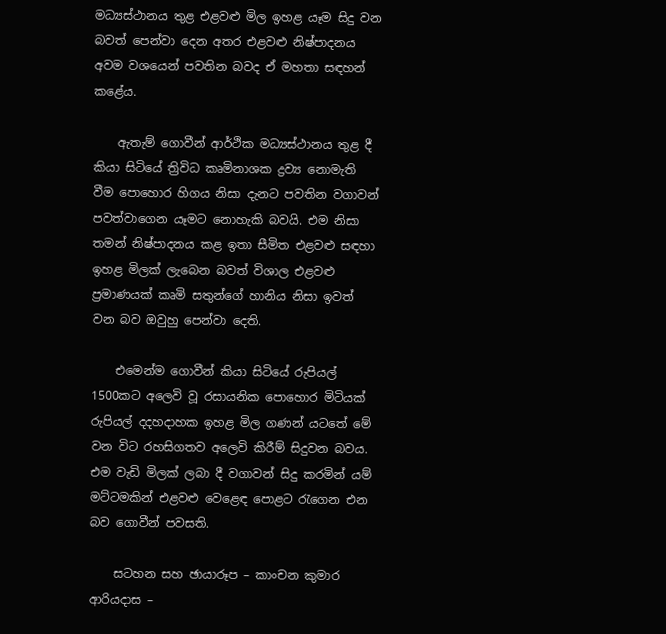මධ්‍යස්ථානය තුළ එළවළු මිල ඉහළ යෑම සිදු වන බවත් පෙන්වා දෙන අතර එළවළු නිෂ්පාදනය අවම වශයෙන් පවතින බවද ඒ මහතා සඳහන් කළේය.

    ඇතැම් ගොවීන් ආර්ථික මධ්‍යස්ථානය තුළ දී කියා සිටියේ ත්‍රිවිධ කෘමිනාශක ද්‍රව්‍ය නොමැති වීම පොහොර හිගය නිසා දැනට පවතින වගාවන් පවත්වාගෙන යෑමට නොහැකි බවයි. එම නිසා තමන් නිෂ්පාදනය කළ ඉතා සීමිත එළවළු සඳහා ඉහළ මිලක් ලැබෙන බවත් විශාල එළවළු ප්‍රමාණයක් කෘමි සතුන්ගේ හානිය නිසා ඉවත් වන බව ඔවුහු පෙන්වා දෙති.

    එමෙන්ම ගොවීන් කියා සිටියේ රුපියල් 1500කට අලෙවි වූ රසායනික පොහොර මිටියක් රුපියල් දදහදාහක ඉහළ මිල ගණන් යටතේ මේ වන විට රහසිගතව අලෙවි කිරීම් සිදුවන බවය. එම වැඩි මිලක් ලබා දී වගාවන් සිදු කරමින් යම් මට්ටමකින් එළවළු වෙළෙඳ පොළට රැගෙන එන බව ගොවීන් පවසති.

    සටහන සහ ඡායාරූප – කාංචන කුමාර ආරියදාස –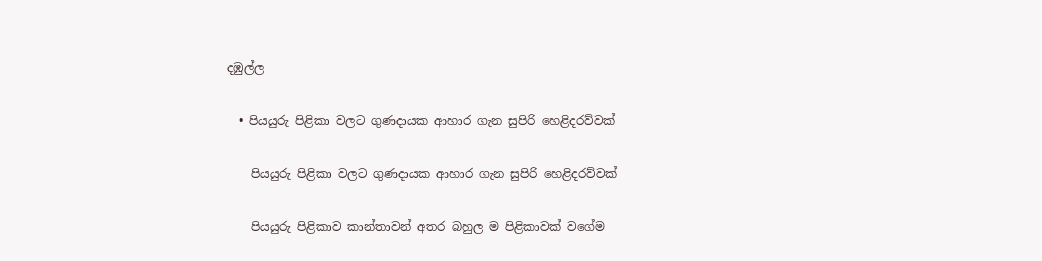දඹුල්ල

  • පියයුරු පිළිකා වලට ගුණදායක ආහාර ගැන සුපිරි හෙළිදරව්වක්

    පියයුරු පිළිකා වලට ගුණදායක ආහාර ගැන සුපිරි හෙළිදරව්වක්

    පියයුරු පිළිකාව කාන්තාවන් අතර බහුල ම පිළිකාවක් වගේම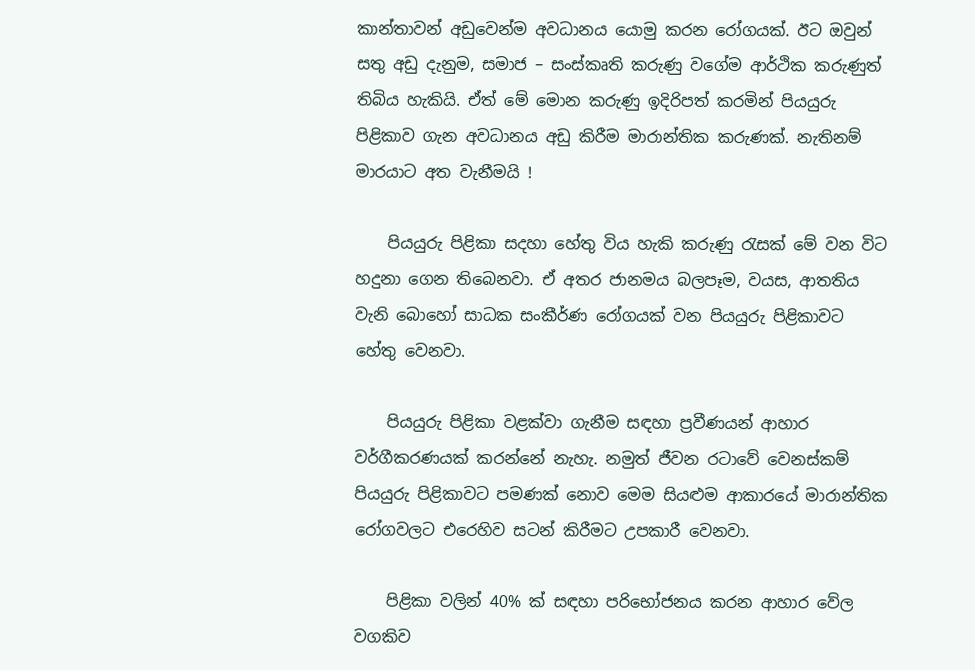කාන්තාවන් අඩුවෙන්ම අවධානය යොමු කරන රෝගයක්. ඊට ඔවුන් සතු අඩු දැනුම, සමාජ – සංස්කෘති කරුණු වගේම ආර්ථික කරුණුත් තිබිය හැකියි. ඒත් මේ මොන කරුණු ඉදිරිපත් කරමින් පියයුරු පිළිකාව ගැන අවධානය අඩු කිරීම මාරාන්තික කරුණක්. නැතිනම් මාරයාට අත වැනීමයි !

    පියයුරු පිළිකා සදහා හේතු විය හැකි කරුණු රැසක් මේ වන විට හදුනා ගෙන තිබෙනවා. ඒ අතර ජානමය බලපෑම, වයස, ආතතිය වැනි බොහෝ සාධක සංකීර්ණ රෝගයක් වන පියයුරු පිළිකාවට හේතු වෙනවා.

    පියයුරු පිළිකා වළක්වා ගැනීම සඳහා ප්‍රවීණයන් ආහාර වර්ගීකරණයක් කරන්නේ නැහැ. නමුත් ජීවන රටාවේ වෙනස්කම් පියයුරු පිළිකාවට පමණක් නොව මෙම සියළුම ආකාරයේ මාරාන්තික රෝගවලට එරෙහිව සටන් කිරීමට උපකාරී වෙනවා.

    පිළිකා වලින් 40% ක් සඳහා පරිභෝජනය කරන ආහාර වේල වගකිව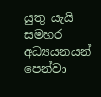යුතු යැයි සමහර අධ්‍යයනයන් පෙන්වා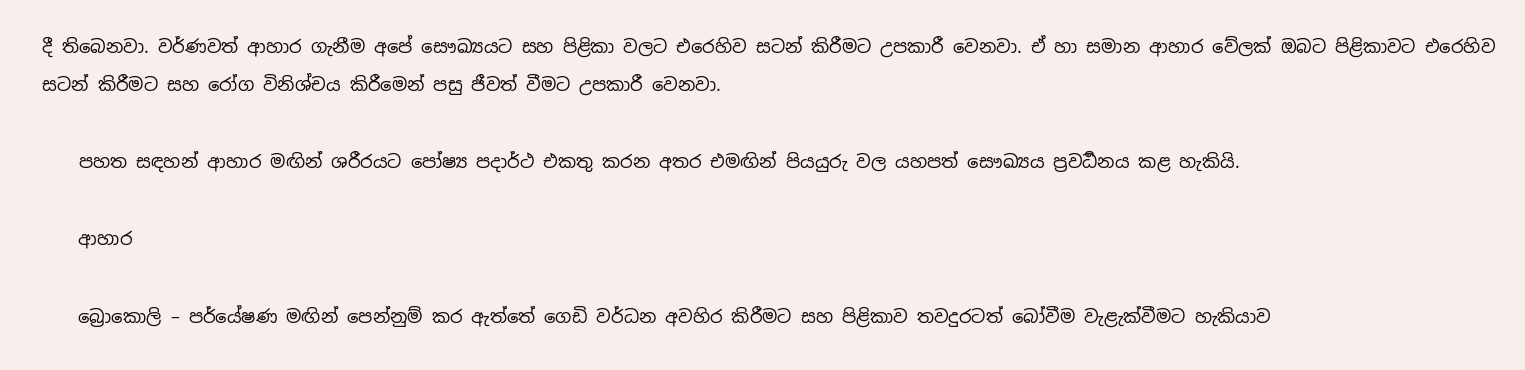දී තිබෙනවා. වර්ණවත් ආහාර ගැනීම අපේ සෞඛ්‍යයට සහ පිළිකා වලට එරෙහිව සටන් කිරීමට උපකාරී වෙනවා. ඒ හා සමාන ආහාර වේලක් ඔබට පිළිකාවට එරෙහිව සටන් කිරීමට සහ රෝග විනිශ්චය කිරීමෙන් පසු ජීවත් වීමට උපකාරී වෙනවා.

    පහත සඳහන් ආහාර මඟින් ශරීරයට පෝෂ්‍ය පදාර්ථ එකතු කරන අතර එමඟින් පියයුරු වල යහපත් සෞඛ්‍යය ප්‍රවර්‍ධනය කළ හැකියි.

    ආහාර

    බ්‍රොකොලි – පර්යේෂණ මඟින් පෙන්නුම් කර ඇත්තේ ගෙඩි වර්ධන අවහිර කිරීමට සහ පිළිකාව තවදුරටත් බෝවීම වැළැක්වීමට හැකියාව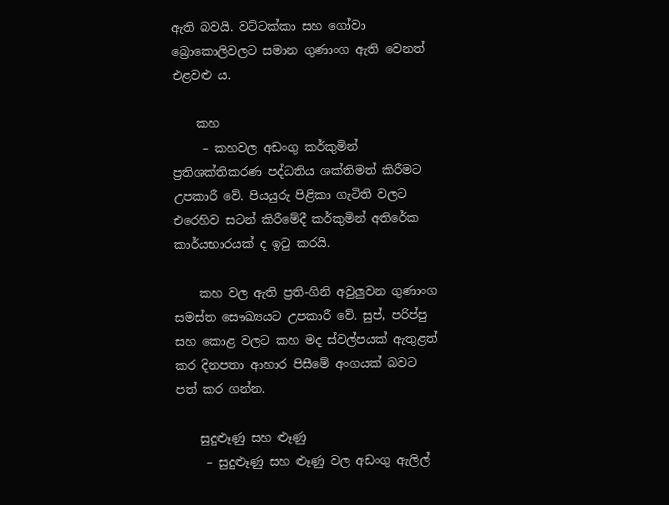ඇති බවයි. වට්ටක්කා සහ ගෝවා බ්‍රොකොලිවලට සමාන ගුණාංග ඇති වෙනත් එළවළු ය.

    කහ
     – කහවල අඩංගු කර්කුමින් ප්‍රතිශක්තිකරණ පද්ධතිය ශක්තිමත් කිරීමට උපකාරී වේ. පියයුරු පිළිකා ගැටිති වලට එරෙහිව සටන් කිරීමේදී කර්කුමින් අතිරේක කාර්යභාරයක් ද ඉටු කරයි.

    කහ වල ඇති ප්‍රති-ගිනි අවුලුවන ගුණාංග සමස්ත සෞඛ්‍යයට උපකාරී වේ. සුප්, පරිප්පු සහ කොළ වලට කහ මද ස්වල්පයක් ඇතුළත් කර දිනපතා ආහාර පිසීමේ අංගයක් බවට පත් කර ගන්න.

    සුදුළූණු සහ ළූණු
     – සුදුළූණු සහ ළූණු වල අඩංගු ඇලිල්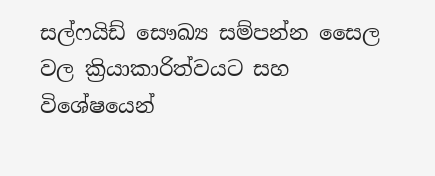සල්ෆයිඩ් සෞඛ්‍ය සම්පන්න සෛල වල ක්‍රියාකාරිත්වයට සහ විශේෂයෙන්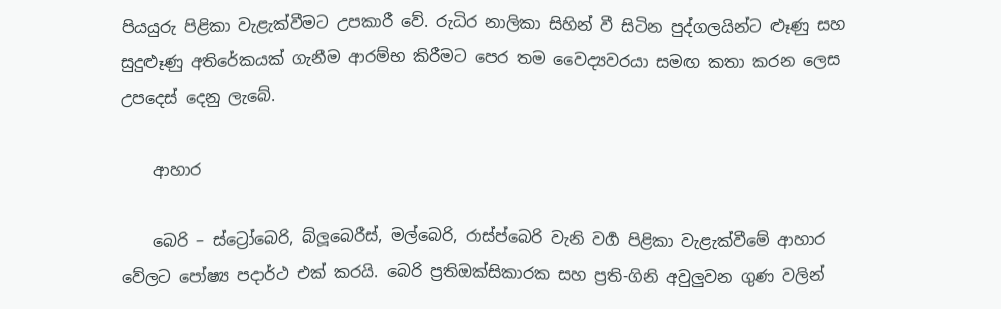පියයුරු පිළිකා වැළැක්වීමට උපකාරී වේ. රුධිර නාලිකා සිහින් වී සිටින පුද්ගලයින්ට ළූණු සහ සුදුළූණු අතිරේකයක් ගැනීම ආරම්භ කිරීමට පෙර තම වෛද්‍යවරයා සමඟ කතා කරන ලෙස උපදෙස් දෙනු ලැබේ.

    ආහාර

    බෙරි – ස්ට්‍රෝබෙරි, බ්ලූබෙරීස්, මල්බෙරි, රාස්ප්බෙරි වැනි වර්‍ග පිළිකා වැළැක්වීමේ ආහාර වේලට පෝෂ්‍ය පදාර්ථ එක් කරයි. බෙරි ප්‍රතිඔක්සිකාරක සහ ප්‍රති-ගිනි අවුලුවන ගුණ වලින්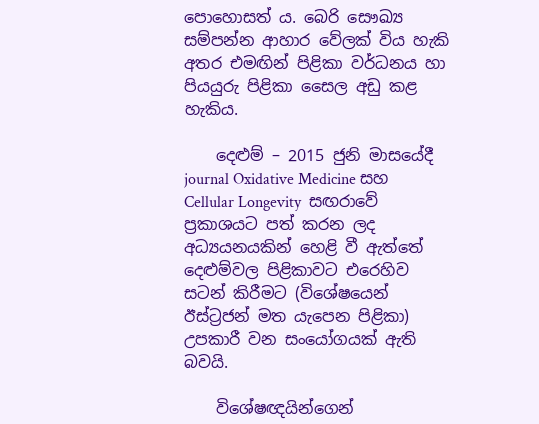පොහොසත් ය. බෙරි සෞඛ්‍ය සම්පන්න ආහාර වේලක් විය හැකි අතර එමඟින් පිළිකා වර්ධනය හා පියයුරු පිළිකා සෛල අඩු කළ හැකිය.

    දෙළුම් – 2015 ජුනි මාසයේදී journal Oxidative Medicine සහ Cellular Longevity  සඟරාවේ ප්‍රකාශයට පත් කරන ලද අධ්‍යයනයකින් හෙළි වී ඇත්තේ දෙළුම්වල පිළිකාවට එරෙහිව සටන් කිරීමට (විශේෂයෙන් ඊස්ට්‍රජන් මත යැපෙන පිළිකා) උපකාරී වන සංයෝගයක් ඇති බවයි.

    විශේෂඥයින්ගෙන්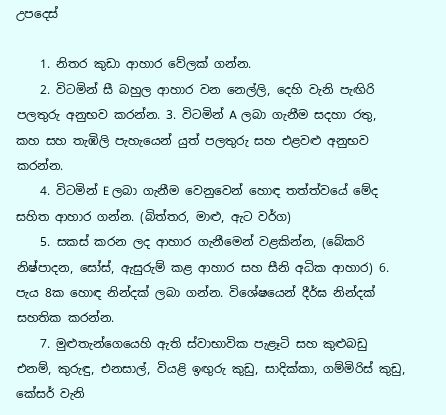උපදෙස්

    1. නිතර කුඩා ආහාර වේලක් ගන්න.
    2. විටමින් සී බහුල ආහාර වන නෙල්ලි, දෙහි වැනි පැඟිරි පලතුරු අනුභව කරන්න. 3. විටමින් A ලබා ගැනීම සදහා රතු, කහ සහ තැඹිලි පැහැයෙන් යුත් පලතුරු සහ එළවළු අනුභව කරන්න.
    4. විටමින් E ලබා ගැනීම වෙනුවෙන් හොඳ තත්ත්වයේ මේද සහිත ආහාර ගන්න. (බිත්තර, මාළු, ඇට වර්ග)
    5. සකස් කරන ලද ආහාර ගැනීමෙන් වළකින්න, (බේකරි නිෂ්පාදන, සෝස්, ඇසුරුම් කළ ආහාර සහ සීනි අධික ආහාර) 6. පැය 8ක හොඳ නින්දක් ලබා ගන්න. විශේෂයෙන් දීර්ඝ නින්දක් සහතික කරන්න.
    7. මුළුතැන්ගෙයෙහි ඇති ස්වාභාවික පැළෑටි සහ කුළුබඩු‍ එනම්, කුරුඳු, එනසාල්, වියළි ඉඟුරු කුඩු, සාදික්කා, ගම්මිරිස් කුඩු, කේසර් වැනි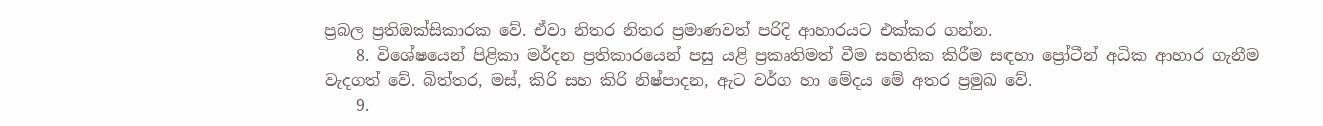ප්‍රබල ප්‍රතිඔක්සිකාරක වේ. ඒවා නිතර නිතර ප්‍රමාණවත් පරිදි ආහාරයට එක්කර ගන්න.
    8. විශේෂයෙන් පිළිකා මර්දන ප්‍රතිකාරයෙන් පසු යළි ප්‍රකෘතිමත් වීම සහතික කිරීම සඳහා ප්‍රෝටීන් අධික ආහාර ගැනීම වැදගත් වේ. බිත්තර, මස්, කිරි සහ කිරි නිෂ්පාදන, ඇට වර්ග හා මේදය මේ අතර ප්‍රමුඛ වේ.
    9.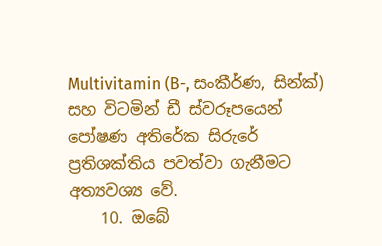Multivitamin (B-, සංකීර්ණ, සින්ක්) සහ විටමින් ඩී ස්වරූපයෙන් පෝෂණ අතිරේක සිරුරේ ප්‍රතිශක්තිය පවත්වා ගැනීමට අත්‍යවශ්‍ය වේ.
    10. ඔබේ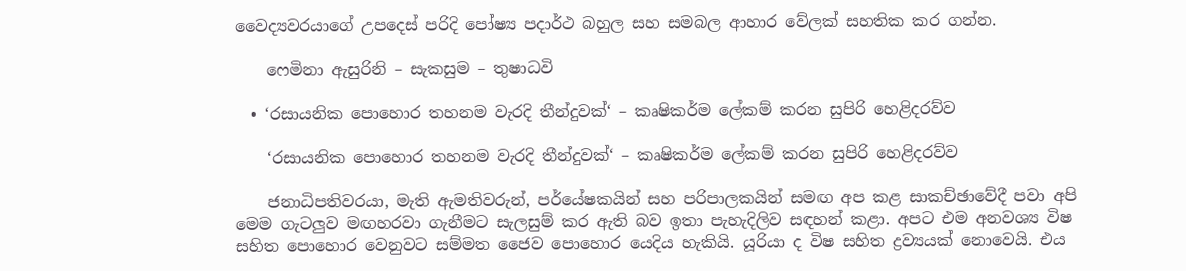වෛද්‍යවරයාගේ උපදෙස් පරිදි පෝෂ්‍ය පදාර්ථ බහුල සහ සමබල ආහාර වේලක් සහතික කර ගන්න.

    ෆෙමිනා ඇසුරිනි – සැකසුම – තුෂාධවි

  • ‘රසායනික පොහොර තහනම වැරදි තීන්දුවක්‘ – කෘෂිකර්ම ලේකම් කරන සුපිරි හෙළිදරව්ව

    ‘රසායනික පොහොර තහනම වැරදි තීන්දුවක්‘ – කෘෂිකර්ම ලේකම් කරන සුපිරි හෙළිදරව්ව

    ජනාධිපතිවරයා, මැති ඇමතිවරුන්, පර්යේෂකයින් සහ පරිපාලකයින් සමඟ අප කළ සාකච්ඡාවේදී පවා අපි මෙම ගැටලුව මඟහරවා ගැනීමට සැලසුම් කර ඇති බව ඉතා පැහැදිලිව සඳහන් කළා. අපට එම අනවශ්‍ය විෂ සහිත පොහොර වෙනුවට සම්මත ජෛව පොහොර යෙදිය හැකියි. යූරියා ද විෂ සහිත ද්‍රව්‍යයක් නොවෙයි. එය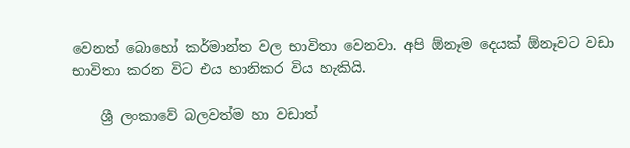වෙනත් බොහෝ කර්මාන්ත වල භාවිතා වෙනවා. අපි ඕනෑම දෙයක් ඕනෑවට වඩා භාවිතා කරන විට එය හානිකර විය හැකියි.

    ශ්‍රී ලංකාවේ බලවත්ම හා වඩාත්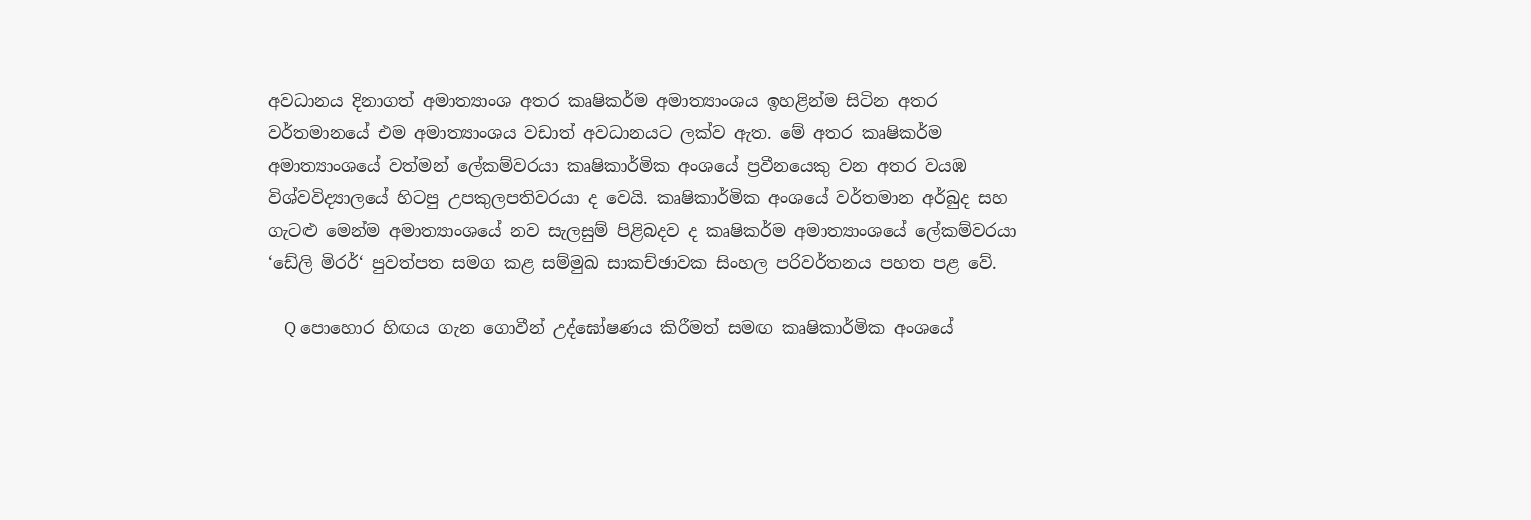අවධානය දිනාගත් අමාත්‍යාංශ අතර කෘෂිකර්ම අමාත්‍යාංශය ඉහළින්ම සිටින අතර වර්තමානයේ එම අමාත්‍යාංශය වඩාත් අවධානයට ලක්ව ඇත. මේ අතර කෘෂිකර්ම අමාත්‍යාංශයේ වත්මන් ලේකම්වරයා කෘෂිකාර්මික අංශයේ ප්‍රවීනයෙකු වන අතර වයඹ විශ්වවිද්‍යාලයේ හිටපු උපකුලපතිවරයා ද වෙයි. කෘෂිකාර්මික අංශයේ වර්තමාන අර්බුද සහ ගැටළු මෙන්ම අමාත්‍යාංශයේ නව සැලසුම් පිළිබදව ද කෘෂිකර්ම අමාත්‍යාංශයේ ලේකම්වරයා ‘ඩේලි මිරර්‘ පුවත්පත සමග කළ සම්මුඛ සාකච්ඡාවක සිංහල පරිවර්තනය පහත පළ වේ.

    Q පොහොර හිඟය ගැන ගොවීන් උද්ඝෝෂණය කිරීමත් සමඟ කෘෂිකාර්මික අංශයේ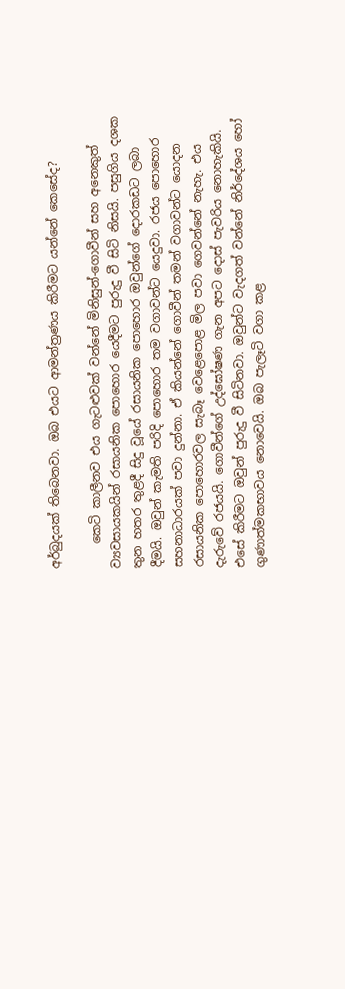අර්බුදයක් තිබෙනවා. ඔබ එයට ආමන්ත්‍රණය කිරීමට යන්නේ කෙසේද?

    කෙටි කාලීනව එය ගැටළුවක් වන්නේ මිනිසුන්-ගොවීන් සහ අනෙකුත් ව්‍යවසායකයින් රසායනික පොහොර යෙදීමට පුරුදු වී සිටි නිසයි. පසුගිය දශක තුන හතර තුළදී සිදු වූයේ රසායනික පොහොර ඔවුන්ගේ දොරකඩට ලබා දීමයි. ඔවුන් කැමති පරිදි පොහොර තම වගාවන්ට යෙදුවා. රජය පොහොර සහනාධාරයක් පවා දුන්නා. ඒ කියන්නේ ගොවීන් තමන් වගාවන්ට යොදන රසායනික පොහොරවල සැබෑ වෙළෙපොළ මිල පවා ගෙවන්නේ නැහැ. එය දැරුවේ රජයයි. ගොවීන්ගේ උද්ඝෝෂණ ගැන අපට දොස් පැවරිය නොහැකියි. එසේ කිරීමට ඔවුන් පුරුදු වී සිටිනවා. ඔවුන්ට වැදගත් වන්නේ නිර්දේශය හෝ ගුණාත්මකභාවය නොවෙයි. ඔබ පැලෑටි වගා කළ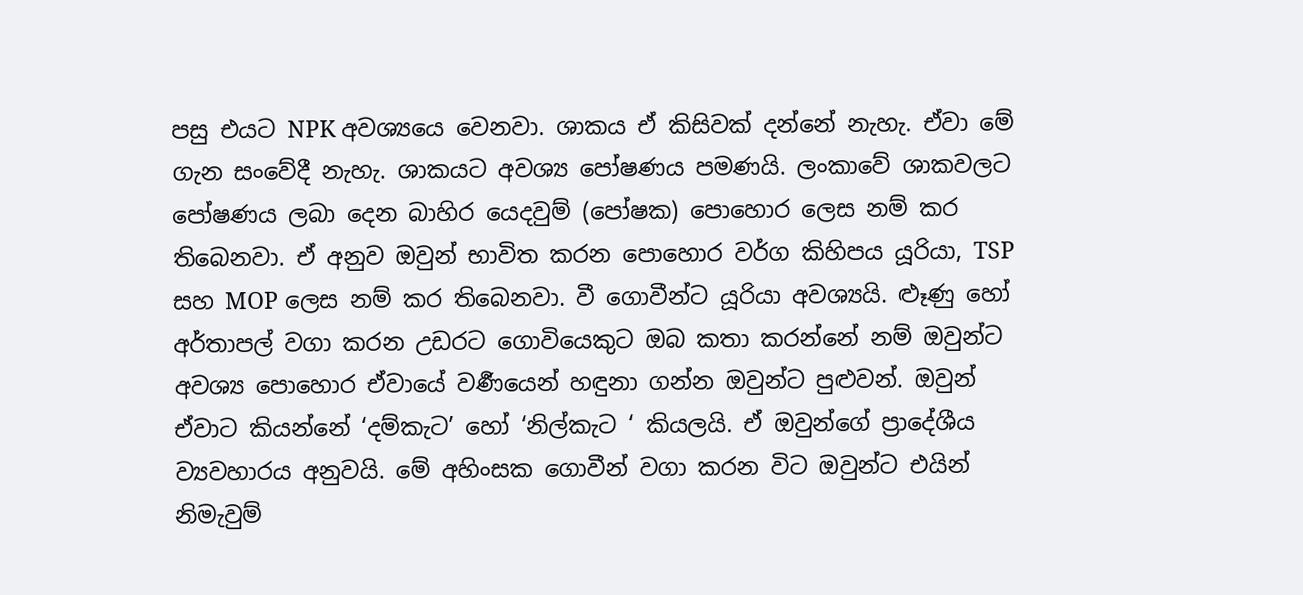පසු එයට NPK අවශ්‍යයෙ වෙනවා. ශාකය ඒ කිසිවක් දන්නේ නැහැ. ඒවා මේ ගැන සංවේදී නැහැ. ශාකයට අවශ්‍ය පෝෂණය පමණයි. ලංකාවේ ශාකවලට පෝෂණය ලබා දෙන බාහිර යෙදවුම් (පෝෂක) පොහොර ලෙස නම් කර තිබෙනවා. ඒ අනුව ඔවුන් භාවිත කරන පොහොර වර්ග කිහිපය යූරියා, TSP සහ MOP ලෙස නම් කර තිබෙනවා. වී ගොවීන්ට යූරියා අවශ්‍යයි. ළූණු හෝ අර්තාපල් වගා කරන උඩරට ගොවියෙකුට ඔබ කතා කරන්නේ නම් ඔවුන්ට අවශ්‍ය පොහොර ඒවායේ වර්‍ණයෙන් හඳුනා ගන්න ඔවුන්ට පුළුවන්. ඔවුන් ඒවාට කියන්නේ ‘දම්කැට’ හෝ ‘නිල්කැට ‘ කියලයි. ඒ ඔවුන්ගේ ප්‍රාදේශීය ව්‍යවහාරය අනුවයි. මේ අහිංසක ගොවීන් වගා කරන විට ඔවුන්ට එයින් නිමැවුම්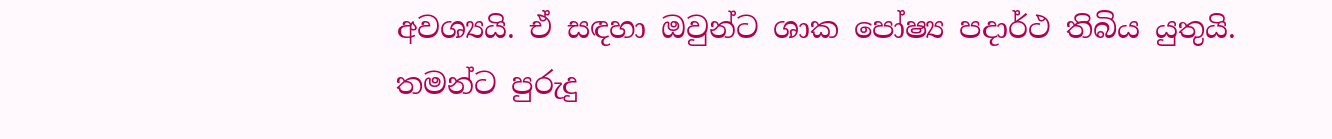අවශ්‍යයි. ඒ සඳහා ඔවුන්ට ශාක පෝෂ්‍ය පදාර්ථ තිබිය යුතුයි. තමන්ට පුරුදු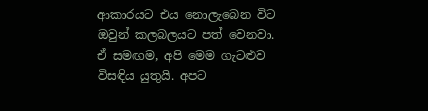ආකාරයට එය නොලැබෙන විට ඔවුන් කලබලයට පත් වෙනවා. ඒ සමඟම, අපි මෙම ගැටළුව විසඳිය යුතුයි. අපට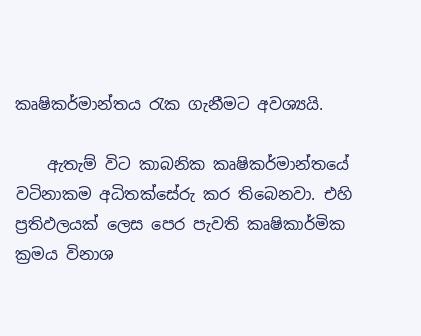කෘෂිකර්මාන්තය රැක ගැනීමට අවශ්‍යයි.

    ඇතැම් විට කාබනික කෘෂිකර්මාන්තයේ වටිනාකම අධිතක්සේරු කර තිබෙනවා. එහි ප්‍රතිඵලයක් ලෙස පෙර පැවති කෘෂිකාර්මික ක්‍රමය විනාශ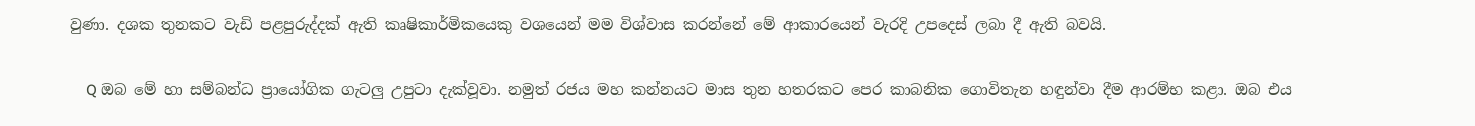වුණා. දශක තුනකට වැඩි පළපුරුද්දක් ඇති කෘෂිකාර්මිකයෙකු වශයෙන් මම විශ්වාස කරන්නේ මේ ආකාරයෙන් වැරදි උපදෙස් ලබා දී ඇති බවයි.

    Q ඔබ මේ හා සම්බන්ධ ප්‍රායෝගික ගැටලු උපුටා දැක්වූවා. නමුත් රජය මහ කන්නයට මාස තුන හතරකට පෙර කාබනික ගොවිතැන හඳුන්වා දීම ආරම්භ කළා. ඔබ එය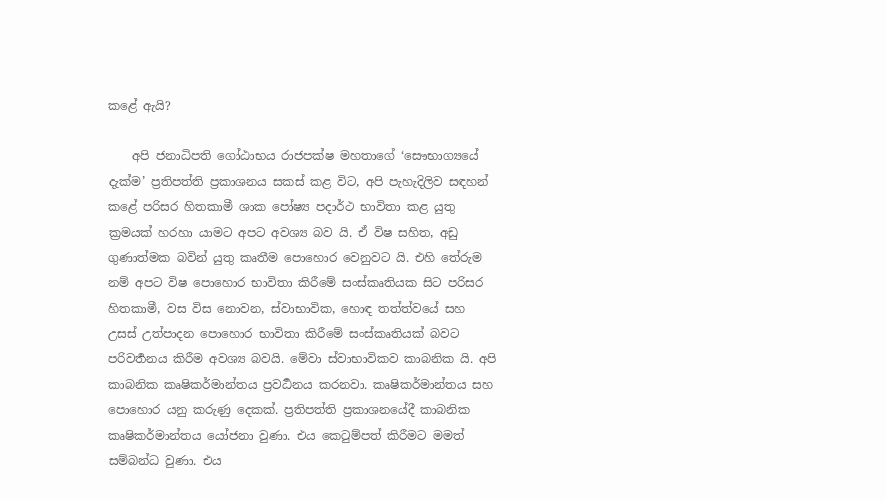කළේ ඇයි?

    අපි ජනාධිපති ගෝඨාභය රාජපක්ෂ මහතාගේ ‘සෞභාග්‍යයේ දැක්ම’ ප්‍රතිපත්ති ප්‍රකාශනය සකස් කළ විට, අපි පැහැදිලිව සඳහන් කළේ පරිසර හිතකාමී ශාක පෝෂ්‍ය පදාර්ථ භාවිතා කළ යුතු ක්‍රමයක් හරහා යාමට අපට අවශ්‍ය බව යි. ඒ විෂ සහිත, අඩු ගුණාත්මක බවින් යුතු කෘතීම පොහොර වෙනුවට යි. එහි තේරුම නම් අපට විෂ පොහොර භාවිතා කිරීමේ සංස්කෘතියක සිට පරිසර හිතකාමී, වස විස නොවන, ස්වාභාවික, හොඳ තත්ත්වයේ සහ උසස් උත්පාදන පොහොර භාවිතා කිරීමේ සංස්කෘතියක් බවට පරිවර්‍තනය කිරීම අවශ්‍ය බවයි. මේවා ස්වාභාවිකව කාබනික යි. අපි කාබනික කෘෂිකර්මාන්තය ප්‍රවර්‍ධනය කරනවා. කෘෂිකර්මාන්තය සහ පොහොර යනු කරුණු දෙකක්. ප්‍රතිපත්ති ප්‍රකාශනයේදී කාබනික කෘෂිකර්මාන්තය යෝජනා වුණා. එය කෙටුම්පත් කිරීමට මමත් සම්බන්ධ වුණා. එය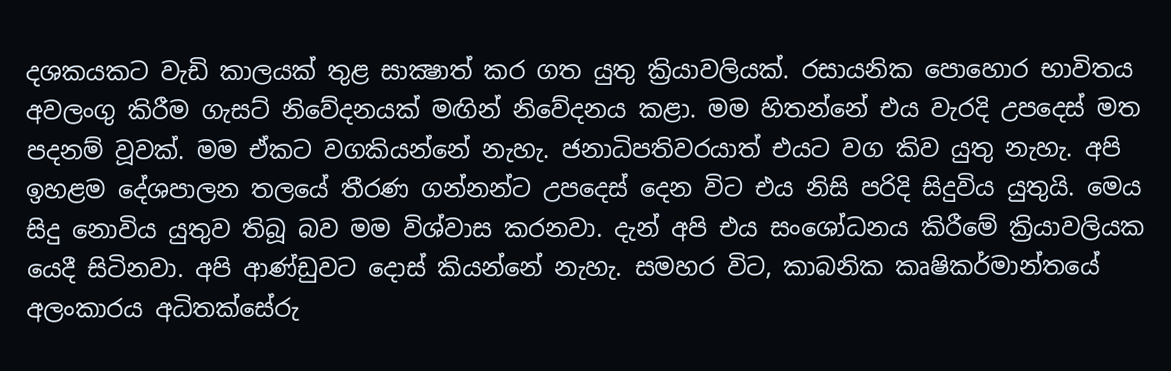දශකයකට වැඩි කාලයක් තුළ සාක්‍ෂාත් කර ගත යුතු ක්‍රියාවලියක්. රසායනික පොහොර භාවිතය අවලංගු කිරීම ගැසට් නිවේදනයක් මඟින් නිවේදනය කළා. මම හිතන්නේ එය වැරදි උපදෙස් මත පදනම් වූවක්. මම ඒකට වගකියන්නේ නැහැ. ජනාධිපතිවරයාත් එයට වග කිව යුතු නැහැ. අපි ඉහළම දේශපාලන තලයේ තීරණ ගන්නන්ට උපදෙස් දෙන විට එය නිසි පරිදි සිදුවිය යුතුයි. මෙය සිදු නොවිය යුතුව තිබූ බව මම විශ්වාස කරනවා. දැන් අපි එය සංශෝධනය කිරීමේ ක්‍රියාවලියක යෙදී සිටිනවා. අපි ආණ්ඩුවට දොස් කියන්නේ නැහැ. සමහර විට, කාබනික කෘෂිකර්මාන්තයේ අලංකාරය අධිතක්සේරු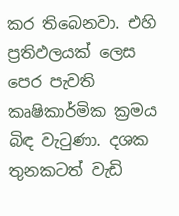කර තිබෙනවා. එහි ප්‍රතිඵලයක් ලෙස පෙර පැවති කෘෂිකාර්මික ක්‍රමය බිඳ වැටුණා. දශක තුනකටත් වැඩි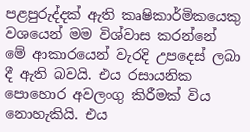පළපුරුද්දක් ඇති කෘෂිකාර්මිකයෙකු වශයෙන් මම විශ්වාස කරන්නේ මේ ආකාරයෙන් වැරදි උපදෙස් ලබා දී ඇති බවයි. එය රසායනික පොහොර අවලංගු කිරීමක් විය නොහැකියි. එය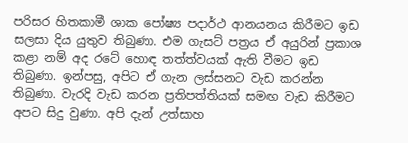පරිසර හිතකාමී ශාක පෝෂ්‍ය පදාර්ථ ආනයනය කිරීමට ඉඩ සලසා දිය යුතුව තිබුණා. එම ගැසට් පත්‍රය ඒ අයුරින් ප්‍රකාශ කළා නම් අද රටේ හොඳ තත්ත්වයක් ඇති වීමට ඉඩ තිබුණා. ඉන්පසු, අපිට ඒ ගැන ලස්සනට වැඩ කරන්න තිබුණා. වැරදි වැඩ කරන ප්‍රතිපත්තියක් සමඟ වැඩ කිරීමට අපට සිදු වුණා. අපි දැන් උත්සාහ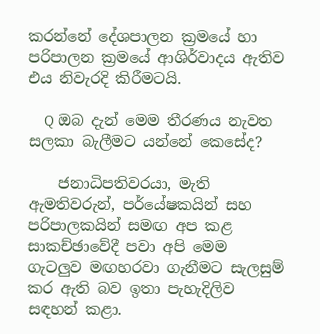කරන්නේ දේශපාලන ක්‍රමයේ හා පරිපාලන ක්‍රමයේ ආශිර්වාදය ඇතිව එය නිවැරදි කිරීමටයි.

    Q ඔබ දැන් මෙම තීරණය නැවත සලකා බැලීමට යන්නේ කෙසේද?

    ජනාධිපතිවරයා, මැති ඇමතිවරුන්, පර්යේෂකයින් සහ පරිපාලකයින් සමඟ අප කළ සාකච්ඡාවේදී පවා අපි මෙම ගැටලුව මඟහරවා ගැනීමට සැලසුම් කර ඇති බව ඉතා පැහැදිලිව සඳහන් කළා.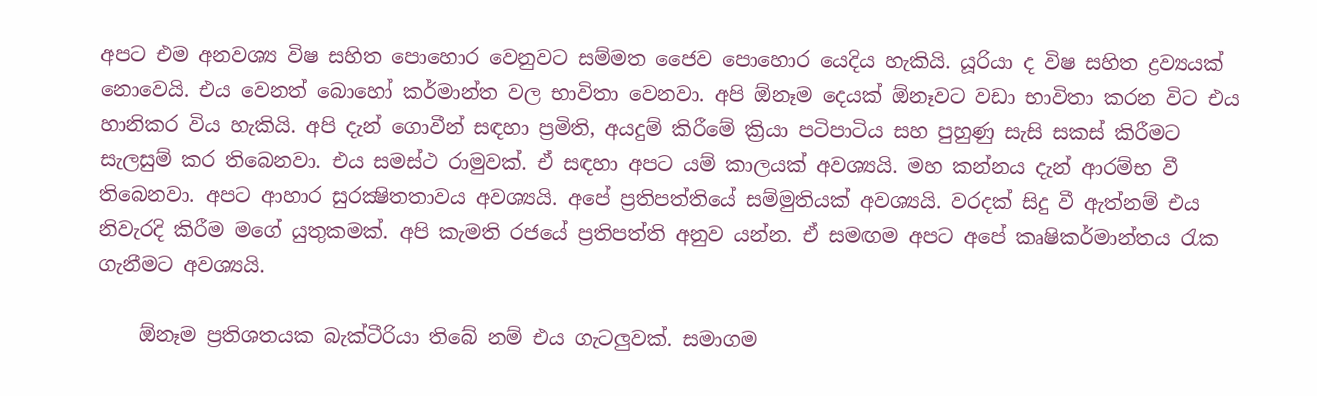අපට එම අනවශ්‍ය විෂ සහිත පොහොර වෙනුවට සම්මත ජෛව පොහොර යෙදිය හැකියි. යූරියා ද විෂ සහිත ද්‍රව්‍යයක් නොවෙයි. එය වෙනත් බොහෝ කර්මාන්ත වල භාවිතා වෙනවා. අපි ඕනෑම දෙයක් ඕනෑවට වඩා භාවිතා කරන විට එය හානිකර විය හැකියි. අපි දැන් ගොවීන් සඳහා ප්‍රමිති, අයදුම් කිරීමේ ක්‍රියා පටිපාටිය සහ පුහුණු සැසි සකස් කිරීමට සැලසුම් කර තිබෙනවා. එය සමස්ථ රාමුවක්. ඒ සඳහා අපට යම් කාලයක් අවශ්‍යයි. මහ කන්නය දැන් ආරම්භ වී තිබෙනවා. අපට ආහාර සුරක්‍ෂිතතාවය අවශ්‍යයි. අපේ ප්‍රතිපත්තියේ සම්මුතියක් අවශ්‍යයි. වරදක් සිදු වී ඇත්නම් එය නිවැරදි කිරීම මගේ යුතුකමක්. අපි කැමති රජයේ ප්‍රතිපත්ති අනුව යන්න. ඒ සමඟම අපට අපේ කෘෂිකර්මාන්තය රැක ගැනීමට අවශ්‍යයි.

    ඕනෑම ප්‍රතිශතයක බැක්ටීරියා තිබේ නම් එය ගැටලුවක්. සමාගම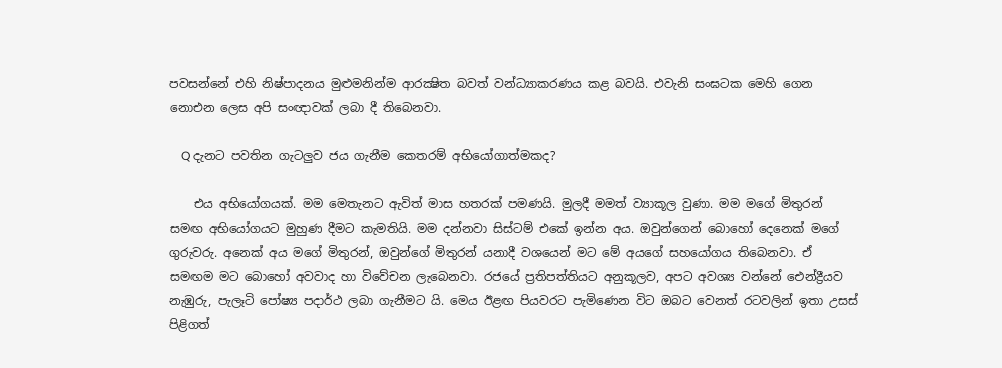පවසන්නේ එහි නිෂ්පාදනය මුළුමනින්ම ආරක්‍ෂිත බවත් වන්ධ්‍යාකරණය කළ බවයි. එවැනි සංඝටක මෙහි ගෙන නොඑන ලෙස අපි සංඥාවක් ලබා දී තිබෙනවා.

    Q දැනට පවතින ගැටලුව ජය ගැනීම කෙතරම් අභියෝගාත්මකද?

    එය අභියෝගයක්. මම මෙතැනට ඇවිත් මාස හතරක් පමණයි. මුලදී මමත් ව්‍යාකූල වුණා. මම මගේ මිතුරන් සමඟ අභියෝගයට මුහුණ දීමට කැමතියි. මම දන්නවා සිස්ටම් එකේ ඉන්න අය. ඔවුන්ගෙන් බොහෝ දෙනෙක් මගේ ගුරුවරු. අනෙක් අය මගේ මිතුරන්, ඔවුන්ගේ මිතුරන් යනාදී වශයෙන් මට මේ අයගේ සහයෝගය තිබෙනවා. ඒ සමඟම මට බොහෝ අවවාද හා විවේචන ලැබෙනවා. රජයේ ප්‍රතිපත්තියට අනුකූලව, අපට අවශ්‍ය වන්නේ ඓන්ද්‍රීයව නැඹුරු, පැලෑටි පෝෂ්‍ය පදාර්ථ ලබා ගැනීමට යි. මෙය ඊළඟ පියවරට පැමිණෙන විට ඔබට වෙනත් රටවලින් ඉතා උසස් පිළිගත්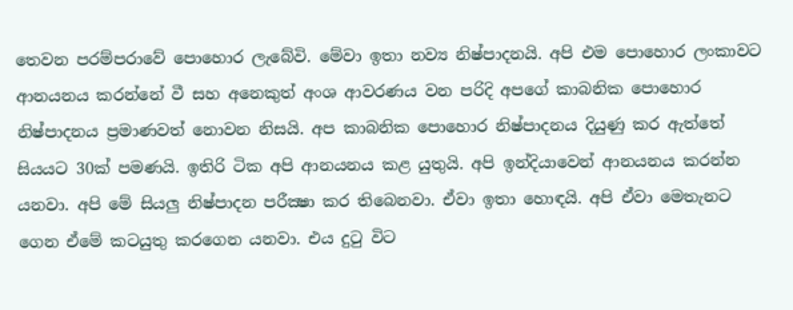තෙවන පරම්පරාවේ පොහොර ලැබේවි. මේවා ඉතා නව්‍ය නිෂ්පාදනයි. අපි එම පොහොර ලංකාවට ආනයනය කරන්නේ වී සහ අනෙකුත් අංශ ආවරණය වන පරිදි අපගේ කාබනික පොහොර නිෂ්පාදනය ප්‍රමාණවත් නොවන නිසයි. අප කාබනික පොහොර නිෂ්පාදනය දියුණු කර ඇත්තේ සියයට 30ක් පමණයි. ඉතිරි ටික අපි ආනයනය කළ යුතුයි. අපි ඉන්දියාවෙන් ආනයනය කරන්න යනවා. අපි මේ සියලු නිෂ්පාදන පරීක්‍ෂා කර තිබෙනවා. ඒවා ඉතා හොඳයි. අපි ඒවා මෙතැනට ගෙන ඒමේ කටයුතු කරගෙන යනවා. එය දුටු විට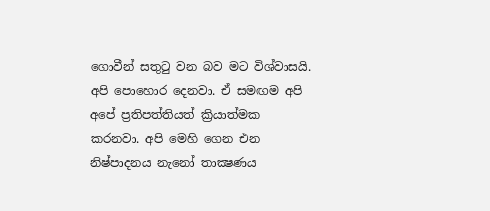ගොවීන් සතුටු වන බව මට විශ්වාසයි. අපි පොහොර දෙනවා. ඒ සමඟම අපි අපේ ප්‍රතිපත්තියත් ක්‍රියාත්මක කරනවා. අපි මෙහි ගෙන එන නිෂ්පාදනය නැනෝ තාක්‍ෂණය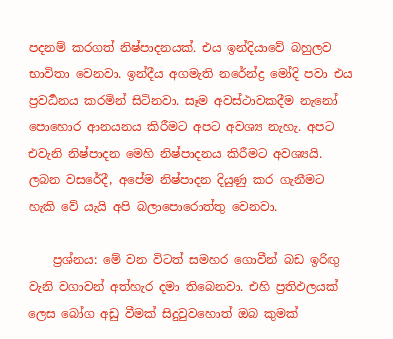පදනම් කරගත් නිෂ්පාදනයක්. එය ඉන්දියාවේ බහුලව භාවිතා වෙනවා. ඉන්දීය අගමැති නරේන්ද්‍ර මෝදි පවා එය ප්‍රවර්‍ධනය කරමින් සිටිනවා. සෑම අවස්ථාවකදීම නැනෝ පොහොර ආනයනය කිරීමට අපට අවශ්‍ය නැහැ. අපට එවැනි නිෂ්පාදන මෙහි නිෂ්පාදනය කිරීමට අවශ්‍යයි. ලබන වසරේදී, අපේම නිෂ්පාදන දියුණු කර ගැනීමට හැකි වේ යැයි අපි බලාපොරොත්තු වෙනවා.

    ප්‍රශ්නය: මේ වන විටත් සමහර ගොවීන් බඩ ඉරිඟු වැනි වගාවන් අත්හැර දමා තිබෙනවා. එහි ප්‍රතිඵලයක් ලෙස බෝග අඩු වීමක් සිදුවුවහොත් ඔබ කුමක්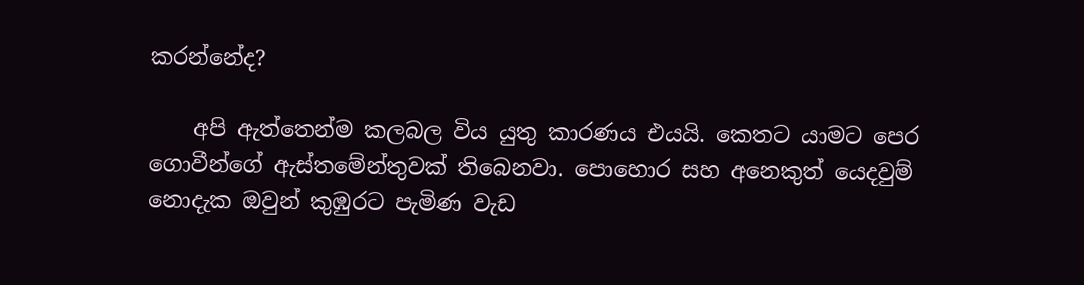කරන්නේද?

    අපි ඇත්තෙන්ම කලබල විය යුතු කාරණය එයයි. කෙතට යාමට පෙර ගොවීන්ගේ ඇස්තමේන්තුවක් තිබෙනවා. පොහොර සහ අනෙකුත් යෙදවුම් නොදැක ඔවුන් කුඹුරට පැමිණ වැඩ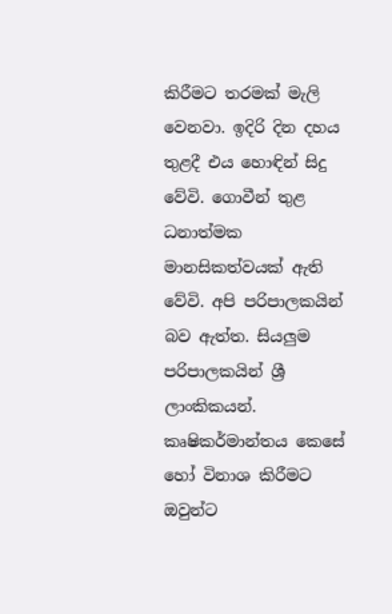කිරීමට තරමක් මැලි වෙනවා. ඉදිරි දින දහය තුළදී එය හොඳින් සිදු වේවි. ගොවීන් තුළ ධනාත්මක මානසිකත්වයක් ඇති වේවි. අපි පරිපාලකයින් බව ඇත්ත. සියලුම පරිපාලකයින් ශ්‍රී ලාංකිකයන්. කෘෂිකර්මාන්තය කෙසේ හෝ විනාශ කිරීමට ඔවුන්ට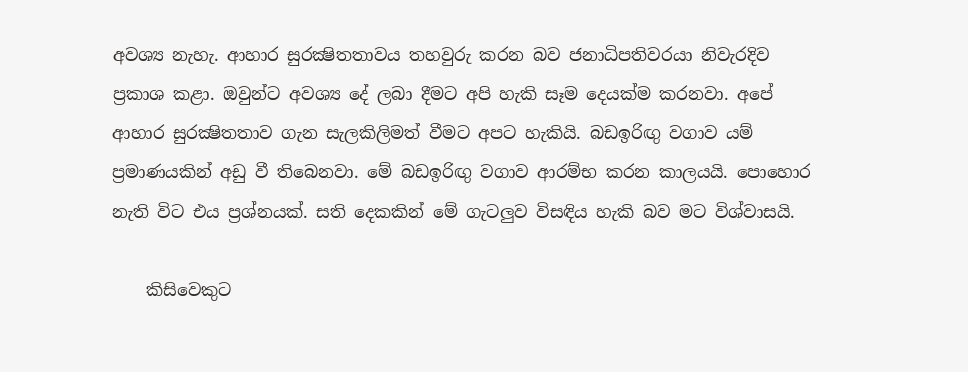අවශ්‍ය නැහැ. ආහාර සුරක්‍ෂිතතාවය තහවුරු කරන බව ජනාධිපතිවරයා නිවැරදිව ප්‍රකාශ කළා. ඔවුන්ට අවශ්‍ය දේ ලබා දීමට අපි හැකි සෑම දෙයක්ම කරනවා. අපේ ආහාර සුරක්‍ෂිතතාව ගැන සැලකිලිමත් වීමට අපට හැකියි. බඩඉරිඟු වගාව යම් ප්‍රමාණයකින් අඩු වී තිබෙනවා. මේ බඩඉරිඟු වගාව ආරම්භ කරන කාලයයි. පොහොර නැති විට එය ප්‍රශ්නයක්. සති දෙකකින් මේ ගැටලුව විසඳිය හැකි බව මට විශ්වාසයි.

    කිසිවෙකුට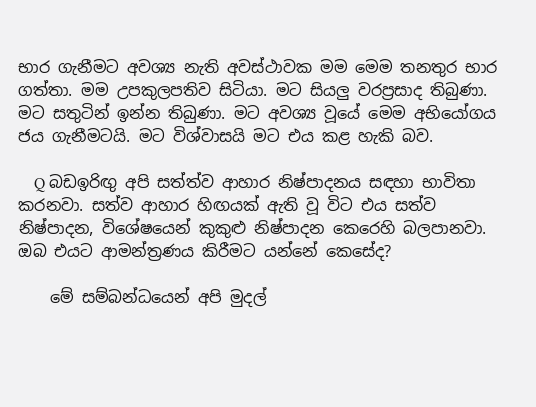භාර ගැනීමට අවශ්‍ය නැති අවස්ථාවක මම මෙම තනතුර භාර ගත්තා. මම උපකුලපතිව සිටියා. මට සියලු වරප්‍රසාද තිබුණා. මට සතුටින් ඉන්න තිබුණා. මට අවශ්‍ය වූයේ මෙම අභියෝගය ජය ගැනීමටයි. මට විශ්වාසයි මට එය කළ හැකි බව.

    Q බඩඉරිඟු අපි සත්ත්ව ආහාර නිෂ්පාදනය සඳහා භාවිතා කරනවා. සත්ව ආහාර හිඟයක් ඇති වූ විට එය සත්ව නිෂ්පාදන, විශේෂයෙන් කුකුළු නිෂ්පාදන කෙරෙහි බලපානවා. ඔබ එයට ආමන්ත්‍රණය කිරීමට යන්නේ කෙසේද?

    මේ සම්බන්ධයෙන් අපි මුදල්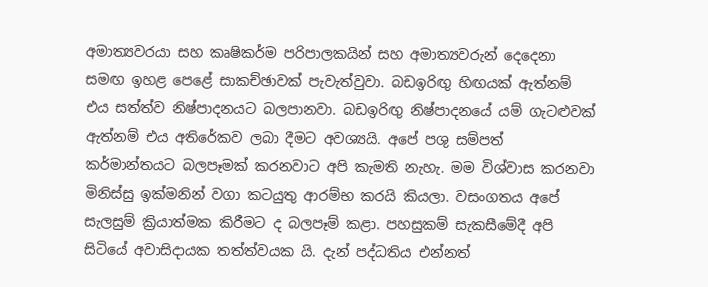අමාත්‍යවරයා සහ කෘෂිකර්ම පරිපාලකයින් සහ අමාත්‍යවරුන් දෙදෙනා සමඟ ඉහළ පෙළේ සාකච්ඡාවක් පැවැත්වුවා. බඩඉරිඟු හිඟයක් ඇත්නම් එය සත්ත්ව නිෂ්පාදනයට බලපානවා. බඩඉරිඟු නිෂ්පාදනයේ යම් ගැටළුවක් ඇත්නම් එය අතිරේකව ලබා දීමට අවශ්‍යයි. අපේ පශු සම්පත් කර්මාන්තයට බලපෑමක් කරනවාට අපි කැමති නැහැ. මම විශ්වාස කරනවා මිනිස්සු ඉක්මනින් වගා කටයුතු ආරම්භ කරයි කියලා. වසංගතය අපේ සැලසුම් ක්‍රියාත්මක කිරීමට ද බලපෑම් කළා. පහසුකම් සැකසීමේදී අපි සිටියේ අවාසිදායක තත්ත්වයක යි. දැන් පද්ධතිය එන්නත්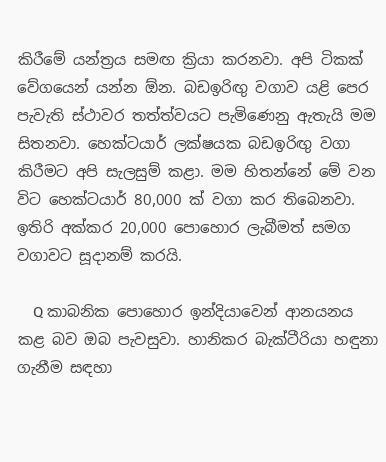කිරීමේ යන්ත්‍රය සමඟ ක්‍රියා කරනවා. අපි ටිකක් වේගයෙන් යන්න ඕන. බඩඉරිඟු වගාව යළි පෙර පැවැති ස්ථාවර තත්ත්වයට පැමිණෙනු ඇතැයි මම සිතනවා. හෙක්ටයාර් ලක්ෂයක බඩඉරිඟු වගා කිරීමට අපි සැලසුම් කළා. මම හිතන්නේ මේ වන විට හෙක්ටයාර් 80,000 ක් වගා කර තිබෙනවා. ඉතිරි අක්කර 20,000 පොහොර ලැබීමත් සමග වගාවට සූදානම් කරයි.

    Q කාබනික පොහොර ඉන්දියාවෙන් ආනයනය කළ බව ඔබ පැවසුවා. හානිකර බැක්ටීරියා හඳුනා ගැනීම සඳහා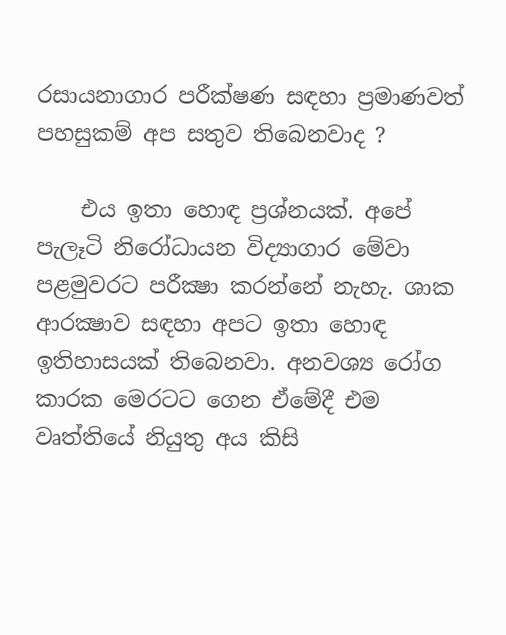රසායනාගාර පරීක්ෂණ සඳහා ප්‍රමාණවත් පහසුකම් අප සතුව තිබෙනවාද ?

    එය ඉතා හොඳ ප්‍රශ්නයක්. අපේ පැලෑටි නිරෝධායන විද්‍යාගාර මේවා පළමුවරට පරීක්‍ෂා කරන්නේ නැහැ. ශාක ආරක්‍ෂාව සඳහා අපට ඉතා හොඳ ඉතිහාසයක් තිබෙනවා. අනවශ්‍ය රෝග කාරක මෙරටට ගෙන ඒමේදී එම වෘත්තියේ නියුතු අය කිසි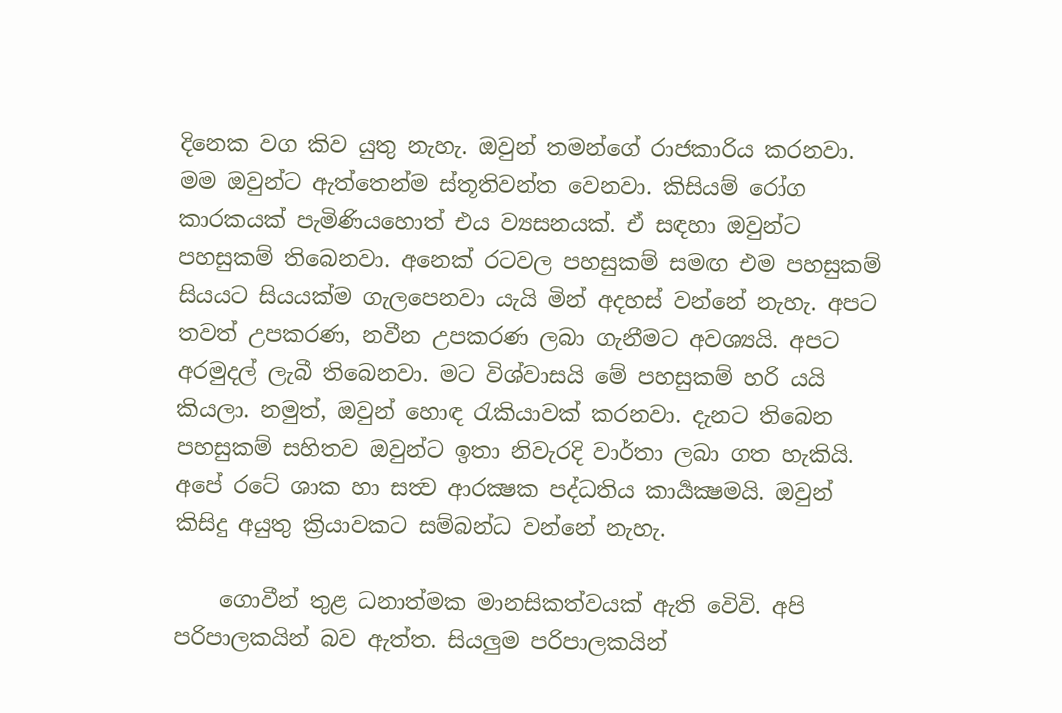දිනෙක වග කිව යුතු නැහැ. ඔවුන් තමන්ගේ රාජකාරිය කරනවා. මම ඔවුන්ට ඇත්තෙන්ම ස්තූතිවන්ත වෙනවා. කිසියම් රෝග කාරකයක් පැමිණියහොත් එය ව්‍යසනයක්. ඒ සඳහා ඔවුන්ට පහසුකම් තිබෙනවා. අනෙක් රටවල පහසුකම් සමඟ එම පහසුකම් සියයට සියයක්ම ගැලපෙනවා යැයි මින් අදහස් වන්නේ නැහැ. අපට තවත් උපකරණ, නවීන උපකරණ ලබා ගැනීමට අවශ්‍යයි. අපට අරමුදල් ලැබී තිබෙනවා. මට විශ්වාසයි මේ පහසුකම් හරි යයි කියලා. නමුත්, ඔවුන් හොඳ රැකියාවක් කරනවා. දැනට තිබෙන පහසුකම් සහිතව ඔවුන්ට ඉතා නිවැරදි වාර්තා ලබා ගත හැකියි. අපේ රටේ ශාක හා සත්‍ව ආරක්‍ෂක පද්ධතිය කාර්‍යක්‍ෂමයි. ඔවුන් කිසිදු අයුතු ක්‍රියාවකට සම්බන්ධ වන්නේ නැහැ.

    ගොවීන් තුළ ධනාත්මක මානසිකත්වයක් ඇති වෙිවි. අපි පරිපාලකයින් බව ඇත්ත. සියලුම පරිපාලකයින්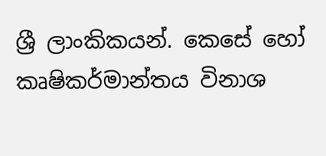ශ්‍රී ලාංකිකයන්. කෙසේ හෝ කෘෂිකර්මාන්තය විනාශ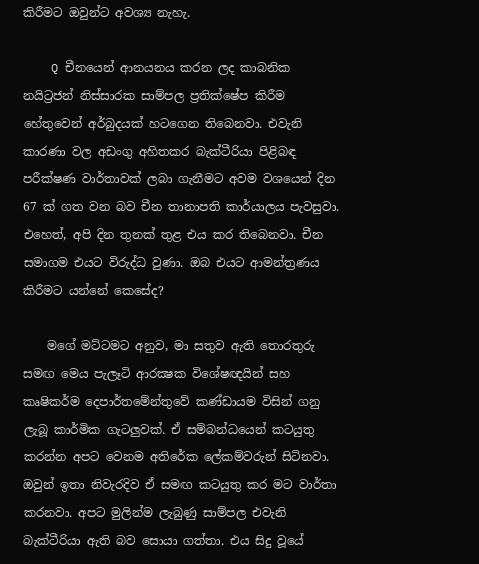කිරීමට ඔවුන්ට අවශ්‍ය නැහැ.

    Q චීනයෙන් ආනයනය කරන ලද කාබනික නයිට්‍රජන් නිස්සාරක සාම්පල ප්‍රතික්ෂේප කිරීම හේතුවෙන් අර්බුදයක් හටගෙන තිබෙනවා. එවැනි කාරණා වල අඩංගු අහිතකර බැක්ටීරියා පිළිබඳ පරීක්ෂණ වාර්තාවක් ලබා ගැනීමට අවම වශයෙන් දින 67 ක් ගත වන බව චීන තානාපති කාර්යාලය පැවසුවා. එහෙත්, අපි දින තුනක් තුළ එය කර තිබෙනවා. චීන සමාගම එයට විරුද්ධ වුණා. ඔබ එයට ආමන්ත්‍රණය කිරීමට යන්නේ කෙසේද?

    මගේ මට්ටමට අනුව, මා සතුව ඇති තොරතුරු සමඟ මෙය පැලෑටි ආරක්‍ෂක විශේෂඥයින් සහ කෘෂිකර්ම දෙපාර්තමේන්තුවේ කණ්ඩායම විසින් ගනු ලැබූ කාර්මික ගැටලුවක්. ඒ සම්බන්ධයෙන් කටයුතු කරන්න අපට වෙනම අතිරේක ලේකම්වරුන් සිටිනවා. ඔවුන් ඉතා නිවැරදිව ඒ සමඟ කටයුතු කර මට වාර්තා කරනවා. අපට මුලින්ම ලැබුණු සාම්පල එවැනි බැක්ටීරියා ඇති බව සොයා ගත්තා. එය සිදු වූයේ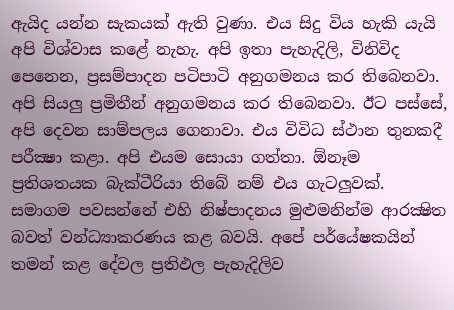ඇයිද යන්න සැකයක් ඇති වුණා. එය සිදු විය හැකි යැයි අපි විශ්වාස කළේ නැහැ. අපි ඉතා පැහැදිලි, විනිවිද පෙනෙන, ප්‍රසම්පාදන පටිපාටි අනුගමනය කර තිබෙනවා. අපි සියලු ප්‍රමිතීන් අනුගමනය කර තිබෙනවා. ඊට පස්සේ, අපි දෙවන සාම්පලය ගෙනාවා. එය විවිධ ස්ථාන තුනකදී පරීක්‍ෂා කළා. අපි එයම සොයා ගත්තා. ඕනෑම ප්‍රතිශතයක බැක්ටීරියා තිබේ නම් එය ගැටලුවක්. සමාගම පවසන්නේ එහි නිෂ්පාදනය මුළුමනින්ම ආරක්‍ෂිත බවත් වන්ධ්‍යාකරණය කළ බවයි. අපේ පර්යේෂකයින් තමන් කළ දේවල ප්‍රතිඵල පැහැදිලිව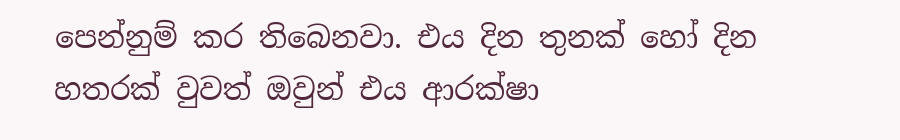පෙන්නුම් කර තිබෙනවා. එය දින තුනක් හෝ දින හතරක් වුවත් ඔවුන් එය ආරක්ෂා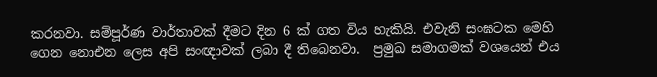කරනවා. සම්පූර්ණ වාර්තාවක් දීමට දින 6 ක් ගත විය හැකියි. එවැනි සංඝටක මෙහි ගෙන නොඑන ලෙස අපි සංඥාවක් ලබා දී තිබෙනවා.  ප්‍රමුඛ සමාගමක් වශයෙන් එය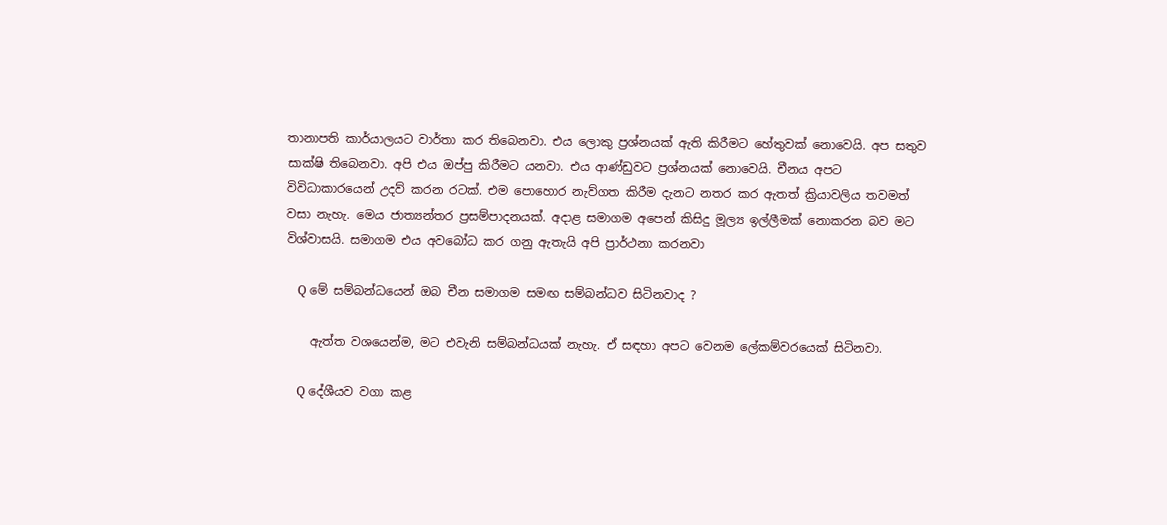තානාපති කාර්යාලයට වාර්තා කර තිබෙනවා. එය ලොකු ප්‍රශ්නයක් ඇති කිරීමට හේතුවක් නොවෙයි. අප සතුව සාක්ෂි තිබෙනවා. අපි එය ඔප්පු කිරීමට යනවා. එය ආණ්ඩුවට ප්‍රශ්නයක් නොවෙයි. චීනය අපට විවිධාකාරයෙන් උදව් කරන රටක්. එම පොහොර නැව්ගත කිරීම දැනට නතර කර ඇතත් ක්‍රියාවලිය තවමත් වසා නැහැ. මෙය ජාත්‍යන්තර ප්‍රසම්පාදනයක්. අදාළ සමාගම අපෙන් කිසිදු මූල්‍ය ඉල්ලීමක් නොකරන බව මට විශ්වාසයි. සමාගම එය අවබෝධ කර ගනු ඇතැයි අපි ප්‍රාර්ථනා කරනවා

    Q මේ සම්බන්ධයෙන් ඔබ චීන සමාගම සමඟ සම්බන්ධව සිටිනවාද ?

    ඇත්ත වශයෙන්ම, මට එවැනි සම්බන්ධයක් නැහැ. ඒ සඳහා අපට වෙනම ලේකම්වරයෙක් සිටිනවා.

    Q දේශීයව වගා කළ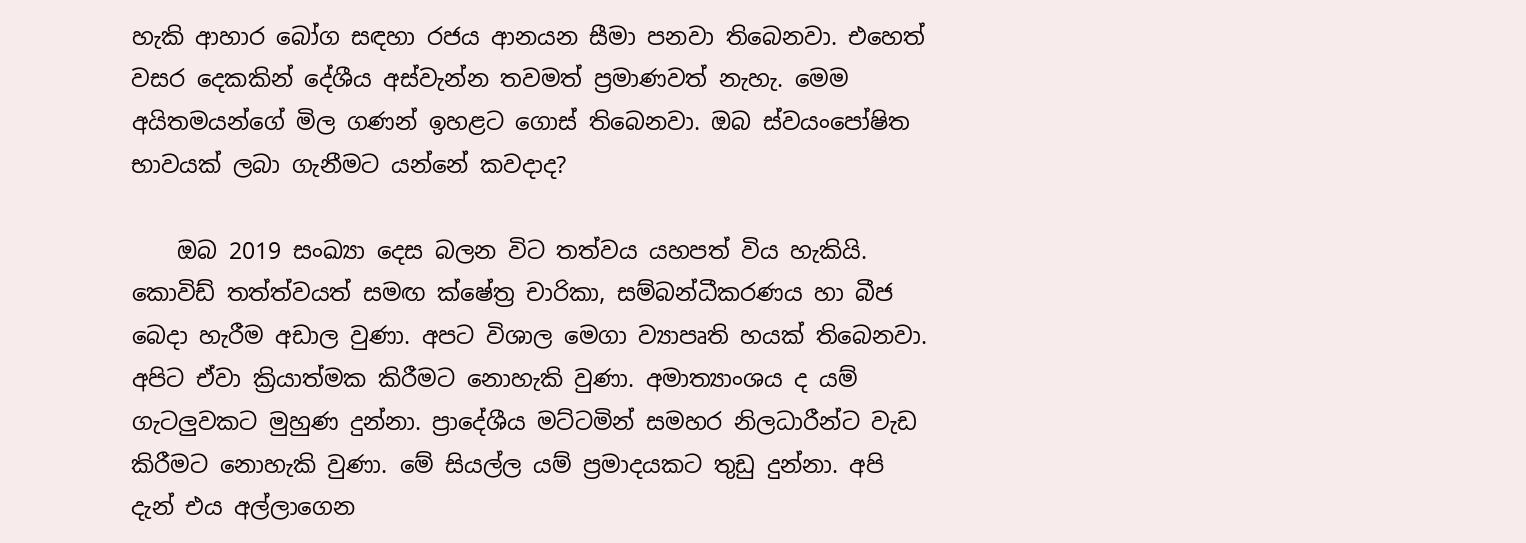හැකි ආහාර බෝග සඳහා රජය ආනයන සීමා පනවා තිබෙනවා. එහෙත් වසර දෙකකින් දේශීය අස්වැන්න තවමත් ප්‍රමාණවත් නැහැ. මෙම අයිතමයන්ගේ මිල ගණන් ඉහළට ගොස් තිබෙනවා. ඔබ ස්වයංපෝෂිත භාවයක් ලබා ගැනීමට යන්නේ කවදාද?

    ඔබ 2019 සංඛ්‍යා දෙස බලන විට තත්වය යහපත් විය හැකියි. කොවිඩ් තත්ත්වයත් සමඟ ක්ෂේත්‍ර චාරිකා, සම්බන්ධීකරණය හා බීජ බෙදා හැරීම අඩාල වුණා. අපට විශාල මෙගා ව්‍යාපෘති හයක් තිබෙනවා. අපිට ඒවා ක්‍රියාත්මක කිරීමට නොහැකි වුණා. අමාත්‍යාංශය ද යම් ගැටලුවකට මුහුණ දුන්නා. ප්‍රාදේශීය මට්ටමින් සමහර නිලධාරීන්ට වැඩ කිරීමට නොහැකි වුණා. මේ සියල්ල යම් ප්‍රමාදයකට තුඩු දුන්නා. අපි දැන් එය අල්ලාගෙන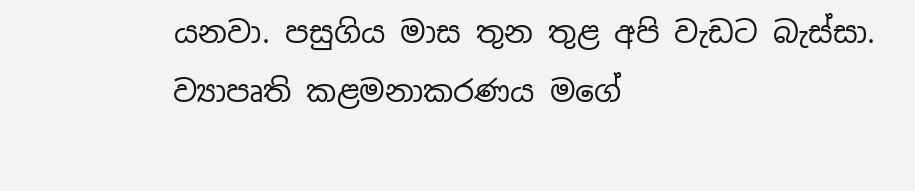යනවා. පසුගිය මාස තුන තුළ අපි වැඩට බැස්සා. ව්‍යාපෘති කළමනාකරණය මගේ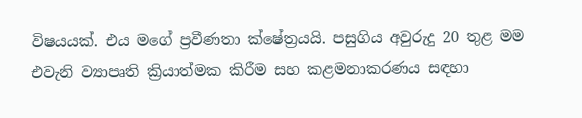විෂයයක්. එය මගේ ප්‍රවීණතා ක්ෂේත්‍රයයි. පසුගිය අවුරුදු 20 තුළ මම එවැනි ව්‍යාපෘති ක්‍රියාත්මක කිරීම සහ කළමනාකරණය සඳහා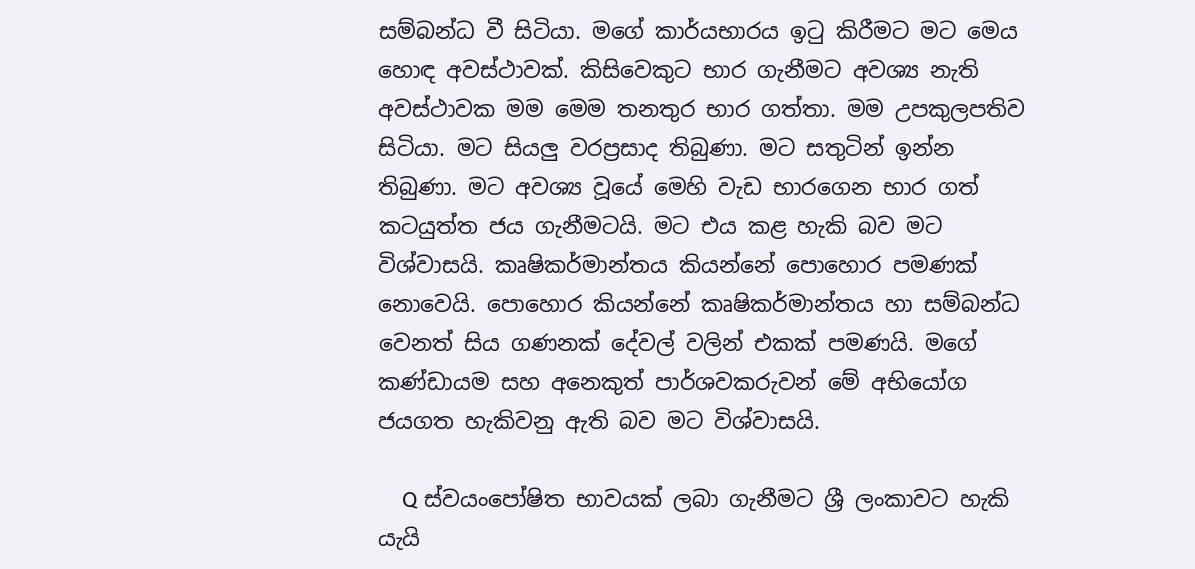සම්බන්ධ වී සිටියා. මගේ කාර්යභාරය ඉටු කිරීමට මට මෙය හොඳ අවස්ථාවක්. කිසිවෙකුට භාර ගැනීමට අවශ්‍ය නැති අවස්ථාවක මම මෙම තනතුර භාර ගත්තා. මම උපකුලපතිව සිටියා. මට සියලු වරප්‍රසාද තිබුණා. මට සතුටින් ඉන්න තිබුණා. මට අවශ්‍ය වූයේ මෙහි වැඩ භාරගෙන භාර ගත් කටයුත්ත ජය ගැනීමටයි. මට එය කළ හැකි බව මට විශ්වාසයි. කෘෂිකර්මාන්තය කියන්නේ පොහොර පමණක් නොවෙයි. පොහොර කියන්නේ කෘෂිකර්මාන්තය හා සම්බන්ධ වෙනත් සිය ගණනක් දේවල් වලින් එකක් පමණයි. මගේ කණ්ඩායම සහ අනෙකුත් පාර්ශවකරුවන් මේ අභියෝග ජයගත හැකිවනු ඇති බව මට විශ්වාසයි.

    Q ස්වයංපෝෂිත භාවයක් ලබා ගැනීමට ශ්‍රී ලංකාවට හැකි යැයි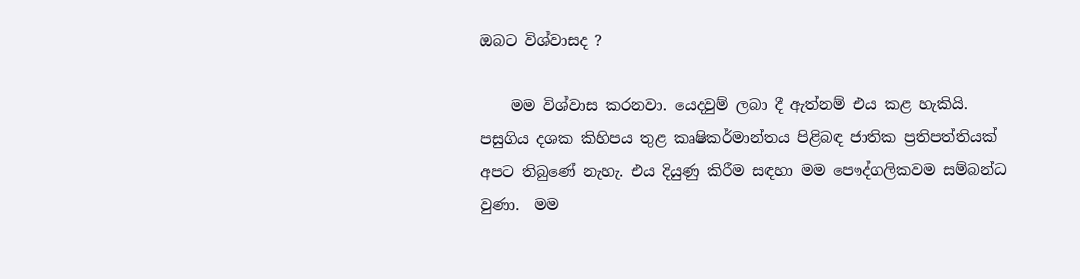ඔබට විශ්වාසද ?

    මම විශ්වාස කරනවා. යෙදවුම් ලබා දී ඇත්නම් එය කළ හැකියි. පසුගිය දශක කිහිපය තුළ කෘෂිකර්මාන්තය පිළිබඳ ජාතික ප්‍රතිපත්තියක් අපට තිබුණේ නැහැ. එය දියුණු කිරීම සඳහා මම පෞද්ගලිකවම සම්බන්ධ වුණා.  මම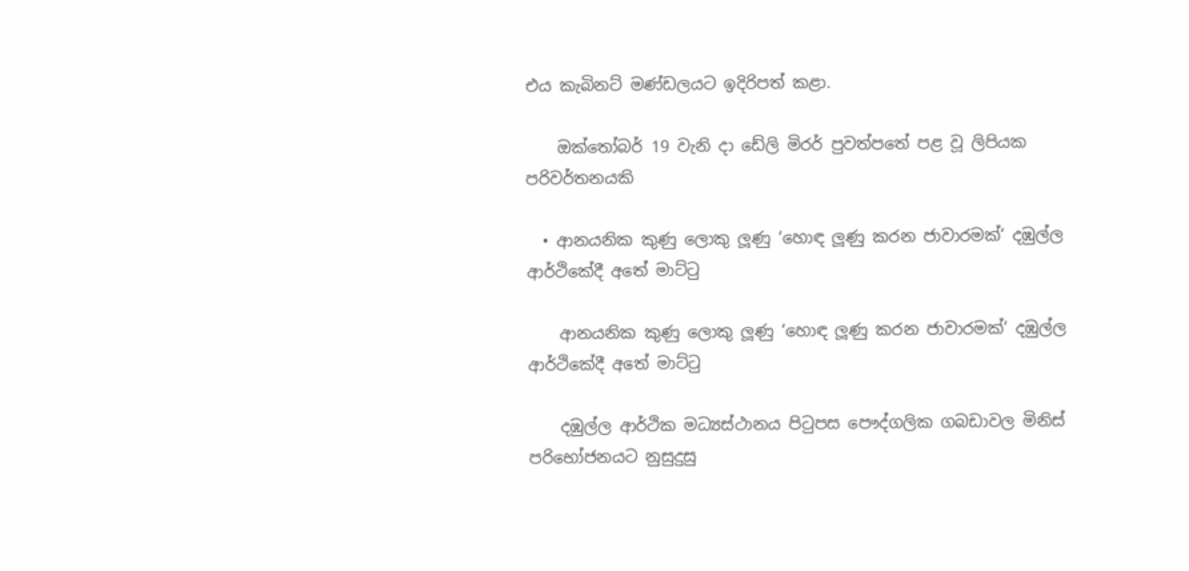එය කැබිනට් මණ්ඩලයට ඉදිරිපත් කළා.

    ඔක්තෝබර් 19 වැනි දා ඩේලි මිරර් පුවත්පතේ පළ වූ ලිපියක පරිවර්තනයකි

  • ආනයනික කුණු ලොකු ලූණු ‘හොඳ ලූණු කරන ජාවාරමක්‘ දඹුල්ල ආර්ථිකේදී අතේ මාට්ටු

    ආනයනික කුණු ලොකු ලූණු ‘හොඳ ලූණු කරන ජාවාරමක්‘ දඹුල්ල ආර්ථිකේදී අතේ මාට්ටු

    දඹුල්ල ආර්ථික මධ්‍යස්ථානය පිටුපස පෞද්ගලික ගබඩාවල මිනිස් පරිභෝජනයට නුසුදුසු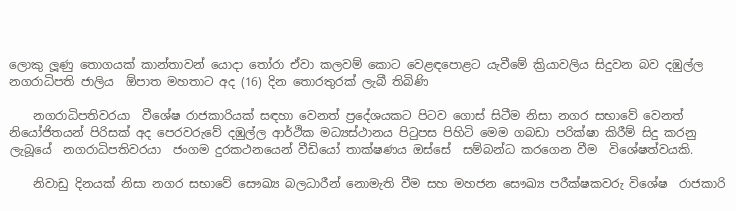ලොකු ලූණු තොගයක් කාන්තාවන් යොදා තෝරා ඒවා කලවම් කොට වෙළඳපොළට යැවීමේ ක්‍රියාවලිය සිදුවන බව දඹුල්ල නගරාධිපති ජාලිය  ඕපාත මහතාට අද (16) දින තොරතුරක් ලැබී තිබිණි

    නගරාධිපතිවරයා  වීශේෂ රාජකාරියක් සඳහා වෙනත් ප්‍රදේශයකට පිටව ගොස් සිටීම නිසා නගර සභාවේ වෙනත් නියෝජිතයන් පිරිසක් අද පෙරවරුවේ දඹුල්ල ආර්ථික මධ්‍යස්ථානය පිටුපස පිහිටි මෙම ගබඩා පරික්ෂා කිරීම් සිදු කරනු ලැබූයේ  නගරාධිපතිවරයා  ජංගම දුරකථනයෙන් වීඩියෝ තාක්ෂණය ඔස්සේ  සම්බන්ධ කරගෙන වීම  විශේෂත්වයකි.

    නිවාඩු දිනයක් නිසා නගර සභාවේ සෞඛ්‍ය බලධාරීන් නොමැති වීම සහ මහජන සෞඛ්‍ය පරීක්ෂකවරු විශේෂ  රාජකාරි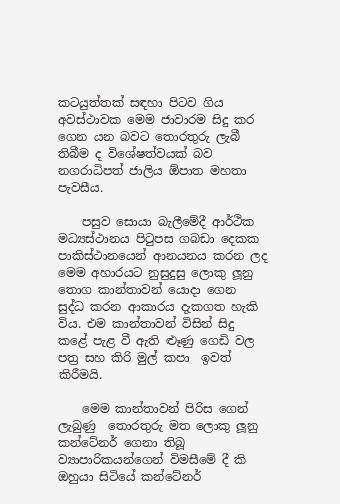කටයුත්තක් සඳහා පිටව ගිය  අවස්ථාවක මෙම ජාවාරම සිදු කර ගෙන යන බවට තොරතුරු ලැබී තිබීම ද විශේෂත්වයක් බව නගරාධිපත් ජාලිය ඕපාත මහතා පැවසීය.

    පසුව සොයා බැලීමේදී ආර්ථික මධ්‍යස්ථානය පිටුපස ගබඩා දෙකක පාකිස්ථානයෙන් ආනයනය කරන ලද මෙම අහාරයට නුසුදුසු ලොකු ලූනු තොග කාන්තාවන් යොදා ගෙන සුද්ධ කරන ආකාරය දැකගත හැකි විය. එම කාන්තාවන් විසින් සිදු කළේ පැළ වී ඇති ළූණු ගෙඩි වල පත්‍ර සහ කිරි මුල් කපා  ඉවත් කිරීමයි.

    මෙම කාන්තාවන් පිරිස ගෙන් ලැබුණු  තොරතුරු මත ලොකු ලූනු කන්ටේනර් ගෙනා තිබූ ව්‍යාපාරිකයන්ගෙන් විමසීමේ දී කි ඔහුයා සිටියේ කන්ටේනර්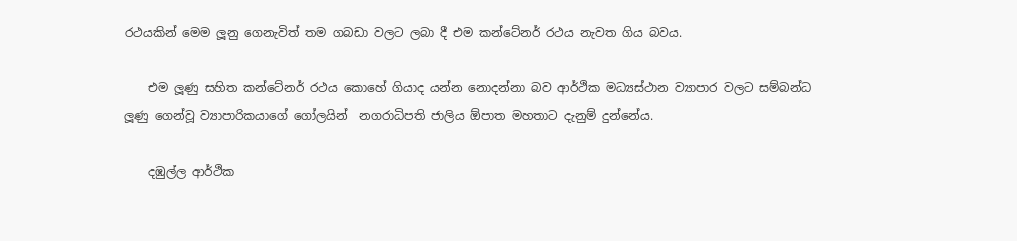රථයකින් මෙම ලූනු ගෙනැවිත් තම ගබඩා වලට ලබා දී එම කන්ටේනර් රථය නැවත ගිය බවය.

    එම ලූණු සහිත කන්ටේනර් රථය කොහේ ගියාද යන්න නොදන්නා බව ආර්ථික මධ්‍යස්ථාන ව්‍යාපාර වලට සම්බන්ධ ලූණු ගෙන්වූ ව්‍යාපාරිකයාගේ ගෝලයින්  නගරාධිපති ජාලිය ඕපාත මහතාට දැනුම් දුන්නේය.

    දඹුල්ල ආර්ථික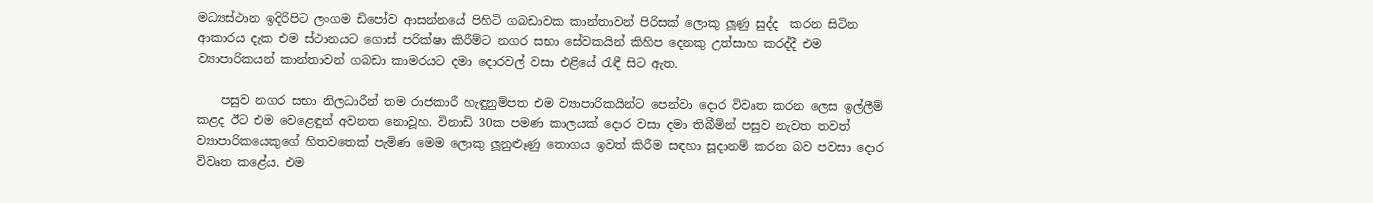මධ්‍යස්ථාන ඉදිරිපිට ලංගම ඩිපෝව ආසන්නයේ පිහිටි ගබඩාවක කාන්තාවන් පිරිසක් ලොකු ලූණු සුද්ද  කරන සිටින ආකාරය දැක එම ස්ථානයට ගොස් පරික්ෂා කිරීම්ට නගර සභා සේවකයින් කිහිප දෙනකු උත්සාහ කරද්දී එම  ව්‍යාපාරිකයන් කාන්තාවන් ගබඩා කාමරයට දමා දොරවල් වසා එළියේ රැඳී සිට ඇත.

    පසුව නගර සභා නිලධාරීන් තම රාජකාරී හැඳුනුම්පත එම ව්‍යාපාරිකයින්ට පෙන්වා දොර විවෘත කරන ලෙස ඉල්ලීම් කළද ඊට එම වෙළෙඳුන් අවනත නොවූහ. විනාඩි 30ක පමණ කාලයක් දොර වසා දමා තිබීමින් පසුව නැවත තවත් ව්‍යාපාරිකයෙකුගේ හිතවතෙක් පැමිණ මෙම ලොකු ලූනුළූණු තොගය ඉවත් කිරීම සඳහා සූදානම් කරන බව පවසා දොර විවෘත කළේය. එම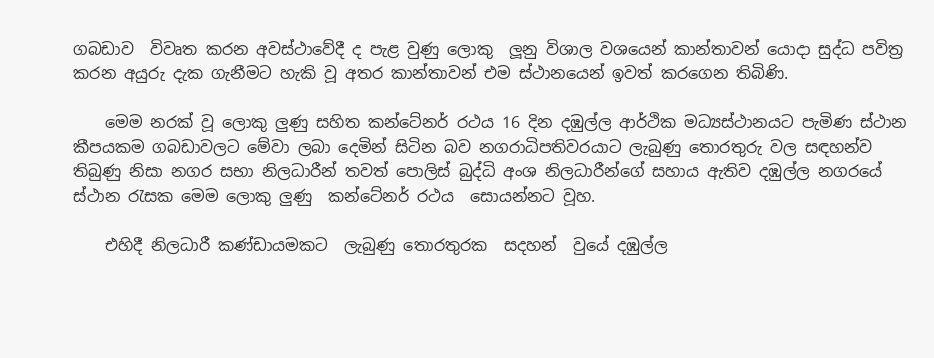ගබඩාව  විවෘත කරන අවස්ථාවේදී ද පැළ වුණු ලොකු  ලූනු විශාල වශයෙන් කාන්තාවන් යොදා සුද්ධ පවිත්‍ර කරන අයුරු දැක ගැනීමට හැකි වූ අතර කාන්තාවන් එම ස්ථානයෙන් ඉවත් කරගෙන තිබිණි.

    මෙම නරක් වූ ලොකු ලුණු සහිත කන්ටේනර් රථය 16 දින දඹුල්ල ආර්ථික මධ්‍යස්ථානයට පැමිණ ස්ථාන කීපයකම ගබඩාවලට මේවා ලබා දෙමින් සිටින බව නගරාධිපතිවරයාට ලැබුණු තොරතුරු වල සඳහන්ව තිබුණු නිසා නගර සභා නිලධාරීන් තවත් පොලිස් බුද්ධි අංශ නිලධාරීන්ගේ සහාය ඇතිව දඹුල්ල නගරයේ ස්ථාන රැසක මෙම ලොකු ලුණු  කන්ටේනර් රථය  සොයන්නට වූහ.

    එහිදී නිලධාරී කණ්ඩායමකට  ලැබුණු තොරතුරක  සදහන්  වුයේ දඹුල්ල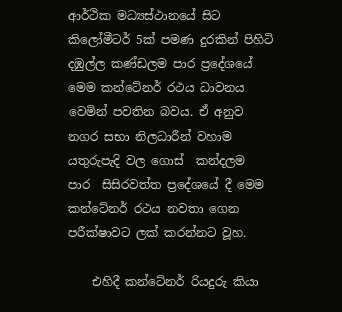ආර්ථික මධ්‍යස්ථානයේ සිට කිලෝමීටර් 5ක් පමණ දුරකින් පිහිටි  දඹුල්ල කණ්ඩලම පාර ප්‍රදේශයේ මෙම කන්ටේනර් රථය ධාවනය වෙමින් පවතින බවය. ඒ අනුව නගර සභා නිලධාරීන් වහාම යතුරුපැදි වල ගොස්  කන්දලම  පාර  සිසිරවත්ත ප්‍රදේශයේ දී මෙම කන්ටේනර් රථය නවතා ගෙන පරීක්ෂාවට ලක් කරන්නට වූහ.

    එහිදී කන්ටේනර් රියදුරු කියා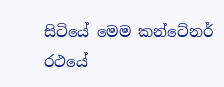සිටියේ මෙම කන්ටේනර් රථයේ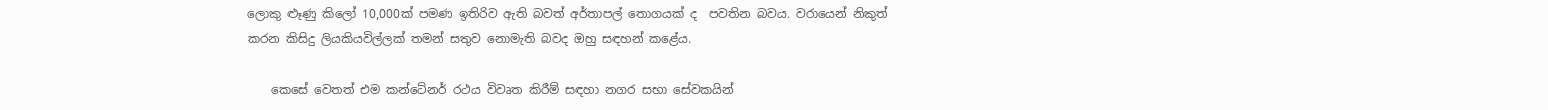ලොකු ළූණු කිලෝ 10,000ක් පමණ ඉතිරිව ඇති බවත් අර්තාපල් තොගයක් ද  පවතින බවය. වරායෙන් නිකුත් කරන කිසිදු ලියකියවිල්ලක් තමන් සතුව නොමැති බවද ඔහු සඳහන් කළේය.

    කෙසේ වෙතත් එම කන්ටේනර් රථය විවෘත කිරීම් සඳහා නගර සභා සේවකයින්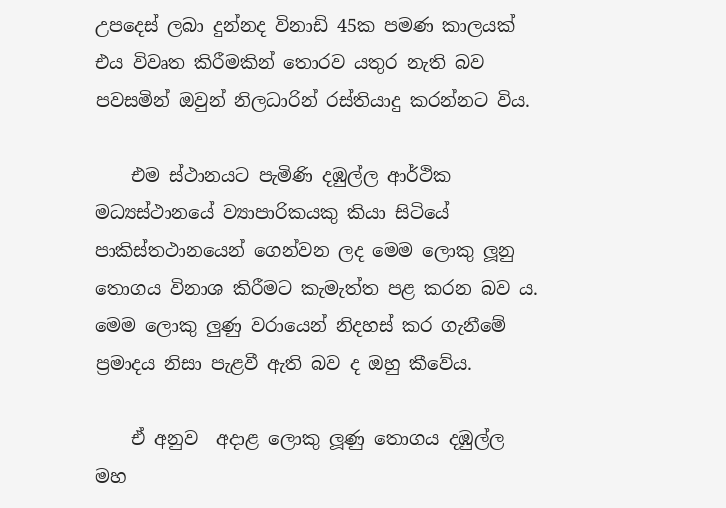උපදෙස් ලබා දුන්නද විනාඩි 45ක පමණ කාලයක් එය විවෘත කිරීමකින් තොරව යතුර නැති බව පවසමින් ඔවුන් නිලධාරින් රස්තියාදු කරන්නට විය.

    එම ස්ථානයට පැමිණි දඹුල්ල ආර්ථික මධ්‍යස්ථානයේ ව්‍යාපාරිකයකු කියා සිටියේ පාකිස්තථානයෙන් ගෙන්වන ලද මෙම ලොකු ලූනු තොගය විනාශ කිරීමට කැමැත්ත පළ කරන බව ය. මෙම ලොකු ලුණු වරායෙන් නිදහස් කර ගැනීමේ ප්‍රමාදය නිසා පැළවී ඇති බව ද ඔහු කීවේය.

    ඒ අනුව  අදාළ ලොකු ලූණු තොගය දඹුල්ල මහ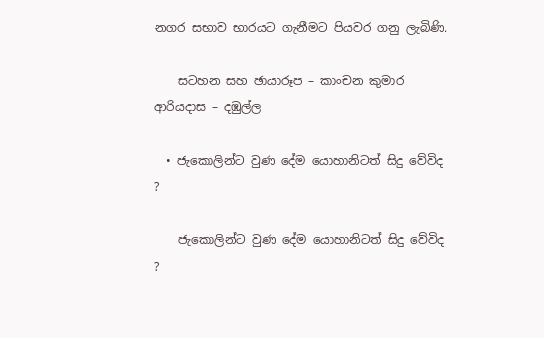නගර සභාව භාරයට ගැනීමට පියවර ගනු ලැබිණි.

    සටහන සහ ඡායාරූප – කාංචන කුමාර ආරියදාස – දඹුල්ල

  • ජැකොලින්ට වුණ දේම යොහානිටත් සිදු වේවිද ?

    ජැකොලින්ට වුණ දේම යොහානිටත් සිදු වේවිද ?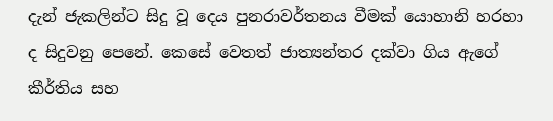දැන් ජැකලින්ට සිදු වූ දෙය පුනරාවර්තනය වීමක් යොහානි හරහා ද සිදුවනු පෙනේ. කෙසේ වෙතත් ජාත්‍යන්තර දක්වා ගිය ඇගේ කීර්තිය සහ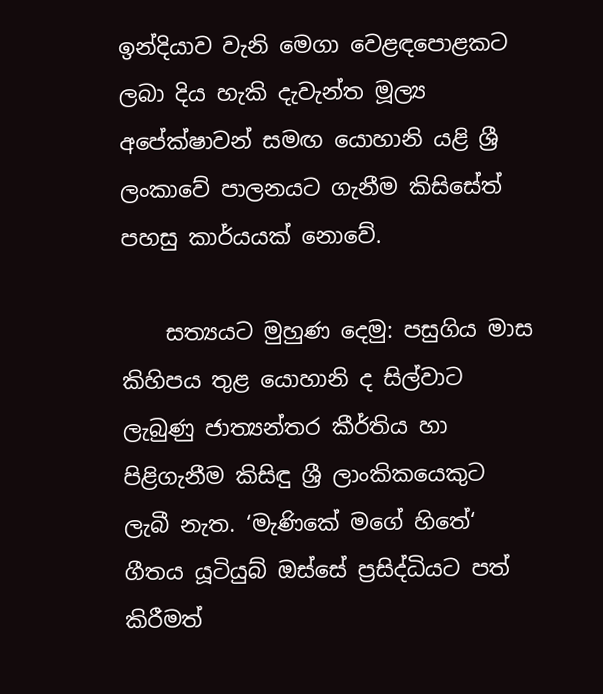ඉන්දියාව වැනි මෙගා වෙළඳපොළකට ලබා දිය හැකි දැවැන්ත මූල්‍ය අපේක්ෂාවන් සමඟ යොහානි යළි ශ්‍රී ලංකාවේ පාලනයට ගැනීම කිසිසේත් පහසු කාර්යයක් නොවේ.

    සත්‍යයට මුහුණ දෙමු: පසුගිය මාස කිහිපය තුළ යොහානි ද සිල්වාට ලැබුණු ජාත්‍යන්තර කීර්තිය හා පිළිගැනීම කිසිඳු ශ්‍රී ලාංකිකයෙකුට ලැබී නැත. ‘මැණිකේ මගේ හිතේ‘ ගීතය යූටියුබ් ඔස්සේ ප්‍රසිද්ධියට පත් කිරීමත්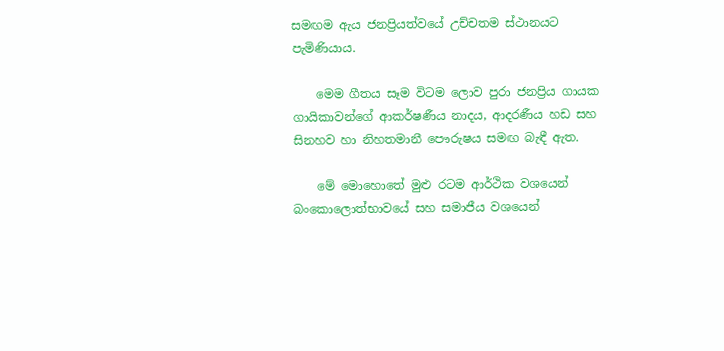සමඟම ඇය ජනප්‍රියත්වයේ උච්චතම ස්ථානයට පැමිණියාය.

    මෙම ගීතය සෑම විටම ලොව පුරා ජනප්‍රිය ගායක ගායිකාවන්ගේ ආකර්ෂණීය නාදය, ආදරණීය හඩ සහ සිනහව හා නිහතමානී පෞරුෂය සමඟ බැඳී ඇත.

    මේ මොහොතේ මුළු රටම ආර්ථික වශයෙන් බංකොලොත්භාවයේ සහ සමාජීය වශයෙන්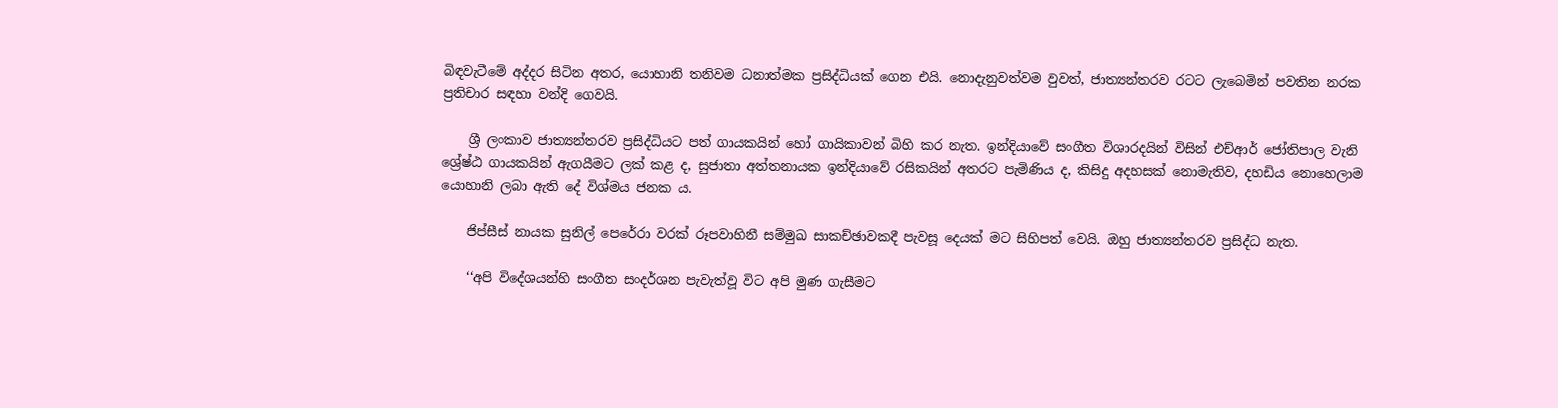බිඳවැටීමේ අද්දර සිටින අතර, යොහානි තනිවම ධනාත්මක ප්‍රසිද්ධියක් ගෙන එයි‍. නොදැනුවත්වම වුවත්, ජාත්‍යන්තරව රටට ලැබෙමින් පවතින නරක ප්‍රතිචාර සඳහා වන්දි ගෙවයි.

    ශ්‍රී ලංකාව ජාත්‍යන්තරව ප්‍රසිද්ධියට පත් ගායකයින් හෝ ගායිකාවන් බිහි කර නැත. ඉන්දියාවේ සංගීත විශාරදයින් විසින් එච්ආර් ජෝතිපාල වැනි ශ්‍රේෂ්ඨ ගායකයින් ඇගයීමට ලක් කළ ද, සුජාතා අත්තනායක ඉන්දියාවේ රසිකයින් අතරට පැමිණිය ද, කිසිදු අදහසක් නොමැතිව, දහඩිය නොහෙලාම යොහානි ලබා ඇති දේ විශ්මය ජනක ය.

    ජිප්සීස් නායක සුනිල් පෙරේරා වරක් රූපවාහිනී සම්මුඛ සාකච්ඡාවකදී පැවසූ දෙයක් මට සිහිපත් වෙයි. ඔහු ජාත්‍යන්තරව ප්‍රසිද්ධ නැත.

    ‘‘අපි විදේශයන්හි සංගීත සංදර්ශන පැවැත්වූ විට අපි මුණ ගැසීමට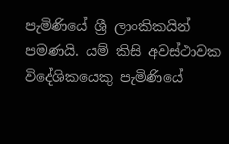පැමිණියේ ශ්‍රී ලාංකිකයින් පමණයි. යම් කිසි අවස්ථාවක විදේශිකයෙකු පැමිණියේ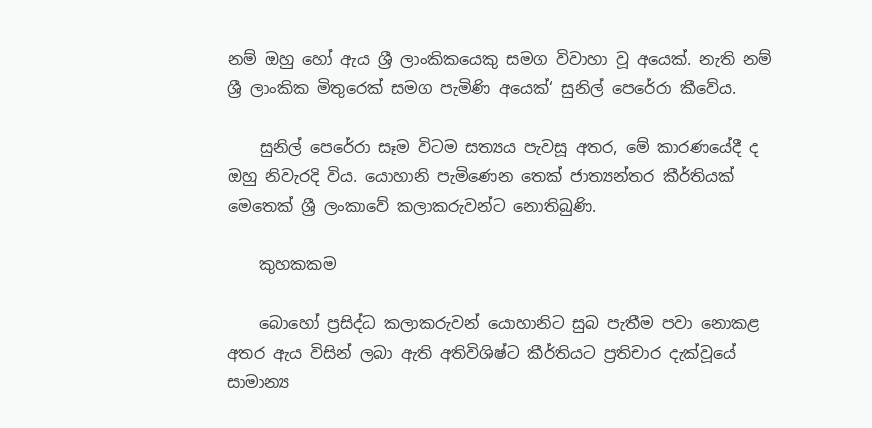නම් ඔහු හෝ ඇය ශ්‍රී ලාංකිකයෙකු සමග විවාහා වූ අයෙක්. නැති නම් ශ්‍රී ලාංකික මිතුරෙක් සමග පැමිණි අයෙක්‘ සුනිල් පෙරේරා කීවේය.

    සුනිල් පෙරේරා සෑම විටම සත්‍යය පැවසූ අතර, මේ කාරණයේදී ද ඔහු නිවැරදි විය. යොහානි පැමිණෙන තෙක් ජාත්‍යන්තර කීර්තියක් මෙතෙක් ශ්‍රී ලංකාවේ කලාකරුවන්ට නොතිබුණි.

    කුහකකම

    බොහෝ ප්‍රසිද්ධ කලාකරුවන් යොහානිට සුබ පැතීම පවා නොකළ අතර ඇය විසින් ලබා ඇති අතිවිශිෂ්ට කීර්තියට ප්‍රතිචාර දැක්වූයේ සාමාන්‍ය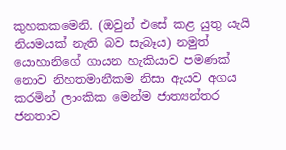කුහකකමෙනි. (ඔවුන් එසේ කළ යුතු යැයි නියමයක් නැති බව සැබෑය) නමුත් යොහානිගේ ගායන හැකියාව පමණක් නොව නිහතමානීකම නිසා ඇයව අගය කරමින් ලාංකික මෙන්ම ජාත්‍යන්තර ජනතාව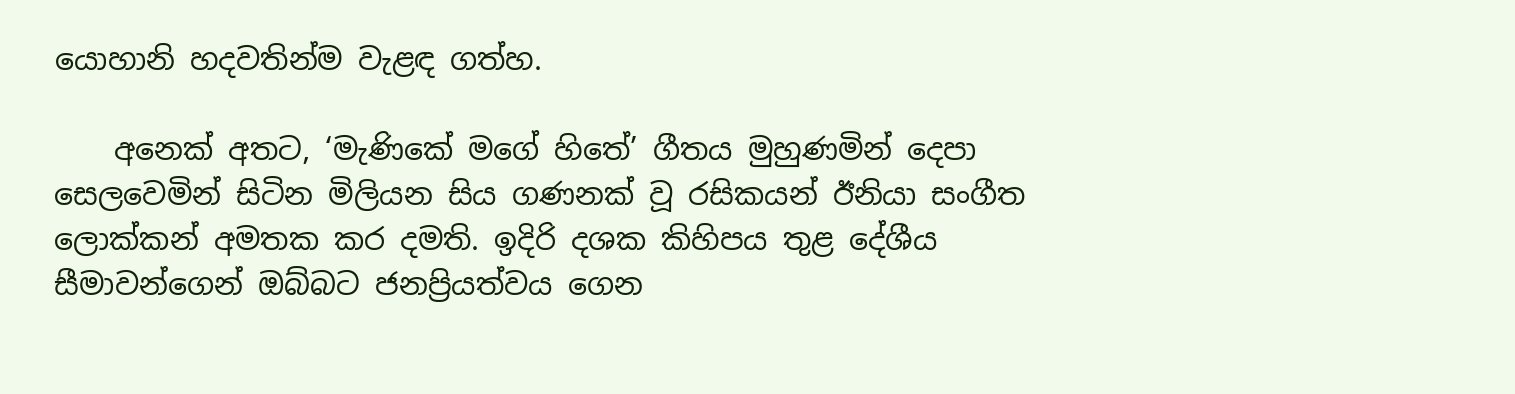යොහානි හදවතින්ම වැළඳ ගත්හ.

    අනෙක් අතට, ‘මැණිකේ මගේ හිතේ’ ගීතය මුහුණමින් දෙපා සෙලවෙමින් සිටින මිලියන සිය ගණනක් වූ රසිකයන් ඊනියා සංගීත ලොක්කන් අමතක කර දමති. ඉදිරි දශක කිහිපය තුළ දේශීය සීමාවන්ගෙන් ඔබ්බට ජනප්‍රියත්වය ගෙන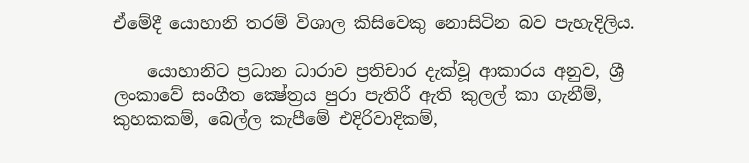ඒමේදී යොහානි තරම් විශාල කිසිවෙකු නොසිටින බව පැහැදිලිය.

    යොහානිට ප්‍රධාන ධාරාව ප්‍රතිචාර දැක්වූ ආකාරය අනුව, ශ්‍රී ලංකාවේ සංගීත ක්‍ෂේත්‍රය පුරා පැතිරී ඇති කුලල් කා ගැනීම්, කුහකකම්, බෙල්ල කැපීමේ එදිරිවාදිකම්,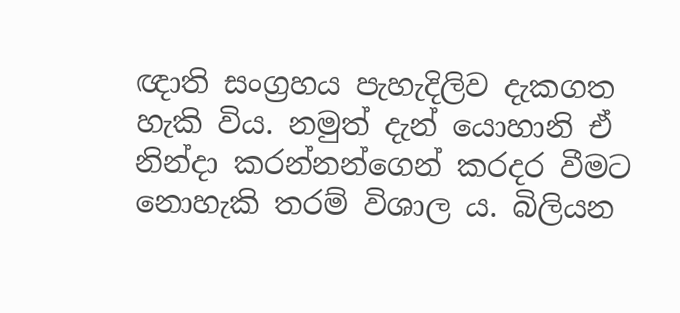ඥාති සංග්‍රහය පැහැදිලිව දැකගත හැකි විය. නමුත් දැන් යොහානි ඒ නින්දා කරන්නන්ගෙන් කරදර වීමට නොහැකි තරම් විශාල ය. බිලියන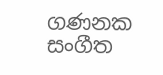ගණනක සංගීත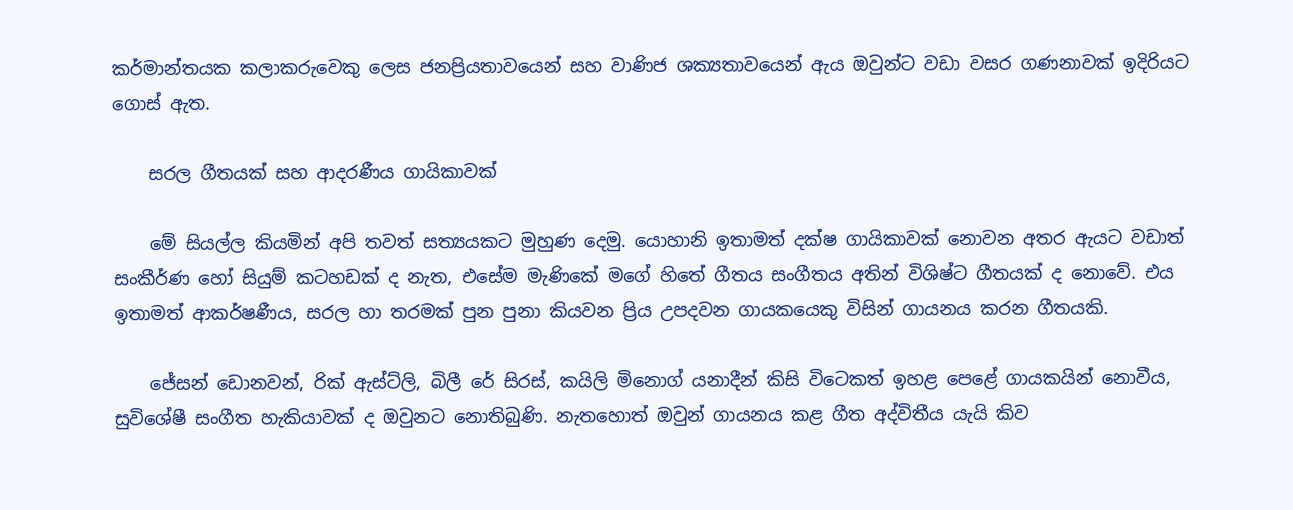කර්මාන්තයක කලාකරුවෙකු ලෙස ජනප්‍රියතාවයෙන් සහ වාණිජ ශක්‍යතාවයෙන් ඇය ඔවුන්ට වඩා වසර ගණනාවක් ඉදිරියට ගොස් ඇත.

    සරල ගීතයක් සහ ආදරණීය ගායිකාවක්

    මේ සියල්ල කියමින් අපි තවත් සත්‍යයකට මුහුණ දෙමු. යොහානි ඉතාමත් දක්ෂ ගායිකාවක් නොවන අතර ඇයට වඩාත් සංකීර්ණ හෝ සියුම් කටහඩක් ද නැත, එසේම මැණිකේ මගේ හිතේ ගීතය සංගීතය අතින් විශිෂ්ට ගීතයක් ද නොවේ. එය ඉතාමත් ආකර්ෂණීය, සරල හා තරමක් පුන පුනා කියවන ප්‍රිය උපදවන ගායකයෙකු විසින් ගායනය කරන ගීතයකි.

    ජේසන් ඩොනවන්, රික් ඇස්ට්ලි, බිලී රේ සිරස්, කයිලි මිනොග් යනාදීන් කිසි විටෙකත් ඉහළ පෙළේ ගායකයින් නොවීය, සුවිශේෂී සංගීත හැකියාවක් ද ඔවුනට නොතිබුණි. නැතහොත් ඔවුන් ගායනය කළ ගීත අද්විතීය යැයි කිව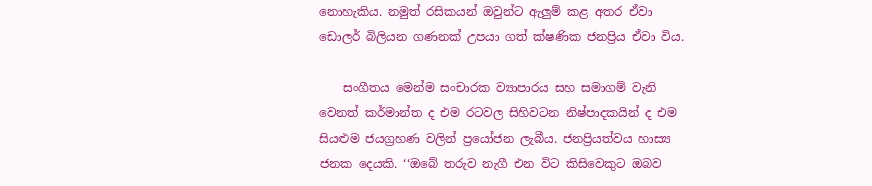නොහැකිය. නමුත් රසිකයන් ඔවුන්ට ඇලුම් කළ අතර ඒවා ඩොලර් බිලියන ගණනක් උපයා ගත් ක්ෂණික ජනප්‍රිය ඒවා විය.

    සංගීතය මෙන්ම සංචාරක ව්‍යාපාරය සහ සමාගම් වැනි වෙනත් කර්මාන්ත ද එම රටවල සිහිවටන නිෂ්පාදකයින් ද එම සියළුම ජයග්‍රහණ වලින් ප්‍රයෝජන ලැබීය. ජනප්‍රියත්වය හාස්‍ය ජනක දෙයකි. ‘‘ඔබේ තරුව නැගී එන විට කිසිවෙකුට ඔබව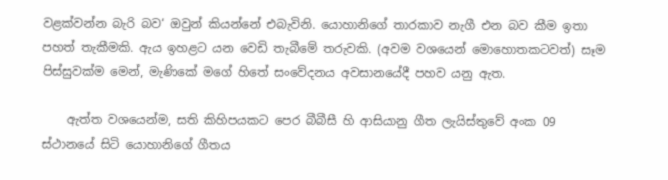වළක්වන්න බැරි බව‘ ඔවුන් කියන්නේ එබැවිනි. යොහානිගේ තාරකාව නැගී එන බව කීම ඉතා පහත් තැකීමකි. ඇය ඉහළට යන වෙඩි තැබීමේ තරුවකි. (අවම වශයෙන් මොහොතකටවත්) සෑම පිස්සුවක්ම මෙන්, මැණිකේ මගේ හිතේ සංවේදනය අවසානයේදී පහව යනු ඇත.

    ඇත්ත වශයෙන්ම, සති කිහිපයකට පෙර බීබීසී හි ආසියානු ගීත ලැයිස්තුවේ අංක 09 ස්ථානයේ සිටි යොහානිගේ ගීතය‍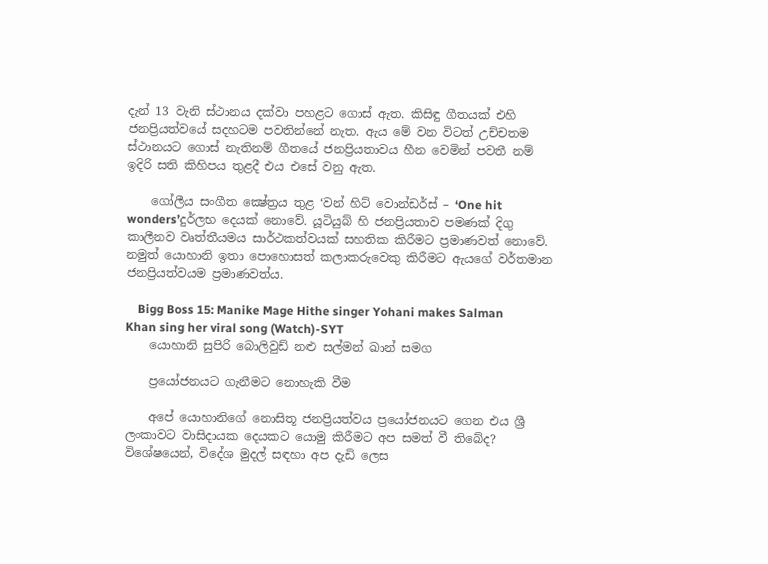දැන් 13 වැනි ස්ථානය දක්වා පහළට ගොස් ඇත. කිසිඳු ගීතයක් එහි ජනප්‍රියත්වයේ සදහටම පවතින්නේ නැත. ඇය මේ වන විටත් උච්චතම ස්ථානයට ගොස් නැතිනම් ගීතයේ ජනප්‍රියතාවය හීන වෙමින් පවතී නම් ඉදිරි සති කිහිපය තුළදී එය එසේ වනු ඇත.

    ගෝලීය සංගීත ක්‍ෂේත්‍රය තුළ ‘වන් හිට් වොන්ඩර්ස් – ‘One hit wonders’දුර්ලභ දෙයක් නොවේ. යූටියුබ් හි ජනප්‍රියතාව පමණක් දිගු කාලීනව වෘත්තීයමය සාර්ථකත්වයක් සහතික කිරීමට ප්‍රමාණවත් නොවේ. නමුත් යොහානි ඉතා පොහොසත් කලාකරුවෙකු කිරීමට ඇයගේ වර්තමාන ජනප්‍රියත්වයම ප්‍රමාණවත්ය.

    Bigg Boss 15: Manike Mage Hithe singer Yohani makes Salman Khan sing her viral song (Watch)-SYT
    යොහානි සුපිරි බොලිවුඩ් නළු සල්මන් ඛාන් සමග

    ප්‍රයෝජනයට ගැනීමට නොහැකි වීම

    අපේ යොහානිගේ නොසිතූ ජනප්‍රියත්වය ප්‍රයෝජනයට ගෙන එය ශ්‍රී ලංකාවට වාසිදායක දෙයකට යොමු කිරීමට අප සමත් වී තිබේද? විශේෂයෙන්, විදේශ මුදල් සඳහා අප දැඩි ලෙස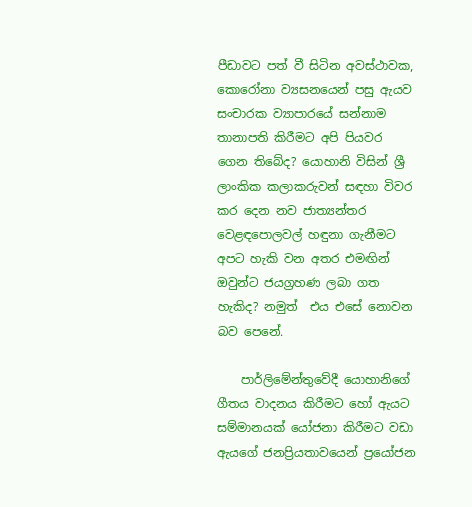පීඩාවට පත් වී සිටින අවස්ථාවක, කොරෝනා ව්‍යසනයෙන් පසු ඇයව සංචාරක ව්‍යාපාරයේ සන්නාම තානාපති කිරීමට අපි පියවර ගෙන තිබේද? යොහානි විසින් ශ්‍රී ලාංකික කලාකරුවන් සඳහා විවර කර දෙන නව ජාත්‍යන්තර වෙළඳපොලවල් හඳුනා ගැනීමට අපට හැකි වන අතර එමඟින් ඔවුන්ට ජයග්‍රහණ ලබා ගත හැකිද? නමුත්  එය එසේ නොවන බව පෙනේ.

    පාර්ලිමේන්තුවේදී යොහානිගේ ගීතය වාදනය කිරීමට හෝ ඇයට සම්මානයක් යෝජනා කිරීමට වඩා ඇයගේ ජනප්‍රියතාවයෙන් ප්‍රයෝජන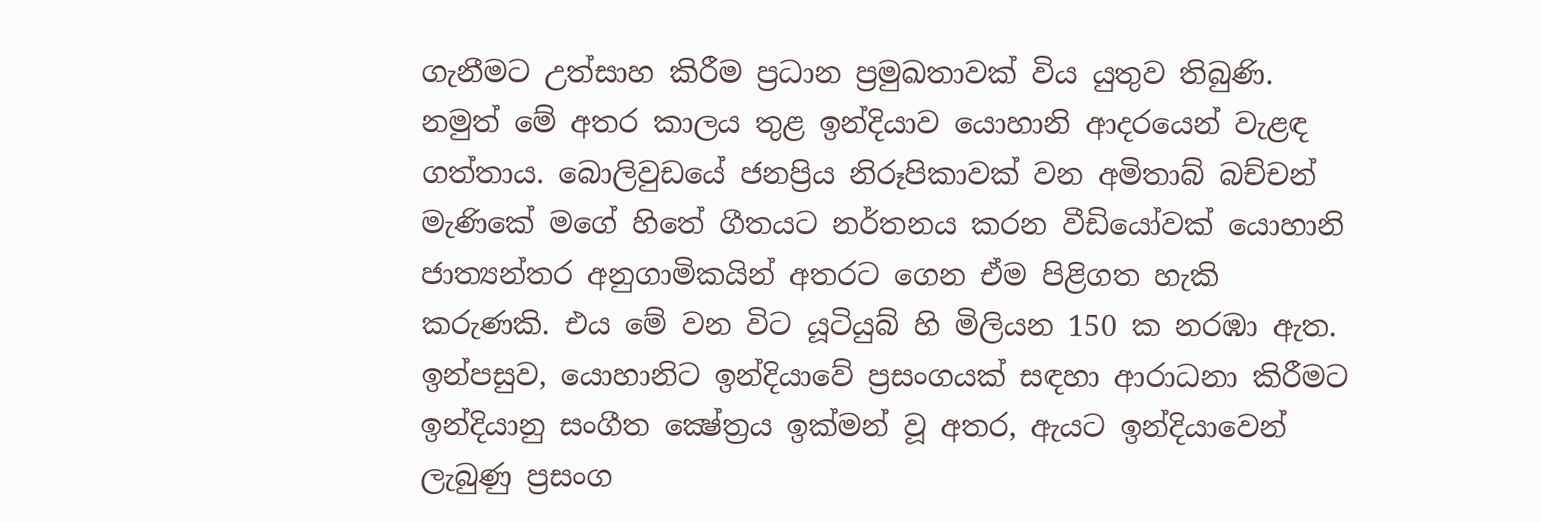ගැනීමට උත්සාහ කිරීම ප්‍රධාන ප්‍රමුඛතාවක් විය යුතුව තිබුණි. නමුත් මේ අතර කාලය තුළ ඉන්දියාව යොහානි ආදරයෙන් වැළඳ ගත්තාය. බොලිවුඩයේ ජනප්‍රිය නිරූපිකාවක් වන අමිතාබ් බච්චන් මැණිකේ මගේ හිතේ ගීතයට නර්තනය කරන වීඩියෝවක් යොහානි ජාත්‍යන්තර අනුගාමිකයින් අතරට ගෙන ඒම පිළිගත හැකි කරුණකි. එය මේ වන විට යූටියුබ් හි මිලියන 150 ක නරඹා ඇත. ඉන්පසුව, යොහානිට ඉන්දියාවේ ප්‍රසංගයක් සඳහා ආරාධනා කිරීමට ඉන්දියානු සංගීත ක්‍ෂේත්‍රය ඉක්මන් වූ අතර, ඇයට ඉන්දියාවෙන් ලැබුණු ප්‍රසංග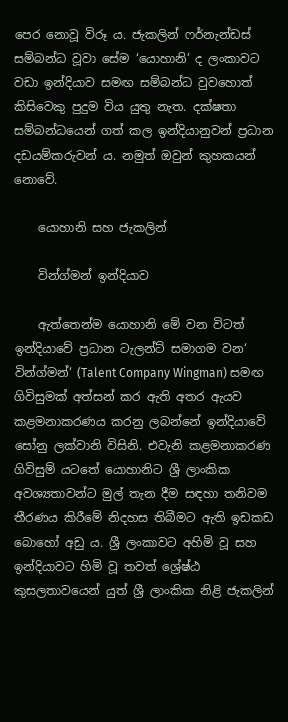පෙර නොවූ විරූ ය. ජැකලින් ෆර්නැන්ඩස් සම්බන්ධ වූවා සේම ‘යොහානි’ ද ලංකාවට වඩා ඉන්දියාව සමඟ සම්බන්ධ වුවහොත් කිසිවෙකු පුදුම විය යුතු නැත. දක්ෂතා සම්බන්ධයෙන් ගත් කල ඉන්දියානුවන් ප්‍රධාන දඩයම්කරුවන් ය. නමුත් ඔවුන් කුහකයන් නොවේ.

    යොහානි සහ ජැකලින්

    වින්ග්මන් ඉන්දියාව

    ඇත්තෙන්ම යොහානි මේ වන විටත් ඉන්දියාවේ ප්‍රධාන ටැලන්ට් සමාගම වන‘ වින්ග්මන්‘ (Talent Company Wingman) සමඟ ගිවිසුමක් අත්සන් කර ඇති අතර ඇයව කළමනාකරණය කරනු ලබන්නේ ඉන්දියාවේ සෝනු ලක්වානි විසිනි. එවැනි කළමනාකරණ ගිවිසුම් යටතේ යොහානිට ශ්‍රී ලාංකික අවශ්‍යතාවන්ට මුල් තැන දීම සඳහා තනිවම තීරණය කිරීමේ නිදහස තිබීමට ඇති ඉඩකඩ බොහෝ අඩු ය. ශ්‍රී ලංකාවට අහිමි වූ සහ ඉන්දියාවට හිමි වූ තවත් ශ්‍රේෂ්ඨ කුසලතාවයෙන් යුත් ශ්‍රී ලාංකික නිළි ජැකලින්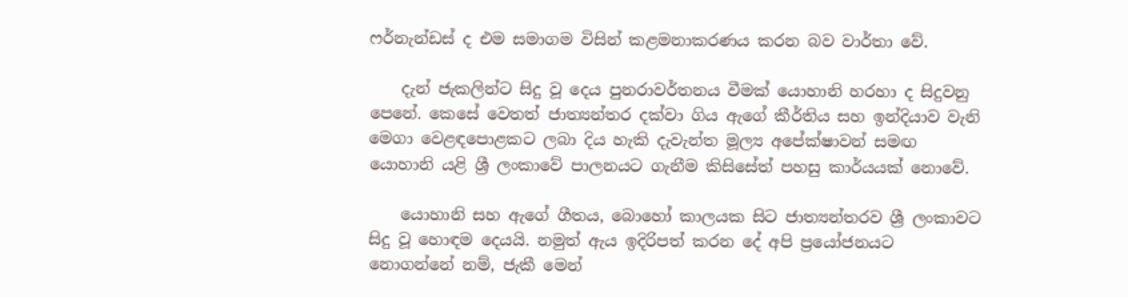ෆර්නැන්ඩස් ද එම සමාගම විසින් කළමනාකරණය කරන බව වාර්තා වේ.

    දැන් ජැකලින්ට සිදු වූ දෙය පුනරාවර්තනය වීමක් යොහානි හරහා ද සිදුවනු පෙනේ. කෙසේ වෙතත් ජාත්‍යන්තර දක්වා ගිය ඇගේ කීර්තිය සහ ඉන්දියාව වැනි මෙගා වෙළඳපොළකට ලබා දිය හැකි දැවැන්ත මූල්‍ය අපේක්ෂාවන් සමඟ යොහානි යළි ශ්‍රී ලංකාවේ පාලනයට ගැනීම කිසිසේත් පහසු කාර්යයක් නොවේ.

    යොහානි සහ ඇගේ ගීතය, බොහෝ කාලයක සිට ජාත්‍යන්තරව ශ්‍රී ලංකාවට සිදු වූ හොඳම දෙයයි. නමුත් ඇය ඉදිරිපත් කරන දේ අපි ප්‍රයෝජනයට නොගන්නේ නම්, ජැකී මෙන්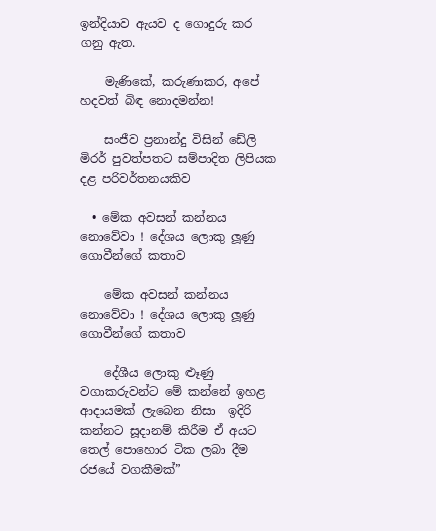ඉන්දියාව ඇයව ද ගොදුරු කර ගනු ඇත.

    මැණිකේ, කරුණාකර, අපේ හදවත් බිඳ නොදමන්න!

    සංජීව ප්‍රනාන්දු විසින් ඩේලි මිරර් පුවත්පතට සම්පාදිත ලිපියක දළ පරිවර්තනයකිව

  • මේක අවසන් කන්නය නොවේවා ! දේශය ලොකු ලූණු ගොවීන්ගේ කතාව

    මේක අවසන් කන්නය නොවේවා ! දේශය ලොකු ලූණු ගොවීන්ගේ කතාව

    දේශීය ලොකු ළූණු වගාකරුවන්ට මේ කන්නේ ඉහළ  ආදායමක් ලැබෙන නිසා  ඉදිරි කන්නට සූදානම් කිරීම ඒ අයට තෙල් පොහොර ටික ලබා දීම රජයේ වගකීමක්”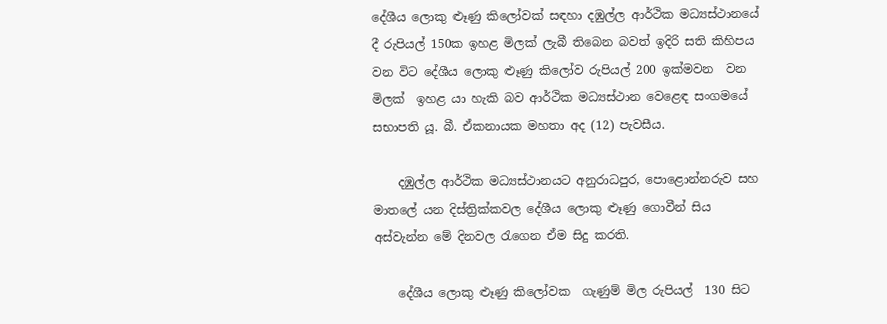දේශීය ලොකු ළූණු කිලෝවක් සඳහා දඹුල්ල ආර්ථික මධ්‍යස්ථානයේ දී රුපියල් 150ක ඉහළ මිලක් ලැබී තිබෙන බවත් ඉදිරි සති කිහිපය වන විට දේශීය ලොකු ළූණු කිලෝව රුපියල් 200 ඉක්මවන  වන  මිලක්  ඉහළ යා හැකි බව ආර්ථික මධ්‍යස්ථාන වෙළෙඳ සංගමයේ සභාපති යූ. බී. ඒකනායක මහතා අද (12) පැවසීය.

    දඹුල්ල ආර්ථික මධ්‍යස්ථානයට අනුරාධපුර, පොළොන්නරුව සහ මාතලේ යන දිස්ත්‍රික්කවල දේශීය ලොකු ළූණු ගොවීන් සිය අස්වැන්න මේ දිනවල රැගෙන ඒම සිදු කරති.

    දේශීය ලොකු ළූණු කිලෝවක  ගැණුම් මිල රුපියල්  130 සිට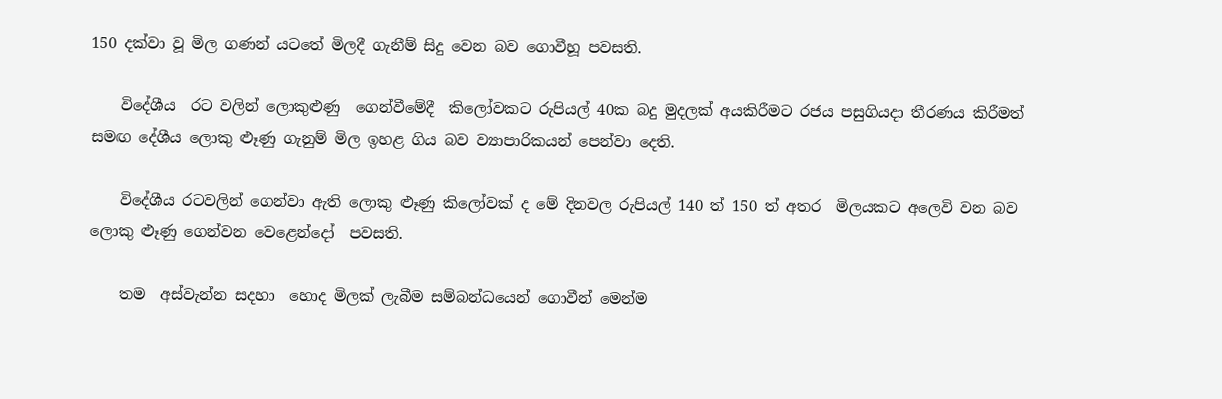150 දක්වා වූ මිල ගණන් යටතේ මිලදී ගැනීම් සිදු වෙන බව ගොවීහූ පවසති.

    විදේශීය  රට වලින් ලොකුළුණු  ගෙන්වීමේදී  කිලෝවකට රුපියල් 40ක බදු මුදලක් අයකිරීමට රජය පසුගියදා තීරණය කිරීමත් සමඟ දේශීය ලොකු ළූණු ගැනුම් මිල ඉහළ ගිය බව ව්‍යාපාරිකයන් පෙන්වා දෙති.

    විදේශීය රටවලින් ගෙන්වා ඇති ලොකු ළූණු කිලෝවක් ද මේ දිනවල රුපියල් 140 ත් 150 ත් අතර  මිලයකට අලෙවි වන බව ලොකු ළූණු ගෙන්වන වෙළෙන්දෝ  පවසති.

    තම  අස්වැන්න සදහා  හොද මිලක් ලැබීම සම්බන්ධයෙන් ගොවීන් මෙන්ම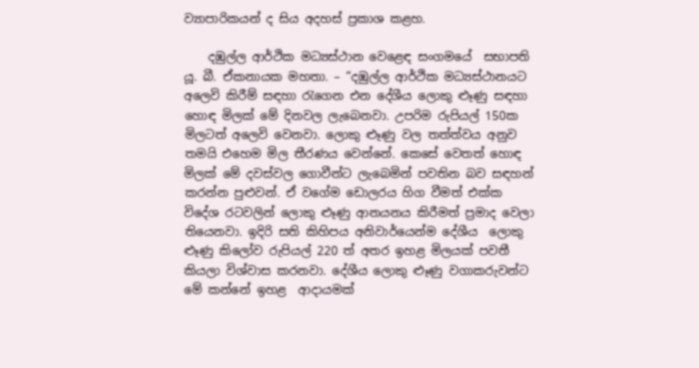ව්‍යාපාරිකයන් ද සිය අදහස් ප්‍රකාශ කළහ.

    දඹුල්ල ආර්ථික මධ්‍යස්ථාන වෙළෙඳ සංගමයේ  සභාපති යූ. බී. ඒකනායක මහතා. – “දඹුල්ල ආර්ථික මධ්‍යස්ථානයට අලෙවි කිරීම් සඳහා රැගෙන එන දේශීය ලොකු ළූණු සඳහා හොඳ මිලක් මේ දිනවල ලැබෙනවා. උපරිම රුපියල් 150ක  මිලටත් අලෙවි වෙනවා. ලොකු ළූණු වල තත්ත්වය අනුව තමයි එහෙම මිල තීරණය වෙන්නේ. කෙසේ වෙතත් හොඳ මිලක් මේ දවස්වල ගොවීන්ට ලැබෙමින් පවතින බව සඳහන් කරන්න පුළුවන්. ඒ වගේම ඩොලරය හිග වීමත් එක්ක විදේශ රටවලින් ලොකු ළූණු ආනයනය කිරීමත් ප්‍රමාද වෙලා තියෙනවා. ඉදිරි සති කිහිපය අනිවාර්යෙන්ම දේශීය  ලොකු ළූණු කිලෝව රුපියල් 220 ත් අතර ඉහළ මිලයක් පවතී කියලා විශ්වාස කරනවා. දේශීය ලොකු ළූණු වගාකරුවන්ට මේ කන්නේ ඉහළ  ආදායමක්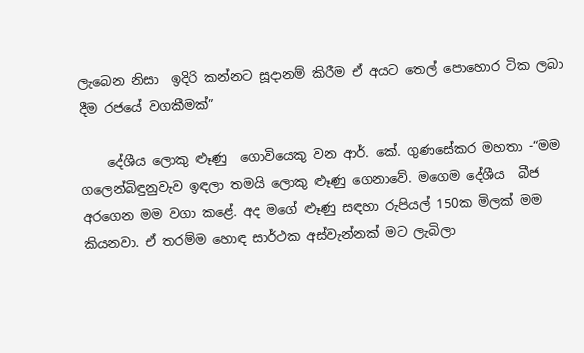ලැබෙන නිසා  ඉදිරි කන්නට සූදානම් කිරීම ඒ අයට තෙල් පොහොර ටික ලබා දීම රජයේ වගකීමක්”

    දේශීය ලොකු ළූණු  ගොවියෙකු වන ආර්. කේ. ගුණසේකර මහතා -“මම  ගලෙන්බිඳුනුවැව ඉඳලා තමයි ලොකු ළූණු ගෙනාවේ. මගෙම දේශීය  බීජ අරගෙන මම වගා කළේ. අද මගේ ළූණු සඳහා රුපියල් 150ක මිලක් මම කියනවා. ඒ තරම්ම හොඳ සාර්ථක අස්වැන්නක් මට ලැබිලා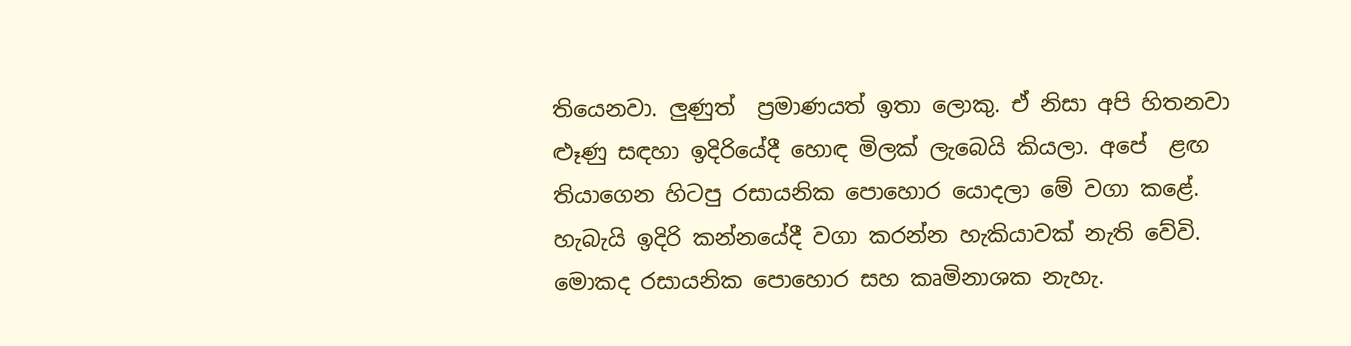තියෙනවා. ලුණුත්  ප්‍රමාණයත් ඉතා ලොකු. ඒ නිසා අපි හිතනවා ළූණු සඳහා ඉදිරියේදී හොඳ මිලක් ලැබෙයි කියලා. අපේ  ළඟ තියාගෙන හිටපු රසායනික පොහොර යොදලා මේ වගා කළේ. හැබැයි ඉදිරි කන්නයේදී වගා කරන්න හැකියාවක් නැති වේවි. මොකද රසායනික පොහොර සහ කෘමිනාශක නැහැ.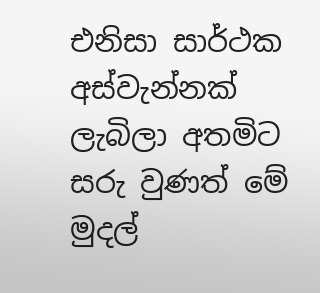එනිසා සාර්ථක අස්වැන්නක් ලැබිලා අතමිට සරු වුණත් මේ මුදල්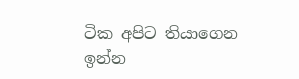ටික අපිට තියාගෙන ඉන්න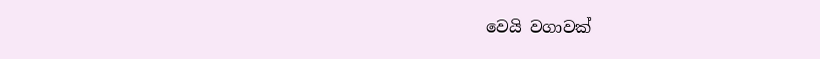වෙයි වගාවක්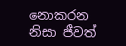නොකරන නිසා ජීවත්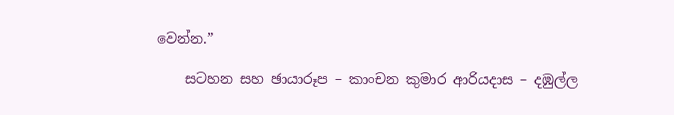වෙන්න.”

    සටහන සහ ඡායාරූප – කාංචන කුමාර ආරියදාස – දඹුල්ල